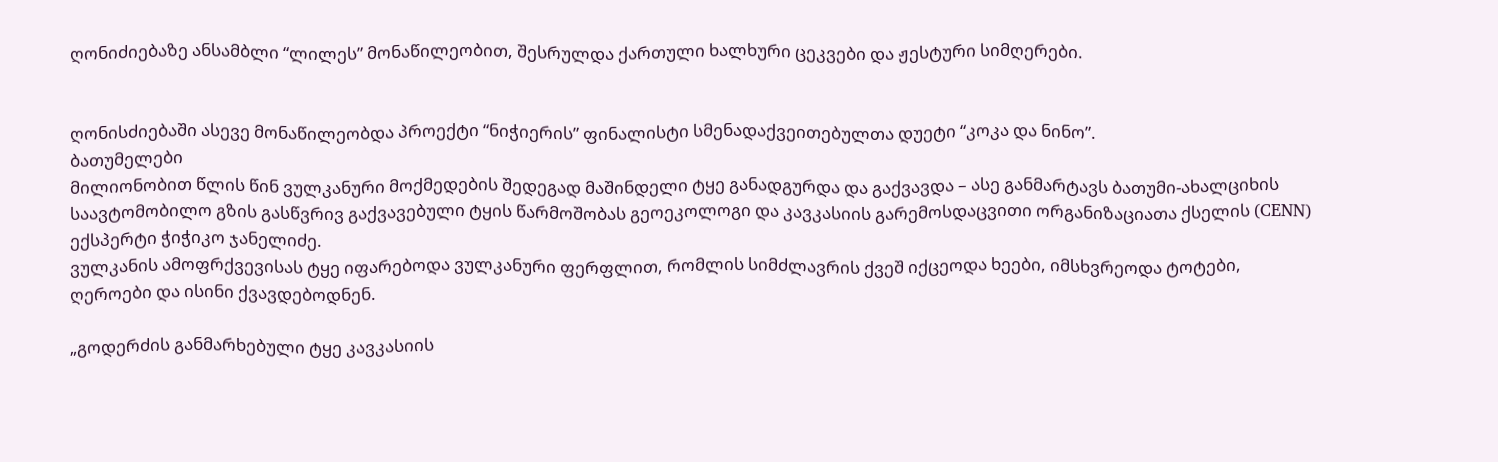ღონიძიებაზე ანსამბლი “ლილეს” მონაწილეობით, შესრულდა ქართული ხალხური ცეკვები და ჟესტური სიმღერები.


ღონისძიებაში ასევე მონაწილეობდა პროექტი “ნიჭიერის” ფინალისტი სმენადაქვეითებულთა დუეტი “კოკა და ნინო”.
ბათუმელები
მილიონობით წლის წინ ვულკანური მოქმედების შედეგად მაშინდელი ტყე განადგურდა და გაქვავდა – ასე განმარტავს ბათუმი-ახალციხის საავტომობილო გზის გასწვრივ გაქვავებული ტყის წარმოშობას გეოეკოლოგი და კავკასიის გარემოსდაცვითი ორგანიზაციათა ქსელის (CENN) ექსპერტი ჭიჭიკო ჯანელიძე.
ვულკანის ამოფრქვევისას ტყე იფარებოდა ვულკანური ფერფლით, რომლის სიმძლავრის ქვეშ იქცეოდა ხეები, იმსხვრეოდა ტოტები, ღეროები და ისინი ქვავდებოდნენ.

„გოდერძის განმარხებული ტყე კავკასიის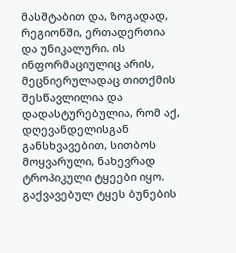მასშტაბით და, ზოგადად, რეგიონში, ერთადერთია და უნიკალური. ის ინფორმაციულიც არის, მეცნიერულადაც თითქმის შესწავლილია და დადასტურებულია, რომ აქ, დღევანდელისგან განსხვავებით, სითბოს მოყვარული, ნახევრად ტროპიკული ტყეები იყო. გაქვავებულ ტყეს ბუნების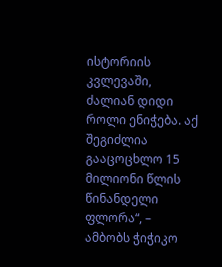ისტორიის კვლევაში, ძალიან დიდი როლი ენიჭება. აქ შეგიძლია გააცოცხლო 15 მილიონი წლის წინანდელი ფლორა“, – ამბობს ჭიჭიკო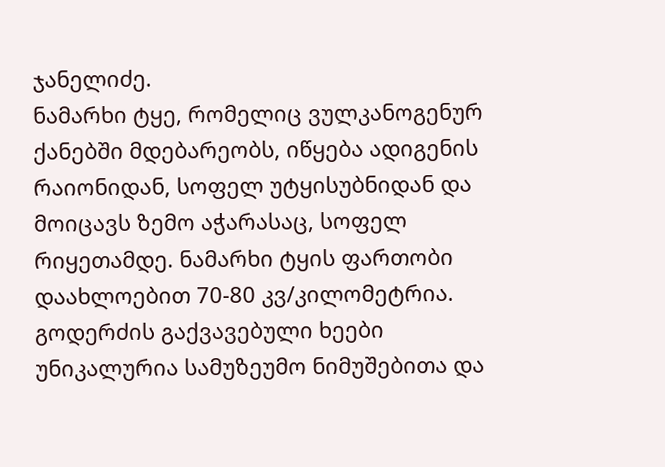ჯანელიძე.
ნამარხი ტყე, რომელიც ვულკანოგენურ ქანებში მდებარეობს, იწყება ადიგენის რაიონიდან, სოფელ უტყისუბნიდან და მოიცავს ზემო აჭარასაც, სოფელ რიყეთამდე. ნამარხი ტყის ფართობი დაახლოებით 70-80 კვ/კილომეტრია.
გოდერძის გაქვავებული ხეები უნიკალურია სამუზეუმო ნიმუშებითა და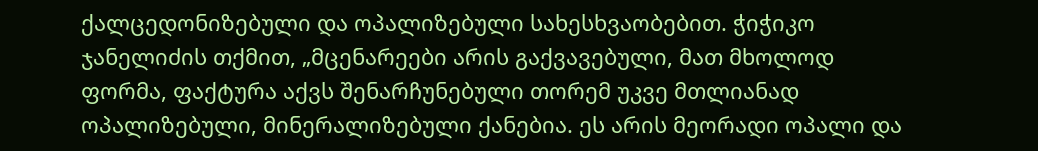ქალცედონიზებული და ოპალიზებული სახესხვაობებით. ჭიჭიკო ჯანელიძის თქმით, „მცენარეები არის გაქვავებული, მათ მხოლოდ ფორმა, ფაქტურა აქვს შენარჩუნებული თორემ უკვე მთლიანად ოპალიზებული, მინერალიზებული ქანებია. ეს არის მეორადი ოპალი და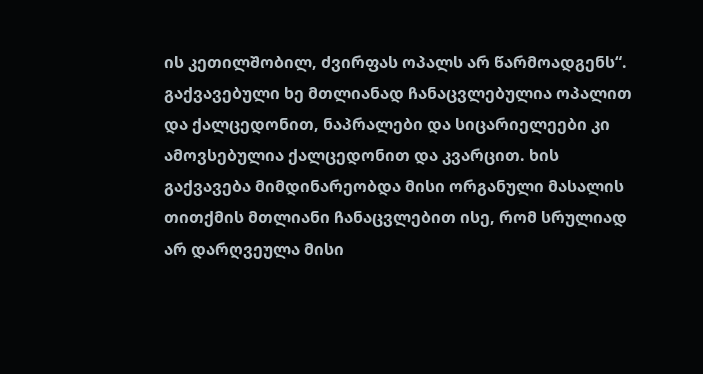ის კეთილშობილ, ძვირფას ოპალს არ წარმოადგენს“.
გაქვავებული ხე მთლიანად ჩანაცვლებულია ოპალით და ქალცედონით, ნაპრალები და სიცარიელეები კი ამოვსებულია ქალცედონით და კვარცით. ხის გაქვავება მიმდინარეობდა მისი ორგანული მასალის თითქმის მთლიანი ჩანაცვლებით ისე, რომ სრულიად არ დარღვეულა მისი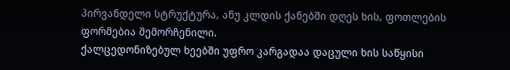პირვანდელი სტრუქტურა, ანუ კლდის ქანებში დღეს ხის, ფოთლების ფორმებია შემორჩენილი.
ქალცედონიზებულ ხეებში უფრო კარგადაა დაცული ხის საწყისი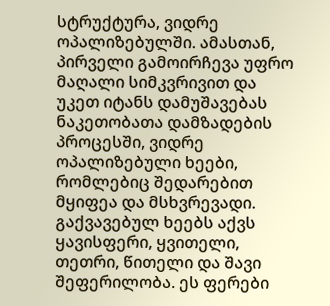სტრუქტურა, ვიდრე ოპალიზებულში. ამასთან, პირველი გამოირჩევა უფრო მაღალი სიმკვრივით და უკეთ იტანს დამუშავებას ნაკეთობათა დამზადების პროცესში, ვიდრე ოპალიზებული ხეები, რომლებიც შედარებით მყიფეა და მსხვრევადი.
გაქვავებულ ხეებს აქვს ყავისფერი, ყვითელი, თეთრი, წითელი და შავი შეფერილობა. ეს ფერები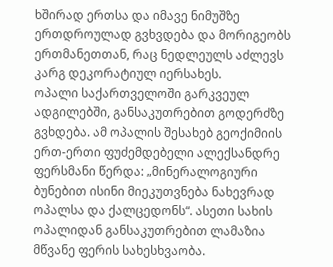ხშირად ერთსა და იმავე ნიმუშზე ერთდროულად გვხვდება და მორიგეობს ერთმანეთთან, რაც ნედლეულს აძლევს კარგ დეკორატიულ იერსახეს.
ოპალი საქართველოში გარკვეულ ადგილებში, განსაკუთრებით გოდერძზე გვხდება. ამ ოპალის შესახებ გეოქიმიის ერთ-ერთი ფუძემდებელი ალექსანდრე ფერსმანი წერდა: „მინერალოგიური ბუნებით ისინი მიეკუთვნება ნახევრად ოპალსა და ქალცედონს“. ასეთი სახის ოპალიდან განსაკუთრებით ლამაზია მწვანე ფერის სახესხვაობა.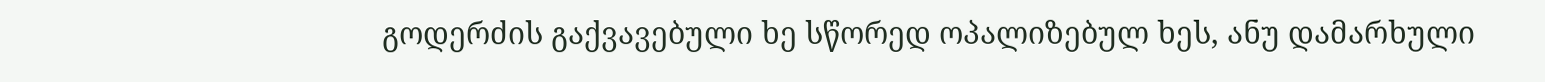გოდერძის გაქვავებული ხე სწორედ ოპალიზებულ ხეს, ანუ დამარხული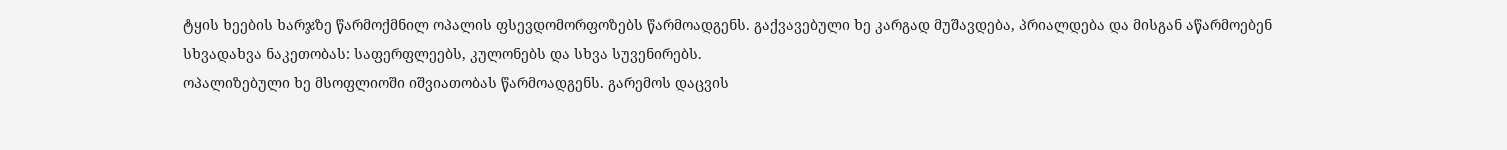ტყის ხეების ხარჯზე წარმოქმნილ ოპალის ფსევდომორფოზებს წარმოადგენს. გაქვავებული ხე კარგად მუშავდება, პრიალდება და მისგან აწარმოებენ სხვადახვა ნაკეთობას: საფერფლეებს, კულონებს და სხვა სუვენირებს.
ოპალიზებული ხე მსოფლიოში იშვიათობას წარმოადგენს. გარემოს დაცვის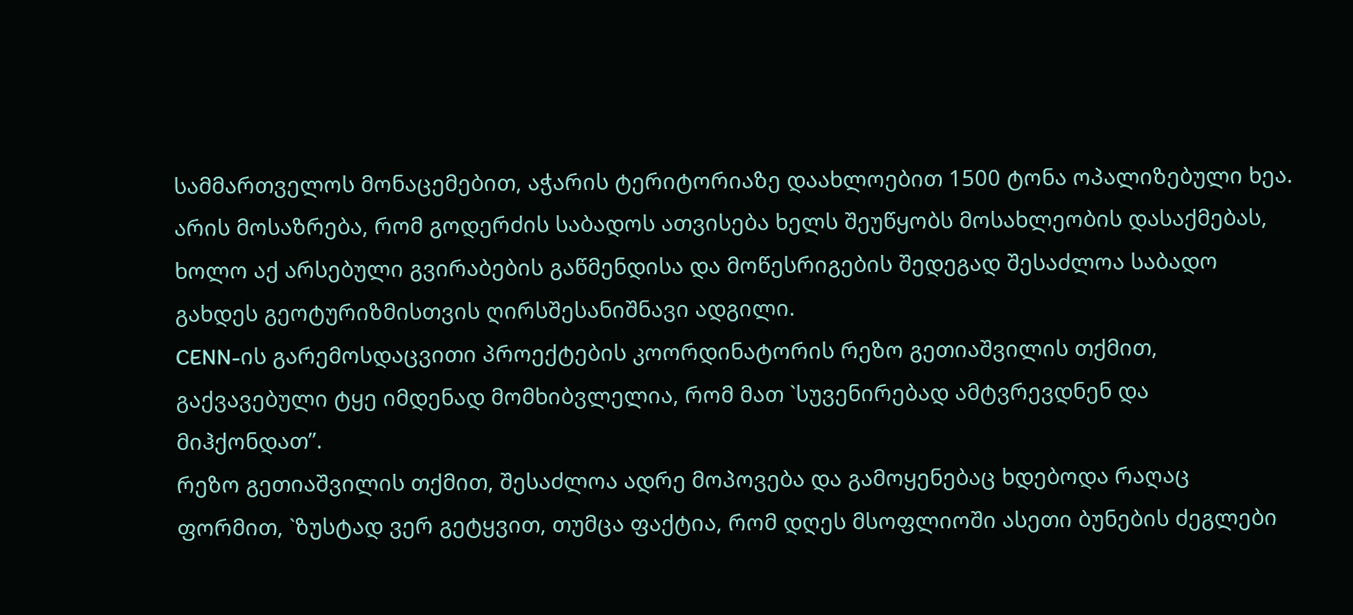სამმართველოს მონაცემებით, აჭარის ტერიტორიაზე დაახლოებით 1500 ტონა ოპალიზებული ხეა.
არის მოსაზრება, რომ გოდერძის საბადოს ათვისება ხელს შეუწყობს მოსახლეობის დასაქმებას, ხოლო აქ არსებული გვირაბების გაწმენდისა და მოწესრიგების შედეგად შესაძლოა საბადო გახდეს გეოტურიზმისთვის ღირსშესანიშნავი ადგილი.
CENN-ის გარემოსდაცვითი პროექტების კოორდინატორის რეზო გეთიაშვილის თქმით, გაქვავებული ტყე იმდენად მომხიბვლელია, რომ მათ `სუვენირებად ამტვრევდნენ და მიჰქონდათ”.
რეზო გეთიაშვილის თქმით, შესაძლოა ადრე მოპოვება და გამოყენებაც ხდებოდა რაღაც ფორმით, `ზუსტად ვერ გეტყვით, თუმცა ფაქტია, რომ დღეს მსოფლიოში ასეთი ბუნების ძეგლები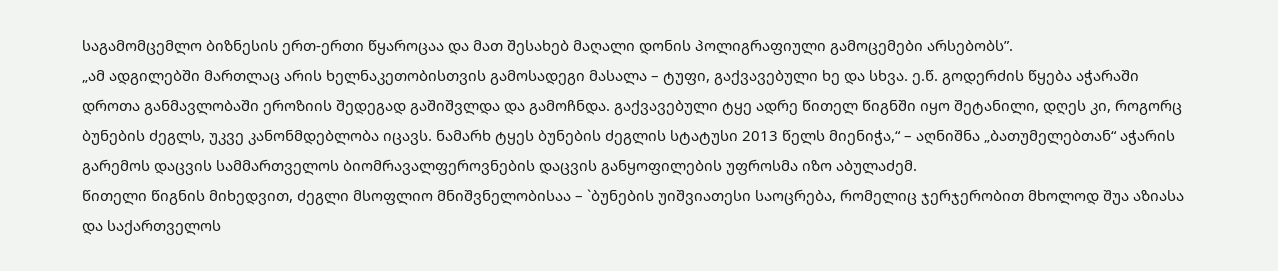საგამომცემლო ბიზნესის ერთ-ერთი წყაროცაა და მათ შესახებ მაღალი დონის პოლიგრაფიული გამოცემები არსებობს”.
„ამ ადგილებში მართლაც არის ხელნაკეთობისთვის გამოსადეგი მასალა – ტუფი, გაქვავებული ხე და სხვა. ე.წ. გოდერძის წყება აჭარაში დროთა განმავლობაში ეროზიის შედეგად გაშიშვლდა და გამოჩნდა. გაქვავებული ტყე ადრე წითელ წიგნში იყო შეტანილი, დღეს კი, როგორც ბუნების ძეგლს, უკვე კანონმდებლობა იცავს. ნამარხ ტყეს ბუნების ძეგლის სტატუსი 2013 წელს მიენიჭა,“ – აღნიშნა „ბათუმელებთან“ აჭარის გარემოს დაცვის სამმართველოს ბიომრავალფეროვნების დაცვის განყოფილების უფროსმა იზო აბულაძემ.
წითელი წიგნის მიხედვით, ძეგლი მსოფლიო მნიშვნელობისაა – `ბუნების უიშვიათესი საოცრება, რომელიც ჯერჯერობით მხოლოდ შუა აზიასა და საქართველოს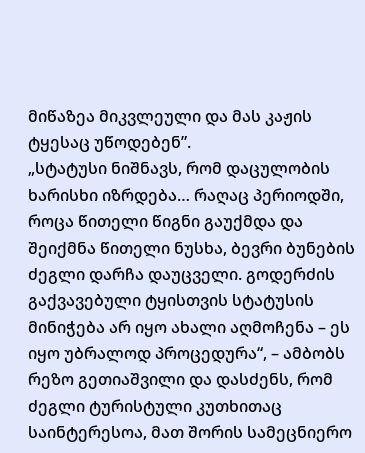მიწაზეა მიკვლეული და მას კაჟის ტყესაც უწოდებენ”.
„სტატუსი ნიშნავს, რომ დაცულობის ხარისხი იზრდება… რაღაც პერიოდში, როცა წითელი წიგნი გაუქმდა და შეიქმნა წითელი ნუსხა, ბევრი ბუნების ძეგლი დარჩა დაუცველი. გოდერძის გაქვავებული ტყისთვის სტატუსის მინიჭება არ იყო ახალი აღმოჩენა – ეს იყო უბრალოდ პროცედურა“, – ამბობს რეზო გეთიაშვილი და დასძენს, რომ ძეგლი ტურისტული კუთხითაც საინტერესოა, მათ შორის სამეცნიერო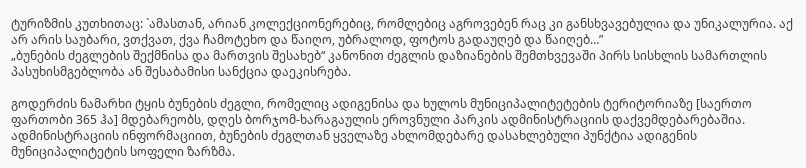ტურიზმის კუთხითაც: `ამასთან, არიან კოლექციონერებიც, რომლებიც აგროვებენ რაც კი განსხვავებულია და უნიკალურია. აქ არ არის საუბარი, ვთქვათ, ქვა ჩამოტეხო და წაიღო, უბრალოდ, ფოტოს გადაუღებ და წაიღებ…”
„ბუნების ძეგლების შექმნისა და მართვის შესახებ“ კანონით ძეგლის დაზიანების შემთხვევაში პირს სისხლის სამართლის პასუხისმგებლობა ან შესაბამისი სანქცია დაეკისრება.

გოდერძის ნამარხი ტყის ბუნების ძეგლი, რომელიც ადიგენისა და ხულოს მუნიციპალიტეტების ტერიტორიაზე [საერთო ფართობი 365 ჰა] მდებარეობს, დღეს ბორჯომ-ხარაგაულის ეროვნული პარკის ადმინისტრაციის დაქვემდებარებაშია.
ადმინისტრაციის ინფორმაციით, ბუნების ძეგლთან ყველაზე ახლომდებარე დასახლებული პუნქტია ადიგენის მუნიციპალიტეტის სოფელი ზარზმა.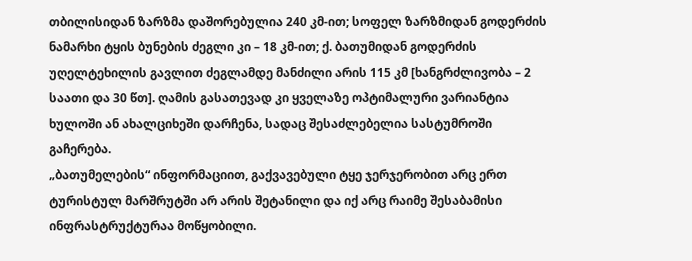თბილისიდან ზარზმა დაშორებულია 240 კმ-ით; სოფელ ზარზმიდან გოდერძის ნამარხი ტყის ბუნების ძეგლი კი – 18 კმ-ით; ქ. ბათუმიდან გოდერძის უღელტეხილის გავლით ძეგლამდე მანძილი არის 115 კმ [ხანგრძლივობა – 2 საათი და 30 წთ]. ღამის გასათევად კი ყველაზე ოპტიმალური ვარიანტია ხულოში ან ახალციხეში დარჩენა, სადაც შესაძლებელია სასტუმროში გაჩერება.
„ბათუმელების“ ინფორმაციით, გაქვავებული ტყე ჯერჯერობით არც ერთ ტურისტულ მარშრუტში არ არის შეტანილი და იქ არც რაიმე შესაბამისი ინფრასტრუქტურაა მოწყობილი.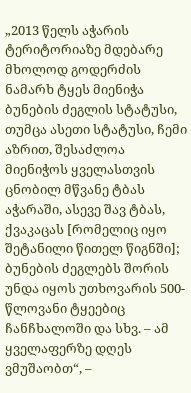„2013 წელს აჭარის ტერიტორიაზე მდებარე მხოლოდ გოდერძის ნამარხ ტყეს მიენიჭა ბუნების ძეგლის სტატუსი, თუმცა ასეთი სტატუსი, ჩემი აზრით, შესაძლოა მიენიჭოს ყველასთვის ცნობილ მწვანე ტბას აჭარაში, ასევე შავ ტბას, ქვაკაცას [რომელიც იყო შეტანილი წითელ წიგნში]; ბუნების ძეგლებს შორის უნდა იყოს უთხოვარის 500-წლოვანი ტყეებიც ჩანჩხალოში და სხვ. – ამ ყველაფერზე დღეს ვმუშაობთ“, –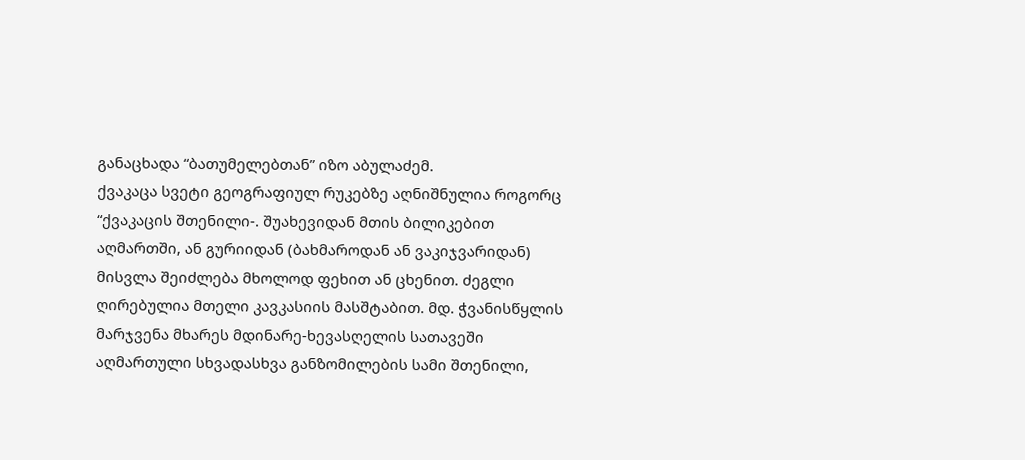განაცხადა “ბათუმელებთან” იზო აბულაძემ.
ქვაკაცა სვეტი გეოგრაფიულ რუკებზე აღნიშნულია როგორც “ქვაკაცის შთენილი-. შუახევიდან მთის ბილიკებით აღმართში, ან გურიიდან (ბახმაროდან ან ვაკიჯვარიდან) მისვლა შეიძლება მხოლოდ ფეხით ან ცხენით. ძეგლი ღირებულია მთელი კავკასიის მასშტაბით. მდ. ჭვანისწყლის მარჯვენა მხარეს მდინარე-ხევასღელის სათავეში აღმართული სხვადასხვა განზომილების სამი შთენილი,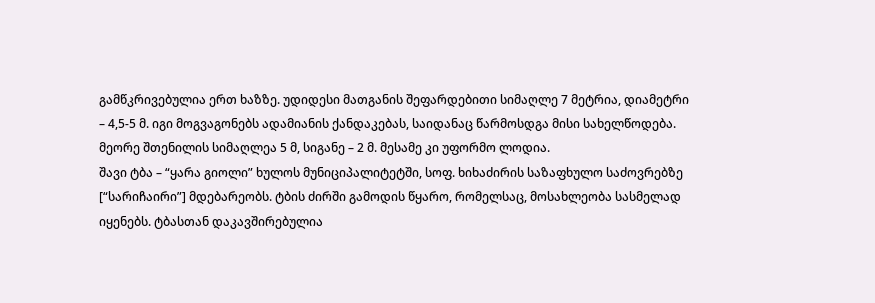გამწკრივებულია ერთ ხაზზე. უდიდესი მათგანის შეფარდებითი სიმაღლე 7 მეტრია, დიამეტრი – 4,5-5 მ. იგი მოგვაგონებს ადამიანის ქანდაკებას, საიდანაც წარმოსდგა მისი სახელწოდება. მეორე შთენილის სიმაღლეა 5 მ, სიგანე – 2 მ. მესამე კი უფორმო ლოდია.
შავი ტბა – “ყარა გიოლი” ხულოს მუნიციპალიტეტში, სოფ. ხიხაძირის საზაფხულო საძოვრებზე [“სარიჩაირი”] მდებარეობს. ტბის ძირში გამოდის წყარო, რომელსაც, მოსახლეობა სასმელად იყენებს. ტბასთან დაკავშირებულია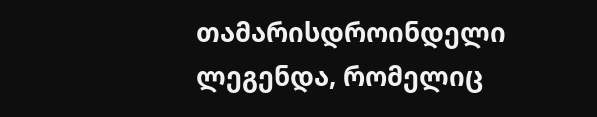თამარისდროინდელი ლეგენდა, რომელიც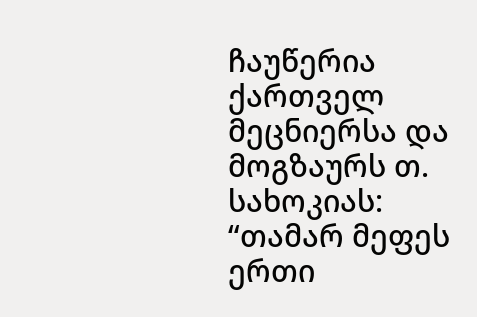ჩაუწერია ქართველ მეცნიერსა და მოგზაურს თ. სახოკიას: “თამარ მეფეს ერთი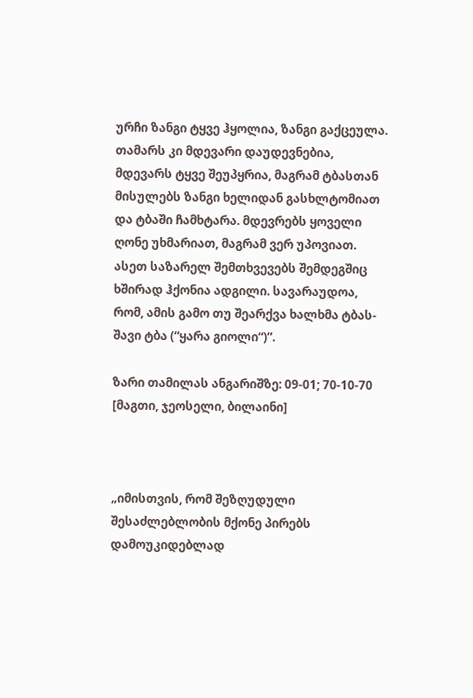ურჩი ზანგი ტყვე ჰყოლია, ზანგი გაქცეულა. თამარს კი მდევარი დაუდევნებია, მდევარს ტყვე შეუპყრია, მაგრამ ტბასთან მისულებს ზანგი ხელიდან გასხლტომიათ და ტბაში ჩამხტარა. მდევრებს ყოველი ღონე უხმარიათ, მაგრამ ვერ უპოვიათ. ასეთ საზარელ შემთხვევებს შემდეგშიც ხშირად ჰქონია ადგილი. სავარაუდოა, რომ, ამის გამო თუ შეარქვა ხალხმა ტბას-შავი ტბა (“ყარა გიოლი“)”.

ზარი თამილას ანგარიშზე: 09-01; 70-10-70 [მაგთი, ჯეოსელი, ბილაინი]



„იმისთვის, რომ შეზღუდული შესაძლებლობის მქონე პირებს დამოუკიდებლად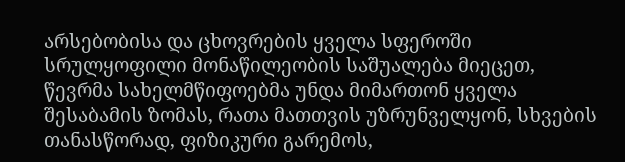არსებობისა და ცხოვრების ყველა სფეროში სრულყოფილი მონაწილეობის საშუალება მიეცეთ, წევრმა სახელმწიფოებმა უნდა მიმართონ ყველა შესაბამის ზომას, რათა მათთვის უზრუნველყონ, სხვების თანასწორად, ფიზიკური გარემოს,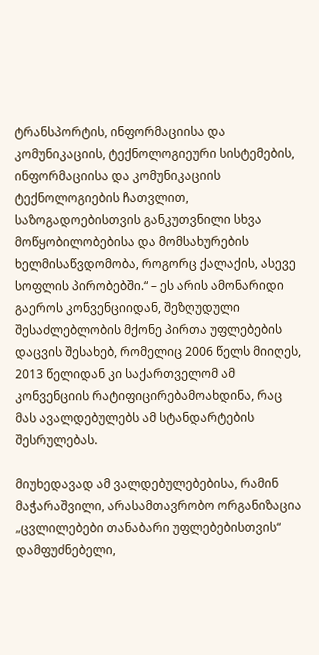ტრანსპორტის, ინფორმაციისა და კომუნიკაციის, ტექნოლოგიეური სისტემების, ინფორმაციისა და კომუნიკაციის ტექნოლოგიების ჩათვლით, საზოგადოებისთვის განკუთვნილი სხვა მოწყობილობებისა და მომსახურების ხელმისაწვდომობა, როგორც ქალაქის, ასევე სოფლის პირობებში.“ – ეს არის ამონარიდი გაეროს კონვენციიდან, შეზღუდული შესაძლებლობის მქონე პირთა უფლებების დაცვის შესახებ, რომელიც 2006 წელს მიიღეს, 2013 წელიდან კი საქართველომ ამ კონვენციის რატიფიცირებამოახდინა, რაც მას ავალდებულებს ამ სტანდარტების შესრულებას.

მიუხედავად ამ ვალდებულებებისა, რამინ მაჭარაშვილი, არასამთავრობო ორგანიზაცია „ცვლილებები თანაბარი უფლებებისთვის“ დამფუძნებელი,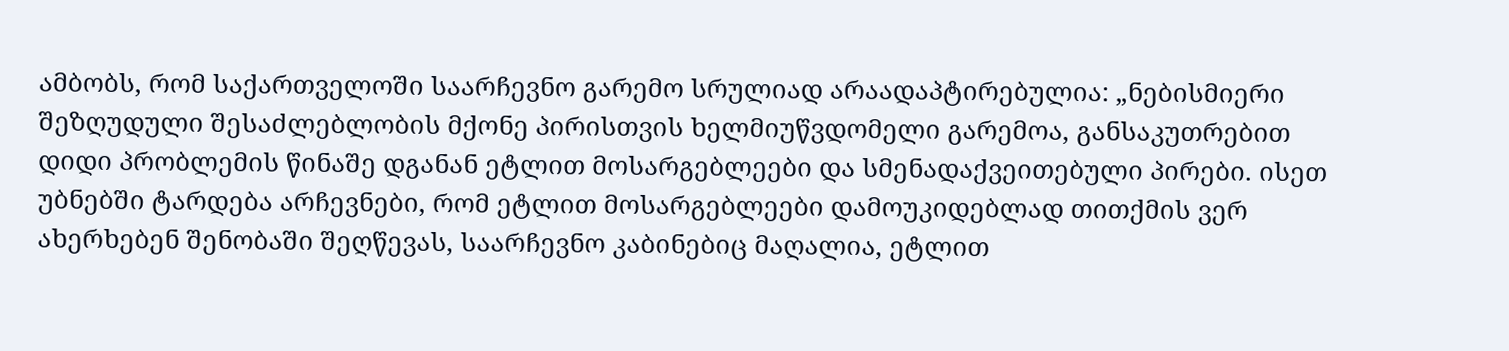ამბობს, რომ საქართველოში საარჩევნო გარემო სრულიად არაადაპტირებულია: „ნებისმიერი შეზღუდული შესაძლებლობის მქონე პირისთვის ხელმიუწვდომელი გარემოა, განსაკუთრებით დიდი პრობლემის წინაშე დგანან ეტლით მოსარგებლეები და სმენადაქვეითებული პირები. ისეთ უბნებში ტარდება არჩევნები, რომ ეტლით მოსარგებლეები დამოუკიდებლად თითქმის ვერ ახერხებენ შენობაში შეღწევას, საარჩევნო კაბინებიც მაღალია, ეტლით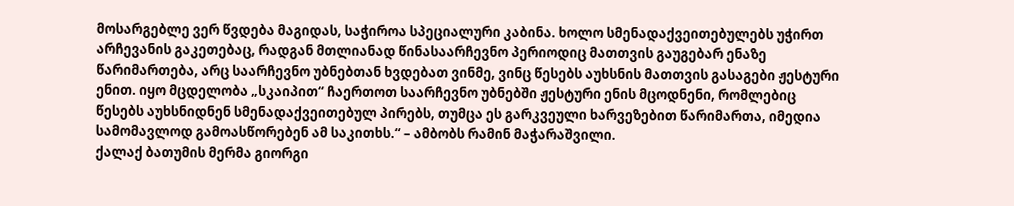მოსარგებლე ვერ წვდება მაგიდას, საჭიროა სპეციალური კაბინა. ხოლო სმენადაქვეითებულებს უჭირთ არჩევანის გაკეთებაც, რადგან მთლიანად წინასაარჩევნო პერიოდიც მათთვის გაუგებარ ენაზე წარიმართება, არც საარჩევნო უბნებთან ხვდებათ ვინმე, ვინც წესებს აუხსნის მათთვის გასაგები ჟესტური ენით. იყო მცდელობა „სკაიპით“ ჩაერთოთ საარჩევნო უბნებში ჟესტური ენის მცოდნენი, რომლებიც წესებს აუხსნიდნენ სმენადაქვეითებულ პირებს, თუმცა ეს გარკვეული ხარვეზებით წარიმართა, იმედია სამომავლოდ გამოასწორებენ ამ საკითხს.“ – ამბობს რამინ მაჭარაშვილი.
ქალაქ ბათუმის მერმა გიორგი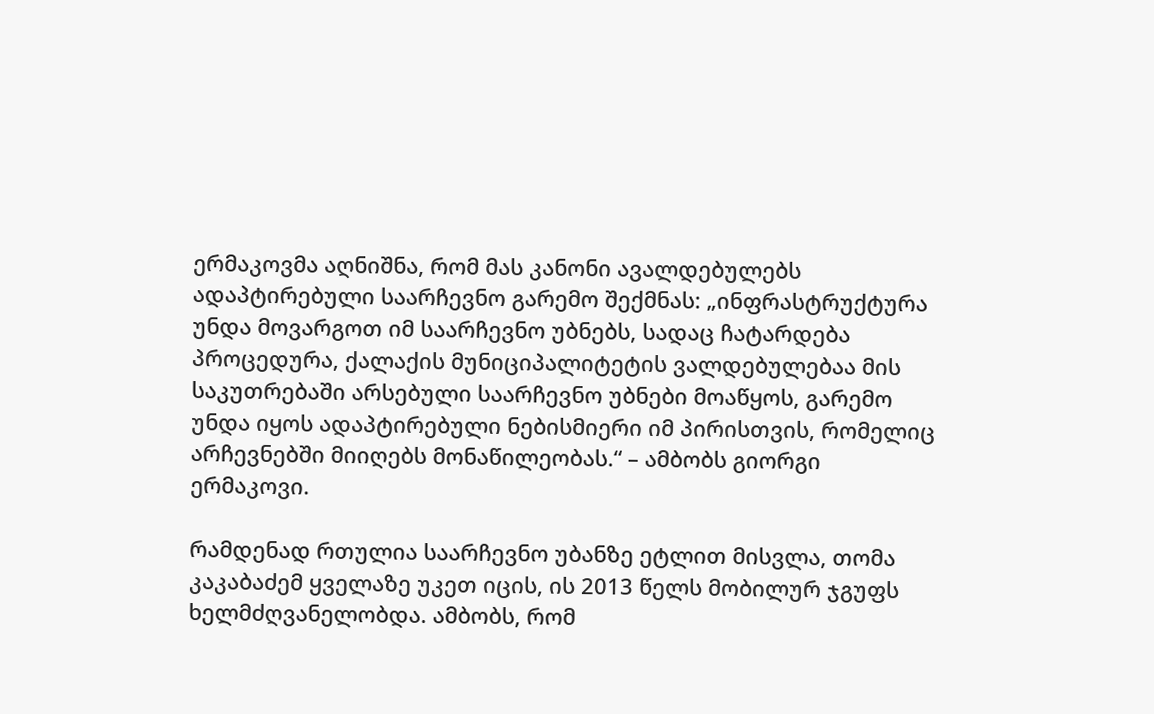ერმაკოვმა აღნიშნა, რომ მას კანონი ავალდებულებს ადაპტირებული საარჩევნო გარემო შექმნას: „ინფრასტრუქტურა უნდა მოვარგოთ იმ საარჩევნო უბნებს, სადაც ჩატარდება პროცედურა, ქალაქის მუნიციპალიტეტის ვალდებულებაა მის საკუთრებაში არსებული საარჩევნო უბნები მოაწყოს, გარემო უნდა იყოს ადაპტირებული ნებისმიერი იმ პირისთვის, რომელიც არჩევნებში მიიღებს მონაწილეობას.“ – ამბობს გიორგი ერმაკოვი.

რამდენად რთულია საარჩევნო უბანზე ეტლით მისვლა, თომა კაკაბაძემ ყველაზე უკეთ იცის, ის 2013 წელს მობილურ ჯგუფს ხელმძღვანელობდა. ამბობს, რომ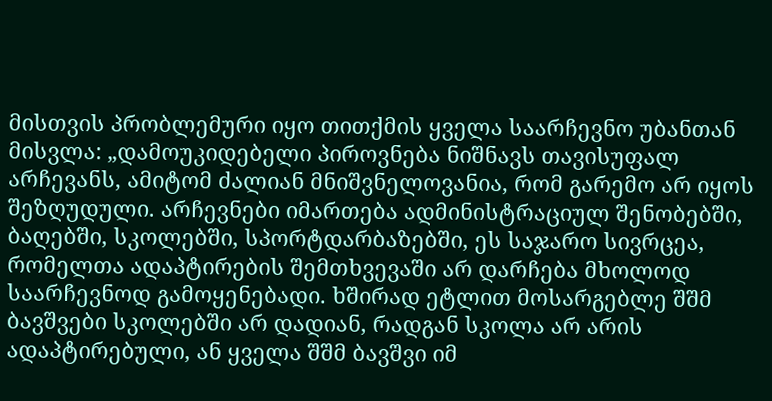მისთვის პრობლემური იყო თითქმის ყველა საარჩევნო უბანთან მისვლა: „დამოუკიდებელი პიროვნება ნიშნავს თავისუფალ არჩევანს, ამიტომ ძალიან მნიშვნელოვანია, რომ გარემო არ იყოს შეზღუდული. არჩევნები იმართება ადმინისტრაციულ შენობებში, ბაღებში, სკოლებში, სპორტდარბაზებში, ეს საჯარო სივრცეა, რომელთა ადაპტირების შემთხვევაში არ დარჩება მხოლოდ საარჩევნოდ გამოყენებადი. ხშირად ეტლით მოსარგებლე შშმ ბავშვები სკოლებში არ დადიან, რადგან სკოლა არ არის ადაპტირებული, ან ყველა შშმ ბავშვი იმ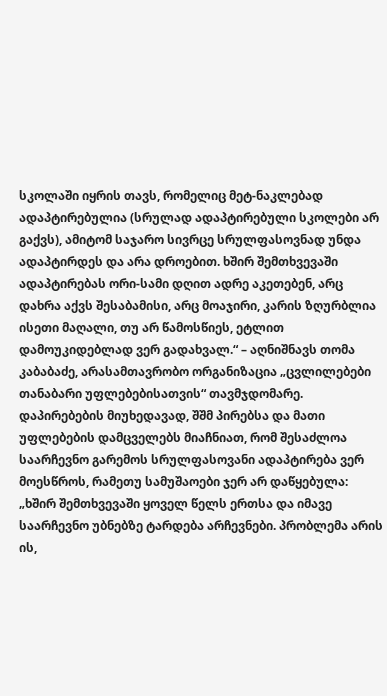სკოლაში იყრის თავს, რომელიც მეტ-ნაკლებად ადაპტირებულია (სრულად ადაპტირებული სკოლები არ გაქვს), ამიტომ საჯარო სივრცე სრულფასოვნად უნდა ადაპტირდეს და არა დროებით. ხშირ შემთხვევაში ადაპტირებას ორი-სამი დღით ადრე აკეთებენ, არც დახრა აქვს შესაბამისი, არც მოაჯირი, კარის ზღურბლია ისეთი მაღალი, თუ არ წამოსწიეს, ეტლით დამოუკიდებლად ვერ გადახვალ.“ – აღნიშნავს თომა კაბაბაძე, არასამთავრობო ორგანიზაცია „ცვლილებები თანაბარი უფლებებისათვის“ თავმჯდომარე.
დაპირებების მიუხედავად, შშმ პირებსა და მათი უფლებების დამცველებს მიაჩნიათ, რომ შესაძლოა საარჩევნო გარემოს სრულფასოვანი ადაპტირება ვერ მოესწროს, რამეთუ სამუშაოები ჯერ არ დაწყებულა: „ხშირ შემთხვევაში ყოველ წელს ერთსა და იმავე საარჩევნო უბნებზე ტარდება არჩევნები. პრობლემა არის ის,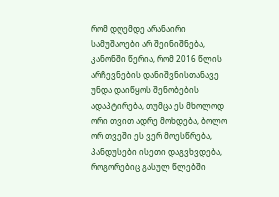რომ დღემდე არანაირი სამუშაოები არ შეინიშნება, კანონში წერია, რომ 2016 წლის არჩევნების დანიშვნისთანავე უნდა დაიწყოს შენობების ადაპტირება, თუმცა ეს მხოლოდ ორი თვით ადრე მოხდება, ბოლო ორ თვეში ეს ვერ მოესწრება, პანდუსები ისეთი დაგვხვდება, როგორებიც გასულ წლებში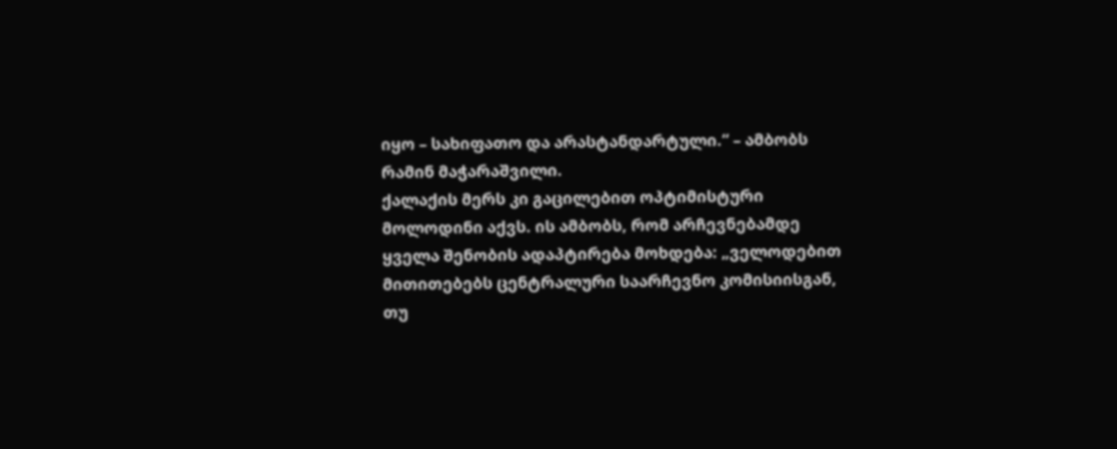იყო – სახიფათო და არასტანდარტული.“ – ამბობს რამინ მაჭარაშვილი.
ქალაქის მერს კი გაცილებით ოპტიმისტური მოლოდინი აქვს. ის ამბობს, რომ არჩევნებამდე ყველა შენობის ადაპტირება მოხდება: „ველოდებით მითითებებს ცენტრალური საარჩევნო კომისიისგან, თუ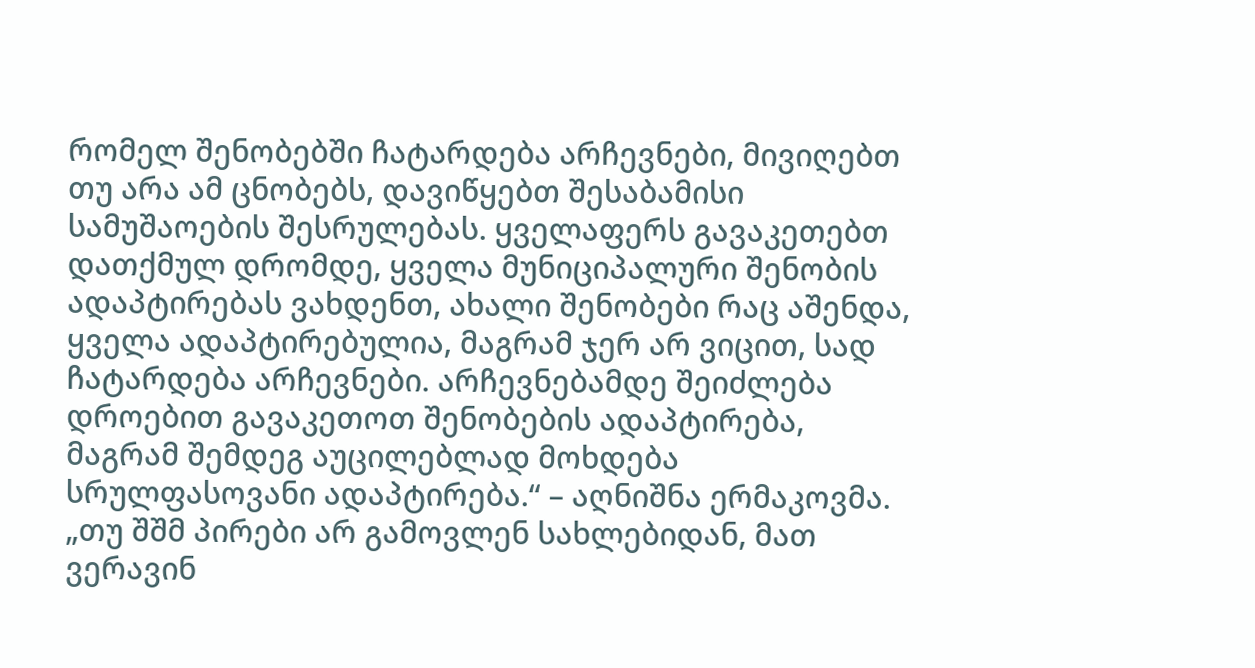რომელ შენობებში ჩატარდება არჩევნები, მივიღებთ თუ არა ამ ცნობებს, დავიწყებთ შესაბამისი სამუშაოების შესრულებას. ყველაფერს გავაკეთებთ დათქმულ დრომდე, ყველა მუნიციპალური შენობის ადაპტირებას ვახდენთ, ახალი შენობები რაც აშენდა, ყველა ადაპტირებულია, მაგრამ ჯერ არ ვიცით, სად ჩატარდება არჩევნები. არჩევნებამდე შეიძლება დროებით გავაკეთოთ შენობების ადაპტირება, მაგრამ შემდეგ აუცილებლად მოხდება სრულფასოვანი ადაპტირება.“ – აღნიშნა ერმაკოვმა.
„თუ შშმ პირები არ გამოვლენ სახლებიდან, მათ ვერავინ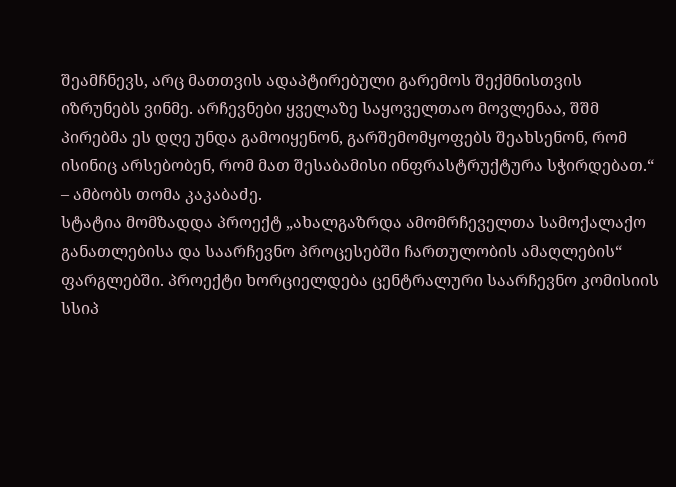შეამჩნევს, არც მათთვის ადაპტირებული გარემოს შექმნისთვის იზრუნებს ვინმე. არჩევნები ყველაზე საყოველთაო მოვლენაა, შშმ პირებმა ეს დღე უნდა გამოიყენონ, გარშემომყოფებს შეახსენონ, რომ ისინიც არსებობენ, რომ მათ შესაბამისი ინფრასტრუქტურა სჭირდებათ.“ – ამბობს თომა კაკაბაძე.
სტატია მომზადდა პროექტ „ახალგაზრდა ამომრჩეველთა სამოქალაქო განათლებისა და საარჩევნო პროცესებში ჩართულობის ამაღლების“ ფარგლებში. პროექტი ხორციელდება ცენტრალური საარჩევნო კომისიის სსიპ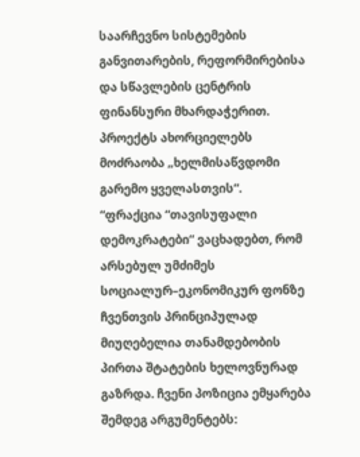საარჩევნო სისტემების განვითარების, რეფორმირებისა და სწავლების ცენტრის ფინანსური მხარდაჭერით. პროექტს ახორციელებს მოძრაობა „ხელმისაწვდომი გარემო ყველასთვის“.
“ფრაქცია “თავისუფალი დემოკრატები“ ვაცხადებთ, რომ არსებულ უმძიმეს სოციალურ–ეკონომიკურ ფონზე ჩვენთვის პრინციპულად მიუღებელია თანამდებობის პირთა შტატების ხელოვნურად გაზრდა. ჩვენი პოზიცია ემყარება შემდეგ არგუმენტებს: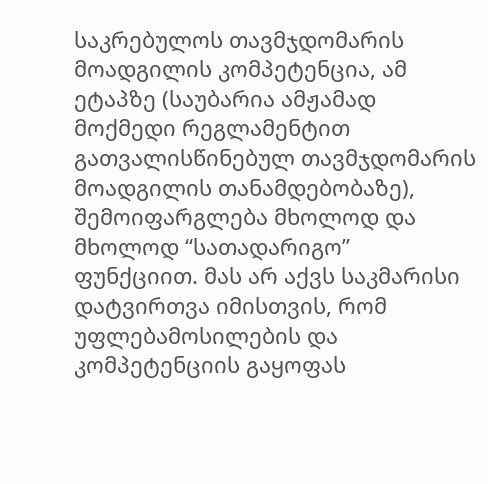საკრებულოს თავმჯდომარის მოადგილის კომპეტენცია, ამ ეტაპზე (საუბარია ამჟამად მოქმედი რეგლამენტით გათვალისწინებულ თავმჯდომარის მოადგილის თანამდებობაზე), შემოიფარგლება მხოლოდ და მხოლოდ “სათადარიგო” ფუნქციით. მას არ აქვს საკმარისი დატვირთვა იმისთვის, რომ უფლებამოსილების და კომპეტენციის გაყოფას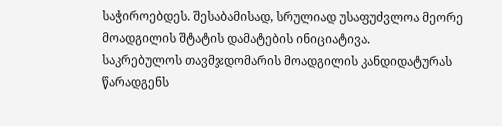საჭიროებდეს. შესაბამისად, სრულიად უსაფუძვლოა მეორე მოადგილის შტატის დამატების ინიციატივა.
საკრებულოს თავმჯდომარის მოადგილის კანდიდატურას წარადგენს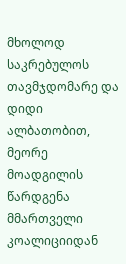მხოლოდ საკრებულოს თავმჯდომარე და დიდი ალბათობით, მეორე მოადგილის წარდგენა მმართველი კოალიციიდან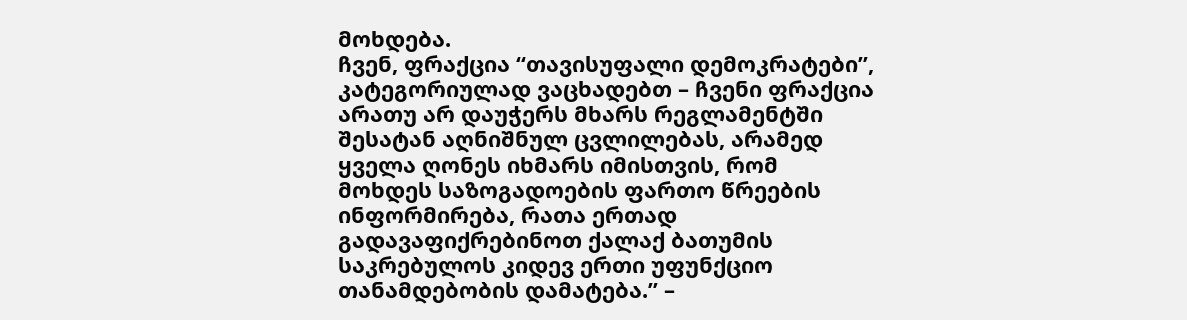მოხდება.
ჩვენ, ფრაქცია “თავისუფალი დემოკრატები”, კატეგორიულად ვაცხადებთ – ჩვენი ფრაქცია არათუ არ დაუჭერს მხარს რეგლამენტში შესატან აღნიშნულ ცვლილებას, არამედ ყველა ღონეს იხმარს იმისთვის, რომ მოხდეს საზოგადოების ფართო წრეების ინფორმირება, რათა ერთად გადავაფიქრებინოთ ქალაქ ბათუმის საკრებულოს კიდევ ერთი უფუნქციო თანამდებობის დამატება.” –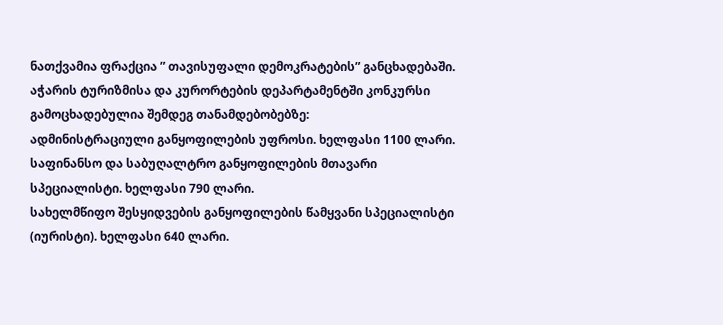ნათქვამია ფრაქცია ” თავისუფალი დემოკრატების” განცხადებაში.
აჭარის ტურიზმისა და კურორტების დეპარტამენტში კონკურსი გამოცხადებულია შემდეგ თანამდებობებზე:
ადმინისტრაციული განყოფილების უფროსი. ხელფასი 1100 ლარი.
საფინანსო და საბუღალტრო განყოფილების მთავარი სპეციალისტი. ხელფასი 790 ლარი.
სახელმწიფო შესყიდვების განყოფილების წამყვანი სპეციალისტი (იურისტი). ხელფასი 640 ლარი.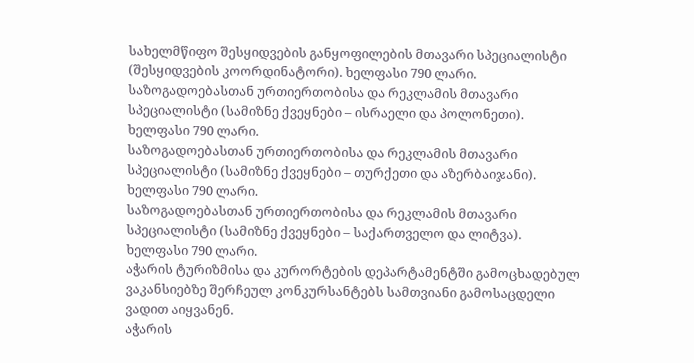სახელმწიფო შესყიდვების განყოფილების მთავარი სპეციალისტი (შესყიდვების კოორდინატორი). ხელფასი 790 ლარი.
საზოგადოებასთან ურთიერთობისა და რეკლამის მთავარი სპეციალისტი (სამიზნე ქვეყნები – ისრაელი და პოლონეთი). ხელფასი 790 ლარი.
საზოგადოებასთან ურთიერთობისა და რეკლამის მთავარი სპეციალისტი (სამიზნე ქვეყნები – თურქეთი და აზერბაიჯანი). ხელფასი 790 ლარი.
საზოგადოებასთან ურთიერთობისა და რეკლამის მთავარი სპეციალისტი (სამიზნე ქვეყნები – საქართველო და ლიტვა). ხელფასი 790 ლარი.
აჭარის ტურიზმისა და კურორტების დეპარტამენტში გამოცხადებულ ვაკანსიებზე შერჩეულ კონკურსანტებს სამთვიანი გამოსაცდელი ვადით აიყვანენ.
აჭარის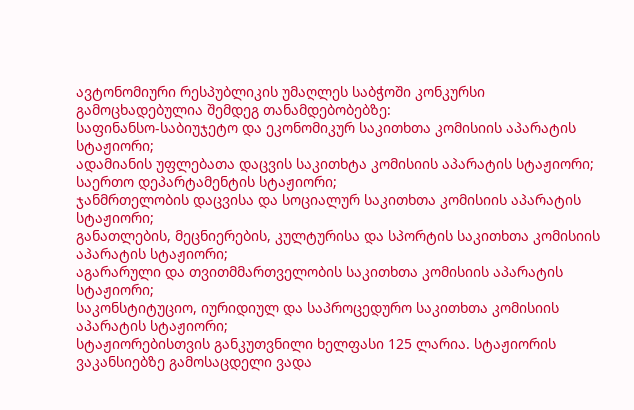ავტონომიური რესპუბლიკის უმაღლეს საბჭოში კონკურსი გამოცხადებულია შემდეგ თანამდებობებზე:
საფინანსო-საბიუჯეტო და ეკონომიკურ საკითხთა კომისიის აპარატის სტაჟიორი;
ადამიანის უფლებათა დაცვის საკითხტა კომისიის აპარატის სტაჟიორი;
საერთო დეპარტამენტის სტაჟიორი;
ჯანმრთელობის დაცვისა და სოციალურ საკითხთა კომისიის აპარატის სტაჟიორი;
განათლების, მეცნიერების, კულტურისა და სპორტის საკითხთა კომისიის აპარატის სტაჟიორი;
აგარარული და თვითმმართველობის საკითხთა კომისიის აპარატის სტაჟიორი;
საკონსტიტუციო, იურიდიულ და საპროცედურო საკითხთა კომისიის აპარატის სტაჟიორი;
სტაჟიორებისთვის განკუთვნილი ხელფასი 125 ლარია. სტაჟიორის ვაკანსიებზე გამოსაცდელი ვადა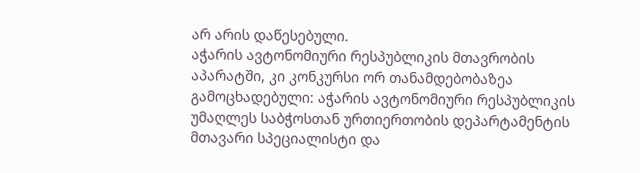არ არის დაწესებული.
აჭარის ავტონომიური რესპუბლიკის მთავრობის აპარატში, კი კონკურსი ორ თანამდებობაზეა გამოცხადებული: აჭარის ავტონომიური რესპუბლიკის უმაღლეს საბჭოსთან ურთიერთობის დეპარტამენტის მთავარი სპეციალისტი და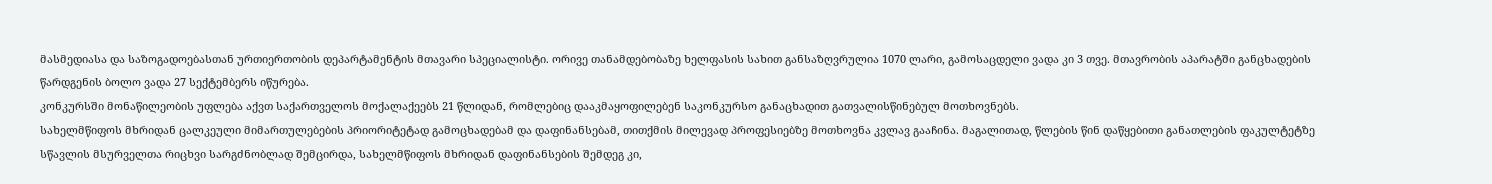მასმედიასა და საზოგადოებასთან ურთიერთობის დეპარტამენტის მთავარი სპეციალისტი. ორივე თანამდებობაზე ხელფასის სახით განსაზღვრულია 1070 ლარი, გამოსაცდელი ვადა კი 3 თვე. მთავრობის აპარატში განცხადების წარდგენის ბოლო ვადა 27 სექტემბერს იწურება.
კონკურსში მონაწილეობის უფლება აქვთ საქართველოს მოქალაქეებს 21 წლიდან, რომლებიც დააკმაყოფილებენ საკონკურსო განაცხადით გათვალისწინებულ მოთხოვნებს.
სახელმწიფოს მხრიდან ცალკეული მიმართულებების პრიორიტეტად გამოცხადებამ და დაფინანსებამ, თითქმის მილევად პროფესიებზე მოთხოვნა კვლავ გააჩინა. მაგალითად, წლების წინ დაწყებითი განათლების ფაკულტეტზე სწავლის მსურველთა რიცხვი სარგძნობლად შემცირდა, სახელმწიფოს მხრიდან დაფინანსების შემდეგ კი,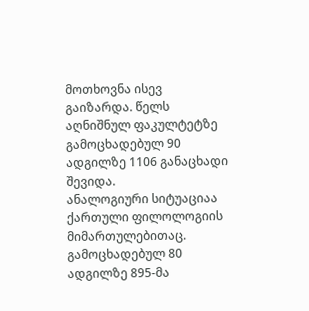მოთხოვნა ისევ გაიზარდა. წელს აღნიშნულ ფაკულტეტზე გამოცხადებულ 90 ადგილზე 1106 განაცხადი შევიდა.
ანალოგიური სიტუაციაა ქართული ფილოლოგიის მიმართულებითაც. გამოცხადებულ 80 ადგილზე 895-მა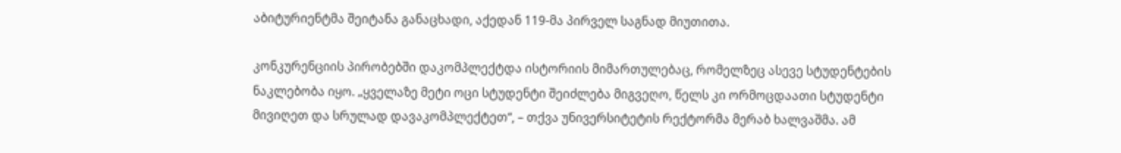აბიტურიენტმა შეიტანა განაცხადი, აქედან 119-მა პირველ საგნად მიუთითა.

კონკურენციის პირობებში დაკომპლექტდა ისტორიის მიმართულებაც, რომელზეც ასევე სტუდენტების ნაკლებობა იყო. „ყველაზე მეტი ოცი სტუდენტი შეიძლება მიგვეღო, წელს კი ორმოცდაათი სტუდენტი მივიღეთ და სრულად დავაკომპლექტეთ“, – თქვა უნივერსიტეტის რექტორმა მერაბ ხალვაშმა. ამ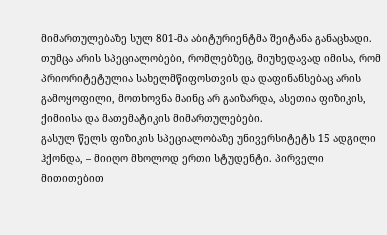მიმართულებაზე სულ 801-მა აბიტურიენტმა შეიტანა განაცხადი.
თუმცა არის სპეციალობები, რომლებზეც, მიუხედავად იმისა, რომ პრიორიტეტულია სახელმწიფოსთვის და დაფინანსებაც არის გამოყოფილი, მოთხოვნა მაინც არ გაიზარდა, ასეთია ფიზიკის, ქიმიისა და მათემატიკის მიმართულებები.
გასულ წელს ფიზიკის სპეციალობაზე უნივერსიტეტს 15 ადგილი ჰქონდა, – მიიღო მხოლოდ ერთი სტუდენტი. პირველი მითითებით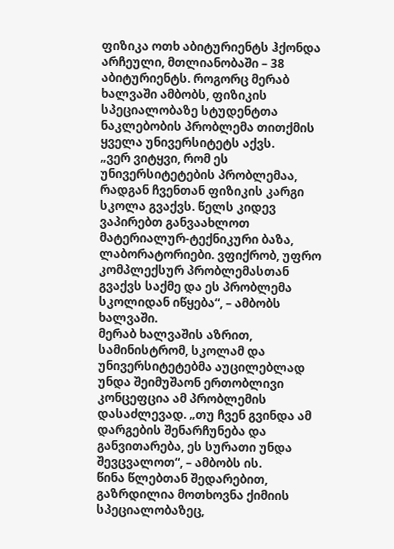ფიზიკა ოთხ აბიტურიენტს ჰქონდა არჩეული, მთლიანობაში – 38 აბიტურიენტს. როგორც მერაბ ხალვაში ამბობს, ფიზიკის სპეციალობაზე სტუდენტთა ნაკლებობის პრობლემა თითქმის ყველა უნივერსიტეტს აქვს.
„ვერ ვიტყვი, რომ ეს უნივერსიტეტების პრობლემაა, რადგან ჩვენთან ფიზიკის კარგი სკოლა გვაქვს. წელს კიდევ ვაპირებთ განვაახლოთ მატერიალურ-ტექნიკური ბაზა, ლაბორატორიები. ვფიქრობ, უფრო კომპლექსურ პრობლემასთან გვაქვს საქმე და ეს პრობლემა სკოლიდან იწყება“, – ამბობს ხალვაში.
მერაბ ხალვაშის აზრით, სამინისტრომ, სკოლამ და უნივერსიტეტებმა აუცილებლად უნდა შეიმუშაონ ერთობლივი კონცეფცია ამ პრობლემის დასაძლევად. „თუ ჩვენ გვინდა ამ დარგების შენარჩუნება და განვითარება, ეს სურათი უნდა შევცვალოთ“, – ამბობს ის.
წინა წლებთან შედარებით, გაზრდილია მოთხოვნა ქიმიის სპეციალობაზეც,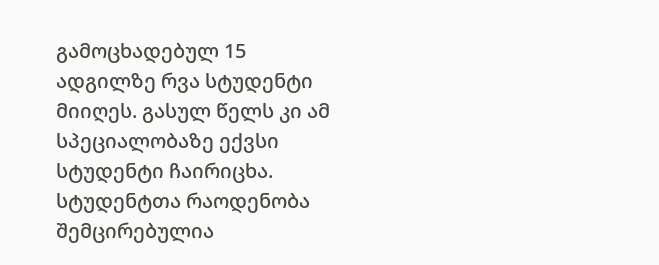გამოცხადებულ 15 ადგილზე რვა სტუდენტი მიიღეს. გასულ წელს კი ამ სპეციალობაზე ექვსი სტუდენტი ჩაირიცხა.
სტუდენტთა რაოდენობა შემცირებულია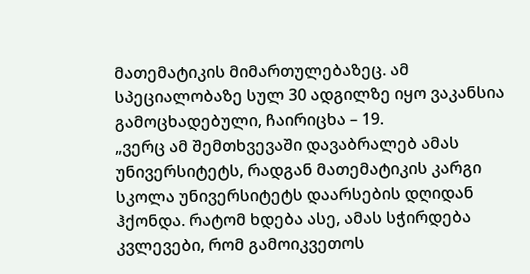მათემატიკის მიმართულებაზეც. ამ სპეციალობაზე სულ 30 ადგილზე იყო ვაკანსია გამოცხადებული, ჩაირიცხა – 19.
„ვერც ამ შემთხვევაში დავაბრალებ ამას უნივერსიტეტს, რადგან მათემატიკის კარგი სკოლა უნივერსიტეტს დაარსების დღიდან ჰქონდა. რატომ ხდება ასე, ამას სჭირდება კვლევები, რომ გამოიკვეთოს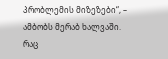პრობლემის მიზეზები“, – ამბობს მერაბ ხალვაში.
რაც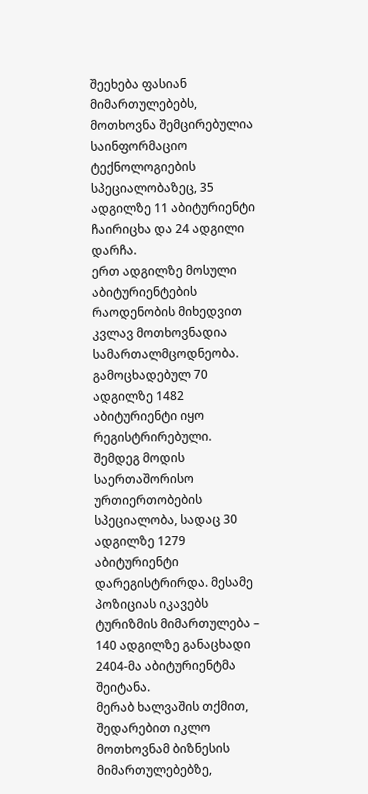შეეხება ფასიან მიმართულებებს, მოთხოვნა შემცირებულია საინფორმაციო ტექნოლოგიების სპეციალობაზეც, 35 ადგილზე 11 აბიტურიენტი ჩაირიცხა და 24 ადგილი დარჩა.
ერთ ადგილზე მოსული აბიტურიენტების რაოდენობის მიხედვით კვლავ მოთხოვნადია სამართალმცოდნეობა. გამოცხადებულ 70 ადგილზე 1482 აბიტურიენტი იყო რეგისტრირებული. შემდეგ მოდის საერთაშორისო ურთიერთობების სპეციალობა, სადაც 30 ადგილზე 1279 აბიტურიენტი დარეგისტრირდა. მესამე პოზიციას იკავებს ტურიზმის მიმართულება – 140 ადგილზე განაცხადი 2404-მა აბიტურიენტმა შეიტანა.
მერაბ ხალვაშის თქმით, შედარებით იკლო მოთხოვნამ ბიზნესის მიმართულებებზე,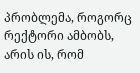პრობლემა, როგორც რექტორი ამბობს, არის ის, რომ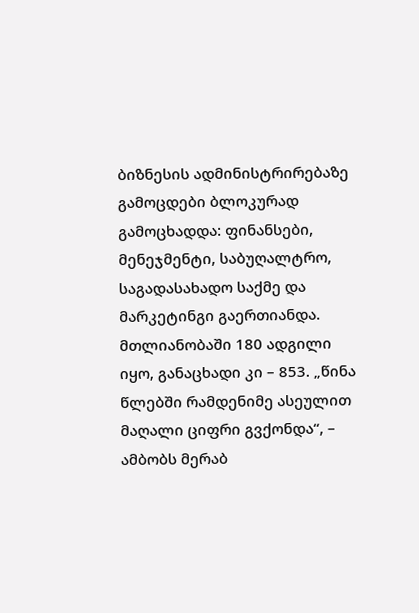ბიზნესის ადმინისტრირებაზე გამოცდები ბლოკურად გამოცხადდა: ფინანსები, მენეჯმენტი, საბუღალტრო, საგადასახადო საქმე და მარკეტინგი გაერთიანდა. მთლიანობაში 180 ადგილი იყო, განაცხადი კი – 853. „წინა წლებში რამდენიმე ასეულით მაღალი ციფრი გვქონდა“, – ამბობს მერაბ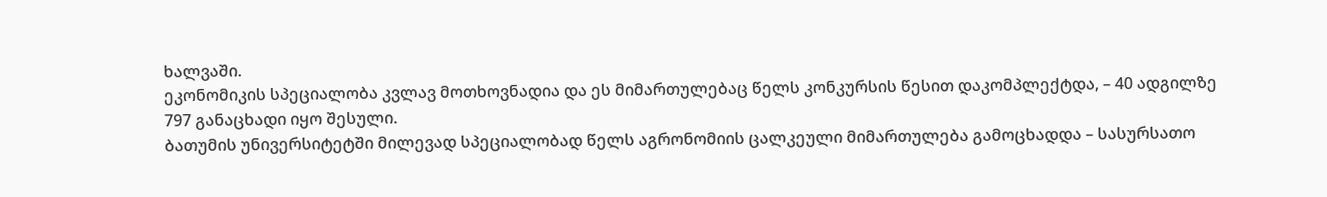ხალვაში.
ეკონომიკის სპეციალობა კვლავ მოთხოვნადია და ეს მიმართულებაც წელს კონკურსის წესით დაკომპლექტდა, – 40 ადგილზე 797 განაცხადი იყო შესული.
ბათუმის უნივერსიტეტში მილევად სპეციალობად წელს აგრონომიის ცალკეული მიმართულება გამოცხადდა – სასურსათო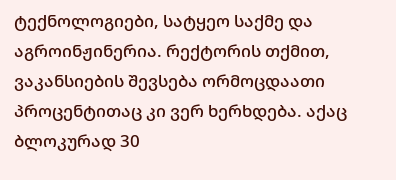ტექნოლოგიები, სატყეო საქმე და აგროინჟინერია. რექტორის თქმით, ვაკანსიების შევსება ორმოცდაათი პროცენტითაც კი ვერ ხერხდება. აქაც ბლოკურად 30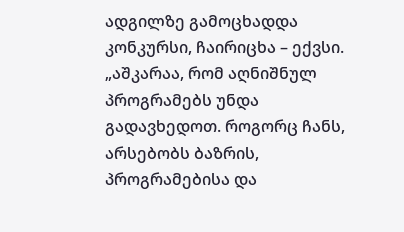ადგილზე გამოცხადდა კონკურსი, ჩაირიცხა – ექვსი. „აშკარაა, რომ აღნიშნულ პროგრამებს უნდა გადავხედოთ. როგორც ჩანს, არსებობს ბაზრის, პროგრამებისა და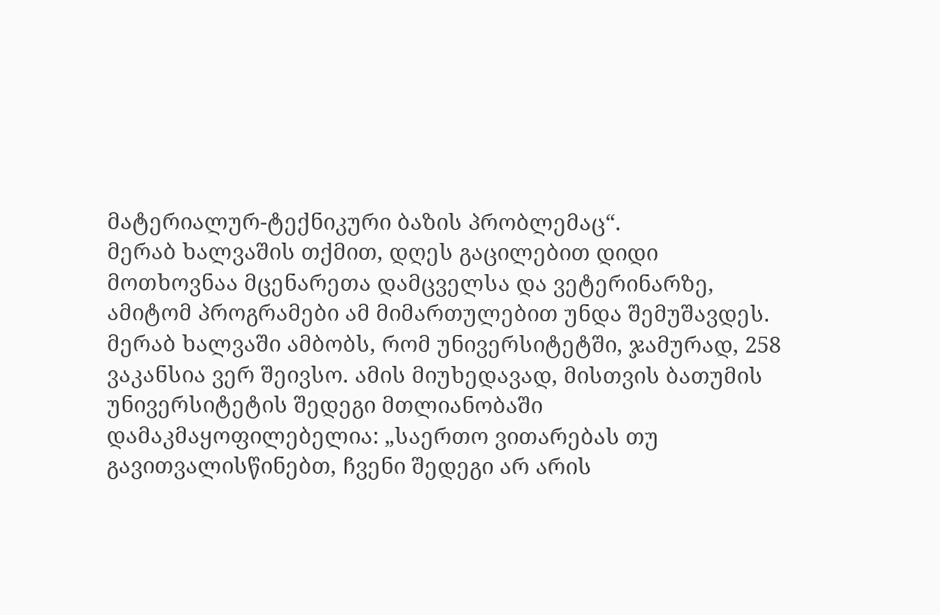მატერიალურ-ტექნიკური ბაზის პრობლემაც“.
მერაბ ხალვაშის თქმით, დღეს გაცილებით დიდი მოთხოვნაა მცენარეთა დამცველსა და ვეტერინარზე, ამიტომ პროგრამები ამ მიმართულებით უნდა შემუშავდეს.
მერაბ ხალვაში ამბობს, რომ უნივერსიტეტში, ჯამურად, 258 ვაკანსია ვერ შეივსო. ამის მიუხედავად, მისთვის ბათუმის უნივერსიტეტის შედეგი მთლიანობაში დამაკმაყოფილებელია: „საერთო ვითარებას თუ გავითვალისწინებთ, ჩვენი შედეგი არ არის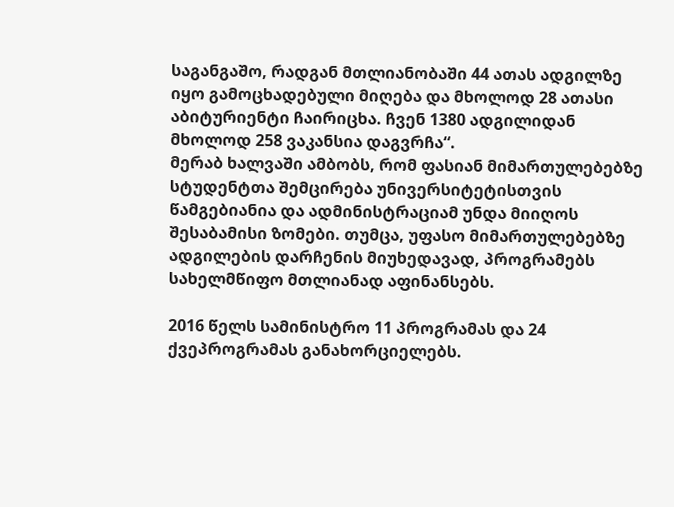საგანგაშო, რადგან მთლიანობაში 44 ათას ადგილზე იყო გამოცხადებული მიღება და მხოლოდ 28 ათასი აბიტურიენტი ჩაირიცხა. ჩვენ 1380 ადგილიდან მხოლოდ 258 ვაკანსია დაგვრჩა“.
მერაბ ხალვაში ამბობს, რომ ფასიან მიმართულებებზე სტუდენტთა შემცირება უნივერსიტეტისთვის წამგებიანია და ადმინისტრაციამ უნდა მიიღოს შესაბამისი ზომები. თუმცა, უფასო მიმართულებებზე ადგილების დარჩენის მიუხედავად, პროგრამებს სახელმწიფო მთლიანად აფინანსებს.

2016 წელს სამინისტრო 11 პროგრამას და 24 ქვეპროგრამას განახორციელებს.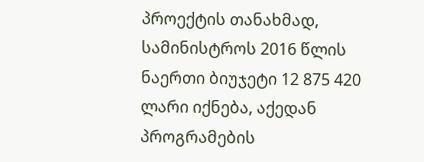პროექტის თანახმად, სამინისტროს 2016 წლის ნაერთი ბიუჯეტი 12 875 420 ლარი იქნება, აქედან პროგრამების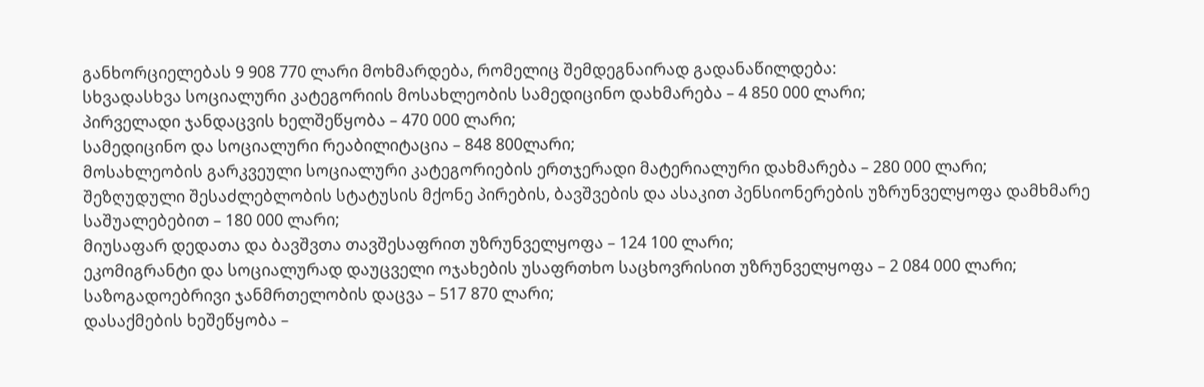განხორციელებას 9 908 770 ლარი მოხმარდება, რომელიც შემდეგნაირად გადანაწილდება:
სხვადასხვა სოციალური კატეგორიის მოსახლეობის სამედიცინო დახმარება – 4 850 000 ლარი;
პირველადი ჯანდაცვის ხელშეწყობა – 470 000 ლარი;
სამედიცინო და სოციალური რეაბილიტაცია – 848 800ლარი;
მოსახლეობის გარკვეული სოციალური კატეგორიების ერთჯერადი მატერიალური დახმარება – 280 000 ლარი;
შეზღუდული შესაძლებლობის სტატუსის მქონე პირების, ბავშვების და ასაკით პენსიონერების უზრუნველყოფა დამხმარე საშუალებებით – 180 000 ლარი;
მიუსაფარ დედათა და ბავშვთა თავშესაფრით უზრუნველყოფა – 124 100 ლარი;
ეკომიგრანტი და სოციალურად დაუცველი ოჯახების უსაფრთხო საცხოვრისით უზრუნველყოფა – 2 084 000 ლარი;
საზოგადოებრივი ჯანმრთელობის დაცვა – 517 870 ლარი;
დასაქმების ხეშეწყობა –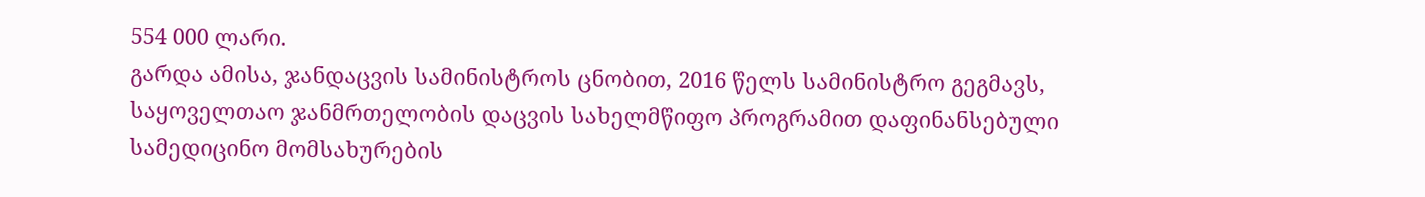554 000 ლარი.
გარდა ამისა, ჯანდაცვის სამინისტროს ცნობით, 2016 წელს სამინისტრო გეგმავს, საყოველთაო ჯანმრთელობის დაცვის სახელმწიფო პროგრამით დაფინანსებული სამედიცინო მომსახურების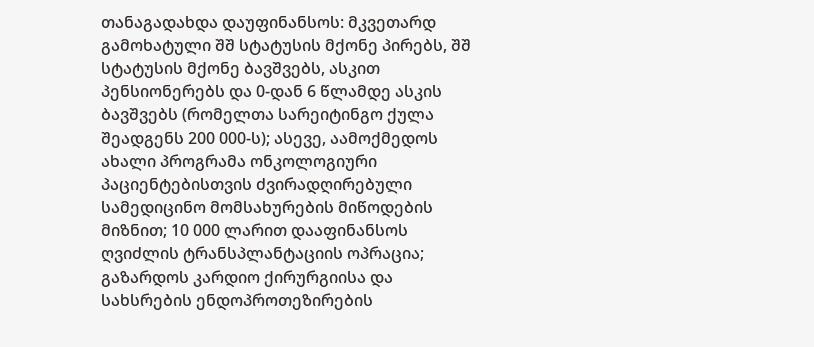თანაგადახდა დაუფინანსოს: მკვეთარდ გამოხატული შშ სტატუსის მქონე პირებს, შშ სტატუსის მქონე ბავშვებს, ასკით პენსიონერებს და 0-დან 6 წლამდე ასკის ბავშვებს (რომელთა სარეიტინგო ქულა შეადგენს 200 000-ს); ასევე, აამოქმედოს ახალი პროგრამა ონკოლოგიური პაციენტებისთვის ძვირადღირებული სამედიცინო მომსახურების მიწოდების მიზნით; 10 000 ლარით დააფინანსოს ღვიძლის ტრანსპლანტაციის ოპრაცია; გაზარდოს კარდიო ქირურგიისა და სახსრების ენდოპროთეზირების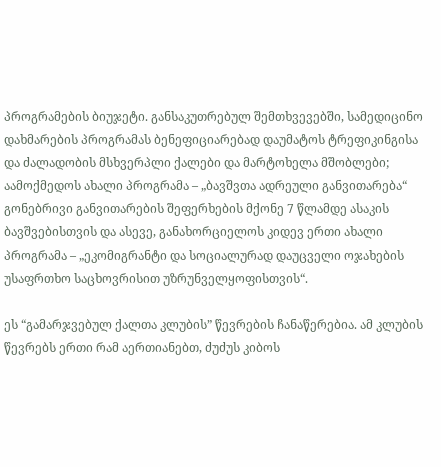პროგრამების ბიუჯეტი. განსაკუთრებულ შემთხვევებში, სამედიცინო დახმარების პროგრამას ბენეფიციარებად დაუმატოს ტრეფიკინგისა და ძალადობის მსხვერპლი ქალები და მარტოხელა მშობლები; აამოქმედოს ახალი პროგრამა – „ბავშვთა ადრეული განვითარება“ გონებრივი განვითარების შეფერხების მქონე 7 წლამდე ასაკის ბავშვებისთვის და ასევე, განახორციელოს კიდევ ერთი ახალი პროგრამა – „ეკომიგრანტი და სოციალურად დაუცველი ოჯახების უსაფრთხო საცხოვრისით უზრუნველყოფისთვის“.

ეს “გამარჯვებულ ქალთა კლუბის” წევრების ჩანაწერებია. ამ კლუბის წევრებს ერთი რამ აერთიანებთ, ძუძუს კიბოს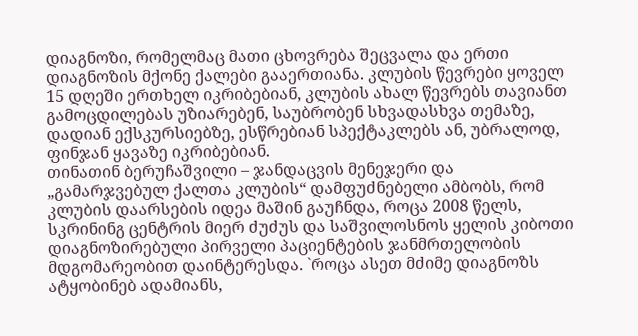დიაგნოზი, რომელმაც მათი ცხოვრება შეცვალა და ერთი დიაგნოზის მქონე ქალები გააერთიანა. კლუბის წევრები ყოველ 15 დღეში ერთხელ იკრიბებიან, კლუბის ახალ წევრებს თავიანთ გამოცდილებას უზიარებენ, საუბრობენ სხვადასხვა თემაზე, დადიან ექსკურსიებზე, ესწრებიან სპექტაკლებს ან, უბრალოდ, ფინჯან ყავაზე იკრიბებიან.
თინათინ ბერუჩაშვილი – ჯანდაცვის მენეჯერი და „გამარჯვებულ ქალთა კლუბის“ დამფუძნებელი ამბობს, რომ კლუბის დაარსების იდეა მაშინ გაუჩნდა, როცა 2008 წელს, სკრინინგ ცენტრის მიერ ძუძუს და საშვილოსნოს ყელის კიბოთი დიაგნოზირებული პირველი პაციენტების ჯანმრთელობის მდგომარეობით დაინტერესდა. `როცა ასეთ მძიმე დიაგნოზს ატყობინებ ადამიანს,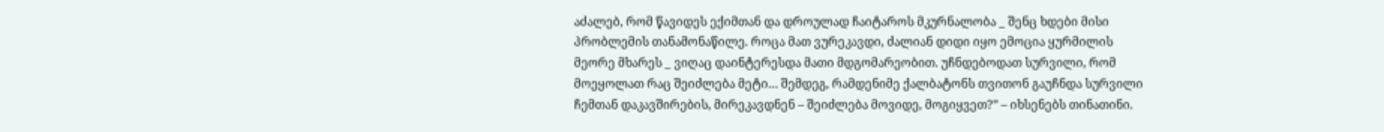აძალებ, რომ წავიდეს ექიმთან და დროულად ჩაიტაროს მკურნალობა _ შენც ხდები მისი პრობლემის თანამონაწილე. როცა მათ ვურეკავდი, ძალიან დიდი იყო ემოცია ყურმილის მეორე მხარეს _ ვიღაც დაინტერესდა მათი მდგომარეობით. უჩნდებოდათ სურვილი, რომ მოეყოლათ რაც შეიძლება მეტი… შემდეგ, რამდენიმე ქალბატონს თვითონ გაუჩნდა სურვილი ჩემთან დაკავშირების, მირეკავდნენ – შეიძლება მოვიდე, მოგიყვეთ?” – იხსენებს თინათინი.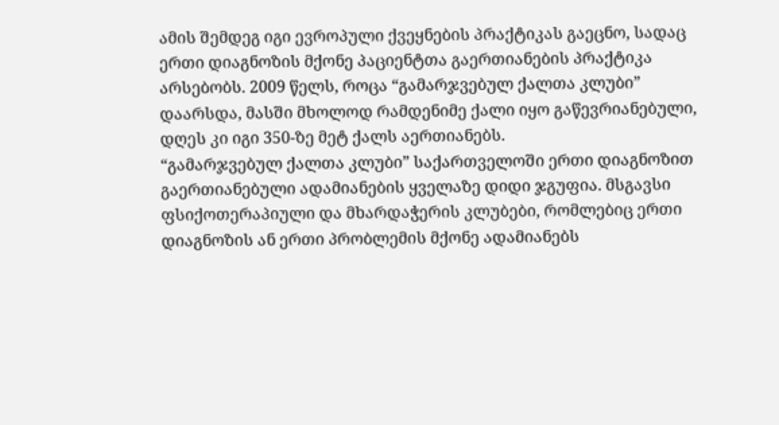ამის შემდეგ იგი ევროპული ქვეყნების პრაქტიკას გაეცნო, სადაც ერთი დიაგნოზის მქონე პაციენტთა გაერთიანების პრაქტიკა არსებობს. 2009 წელს, როცა “გამარჯვებულ ქალთა კლუბი” დაარსდა, მასში მხოლოდ რამდენიმე ქალი იყო გაწევრიანებული, დღეს კი იგი 350-ზე მეტ ქალს აერთიანებს.
“გამარჯვებულ ქალთა კლუბი” საქართველოში ერთი დიაგნოზით გაერთიანებული ადამიანების ყველაზე დიდი ჯგუფია. მსგავსი ფსიქოთერაპიული და მხარდაჭერის კლუბები, რომლებიც ერთი დიაგნოზის ან ერთი პრობლემის მქონე ადამიანებს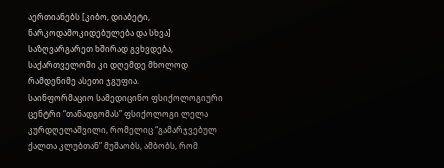აერთიანებს [კიბო, დიაბეტი, ნარკოდამოკიდებულება და სხვა] საზღვარგარეთ ხშირად გვხვდება, საქართველოში კი დღემდე მხოლოდ რამდენიმე ასეთი ჯგუფია.
საინფორმაციო სამედიცინო ფსიქოლოგიური ცენტრი “თანადგომას” ფსიქოლოგი ლელა კურდღელაშვილი, რომელიც “გამარჯვებულ ქალთა კლუბთან” მუშაობს, ამბობს, რომ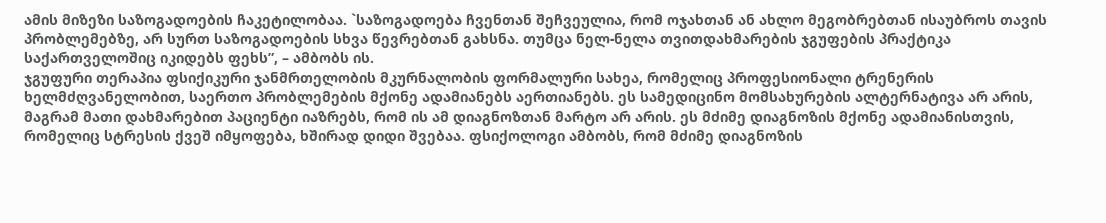ამის მიზეზი საზოგადოების ჩაკეტილობაა. `საზოგადოება ჩვენთან შეჩვეულია, რომ ოჯახთან ან ახლო მეგობრებთან ისაუბროს თავის პრობლემებზე, არ სურთ საზოგადოების სხვა წევრებთან გახსნა. თუმცა ნელ-ნელა თვითდახმარების ჯგუფების პრაქტიკა საქართველოშიც იკიდებს ფეხს”, – ამბობს ის.
ჯგუფური თერაპია ფსიქიკური ჯანმრთელობის მკურნალობის ფორმალური სახეა, რომელიც პროფესიონალი ტრენერის ხელმძღვანელობით, საერთო პრობლემების მქონე ადამიანებს აერთიანებს. ეს სამედიცინო მომსახურების ალტერნატივა არ არის, მაგრამ მათი დახმარებით პაციენტი იაზრებს, რომ ის ამ დიაგნოზთან მარტო არ არის. ეს მძიმე დიაგნოზის მქონე ადამიანისთვის, რომელიც სტრესის ქვეშ იმყოფება, ხშირად დიდი შვებაა. ფსიქოლოგი ამბობს, რომ მძიმე დიაგნოზის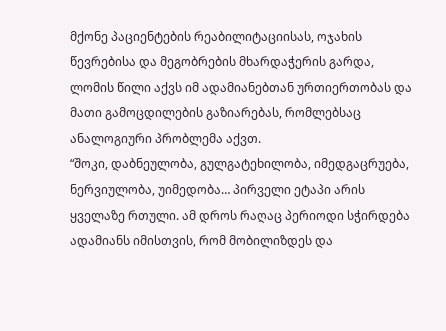მქონე პაციენტების რეაბილიტაციისას, ოჯახის წევრებისა და მეგობრების მხარდაჭერის გარდა, ლომის წილი აქვს იმ ადამიანებთან ურთიერთობას და მათი გამოცდილების გაზიარებას, რომლებსაც ანალოგიური პრობლემა აქვთ.
“შოკი, დაბნეულობა, გულგატეხილობა, იმედგაცრუება, ნერვიულობა, უიმედობა… პირველი ეტაპი არის ყველაზე რთული. ამ დროს რაღაც პერიოდი სჭირდება ადამიანს იმისთვის, რომ მობილიზდეს და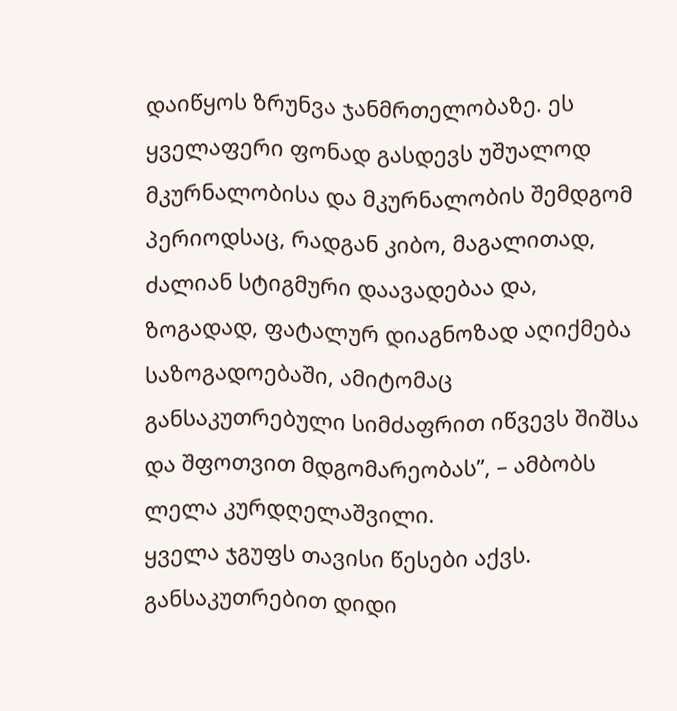დაიწყოს ზრუნვა ჯანმრთელობაზე. ეს ყველაფერი ფონად გასდევს უშუალოდ მკურნალობისა და მკურნალობის შემდგომ პერიოდსაც, რადგან კიბო, მაგალითად, ძალიან სტიგმური დაავადებაა და, ზოგადად, ფატალურ დიაგნოზად აღიქმება საზოგადოებაში, ამიტომაც განსაკუთრებული სიმძაფრით იწვევს შიშსა და შფოთვით მდგომარეობას”, – ამბობს ლელა კურდღელაშვილი.
ყველა ჯგუფს თავისი წესები აქვს. განსაკუთრებით დიდი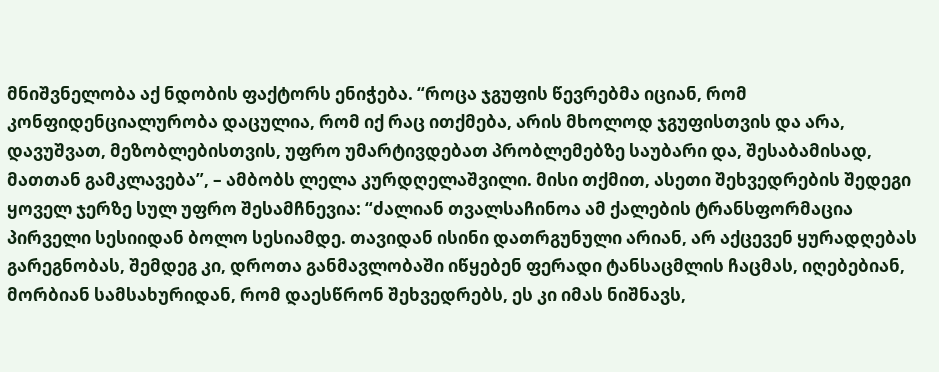მნიშვნელობა აქ ნდობის ფაქტორს ენიჭება. “როცა ჯგუფის წევრებმა იციან, რომ კონფიდენციალურობა დაცულია, რომ იქ რაც ითქმება, არის მხოლოდ ჯგუფისთვის და არა, დავუშვათ, მეზობლებისთვის, უფრო უმარტივდებათ პრობლემებზე საუბარი და, შესაბამისად, მათთან გამკლავება”, – ამბობს ლელა კურდღელაშვილი. მისი თქმით, ასეთი შეხვედრების შედეგი ყოველ ჯერზე სულ უფრო შესამჩნევია: “ძალიან თვალსაჩინოა ამ ქალების ტრანსფორმაცია პირველი სესიიდან ბოლო სესიამდე. თავიდან ისინი დათრგუნული არიან, არ აქცევენ ყურადღებას გარეგნობას, შემდეგ კი, დროთა განმავლობაში იწყებენ ფერადი ტანსაცმლის ჩაცმას, იღებებიან, მორბიან სამსახურიდან, რომ დაესწრონ შეხვედრებს, ეს კი იმას ნიშნავს,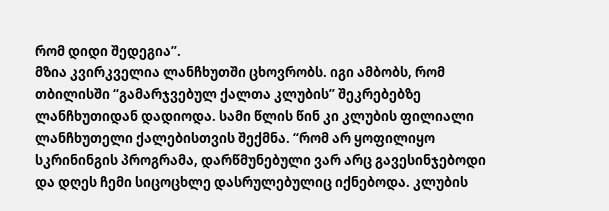რომ დიდი შედეგია”.
მზია კვირკველია ლანჩხუთში ცხოვრობს. იგი ამბობს, რომ თბილისში “გამარჯვებულ ქალთა კლუბის” შეკრებებზე ლანჩხუთიდან დადიოდა. სამი წლის წინ კი კლუბის ფილიალი ლანჩხუთელი ქალებისთვის შექმნა. “რომ არ ყოფილიყო სკრინინგის პროგრამა, დარწმუნებული ვარ არც გავესინჯებოდი და დღეს ჩემი სიცოცხლე დასრულებულიც იქნებოდა. კლუბის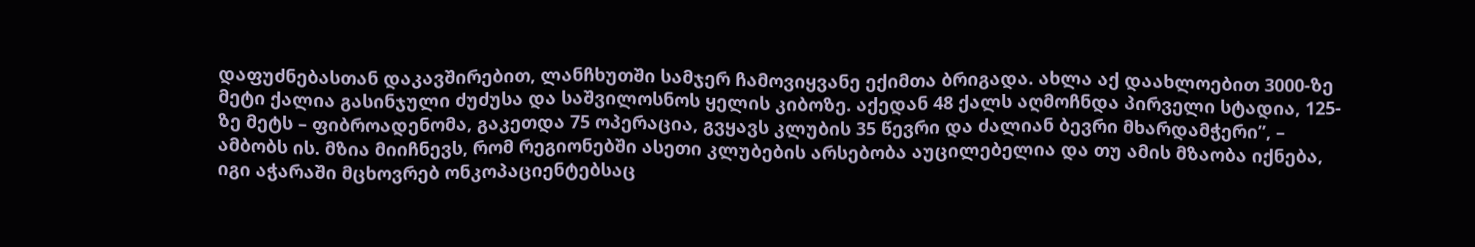დაფუძნებასთან დაკავშირებით, ლანჩხუთში სამჯერ ჩამოვიყვანე ექიმთა ბრიგადა. ახლა აქ დაახლოებით 3000-ზე მეტი ქალია გასინჯული ძუძუსა და საშვილოსნოს ყელის კიბოზე. აქედან 48 ქალს აღმოჩნდა პირველი სტადია, 125-ზე მეტს – ფიბროადენომა, გაკეთდა 75 ოპერაცია, გვყავს კლუბის 35 წევრი და ძალიან ბევრი მხარდამჭერი”, – ამბობს ის. მზია მიიჩნევს, რომ რეგიონებში ასეთი კლუბების არსებობა აუცილებელია და თუ ამის მზაობა იქნება, იგი აჭარაში მცხოვრებ ონკოპაციენტებსაც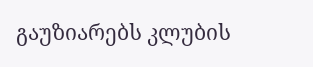გაუზიარებს კლუბის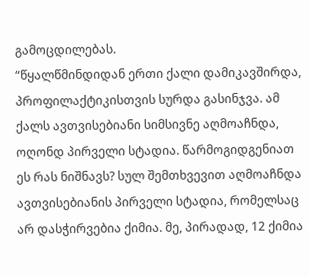გამოცდილებას.
“წყალწმინდიდან ერთი ქალი დამიკავშირდა, პროფილაქტიკისთვის სურდა გასინჯვა. ამ ქალს ავთვისებიანი სიმსივნე აღმოაჩნდა, ოღონდ პირველი სტადია. წარმოგიდგენიათ ეს რას ნიშნავს? სულ შემთხვევით აღმოაჩნდა ავთვისებიანის პირველი სტადია, რომელსაც არ დასჭირვებია ქიმია. მე, პირადად, 12 ქიმია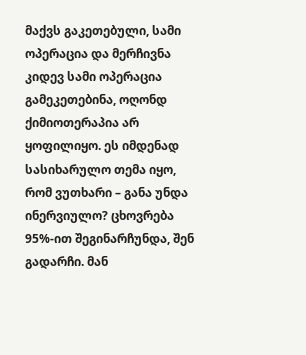მაქვს გაკეთებული, სამი ოპერაცია და მერჩივნა კიდევ სამი ოპერაცია გამეკეთებინა, ოღონდ ქიმიოთერაპია არ ყოფილიყო. ეს იმდენად სასიხარულო თემა იყო, რომ ვუთხარი – განა უნდა ინერვიულო? ცხოვრება 95%-ით შეგინარჩუნდა, შენ გადარჩი. მან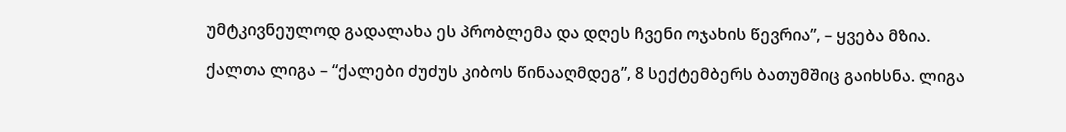უმტკივნეულოდ გადალახა ეს პრობლემა და დღეს ჩვენი ოჯახის წევრია”, – ყვება მზია.

ქალთა ლიგა – “ქალები ძუძუს კიბოს წინააღმდეგ”, 8 სექტემბერს ბათუმშიც გაიხსნა. ლიგა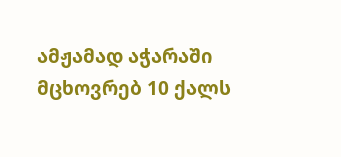ამჟამად აჭარაში მცხოვრებ 10 ქალს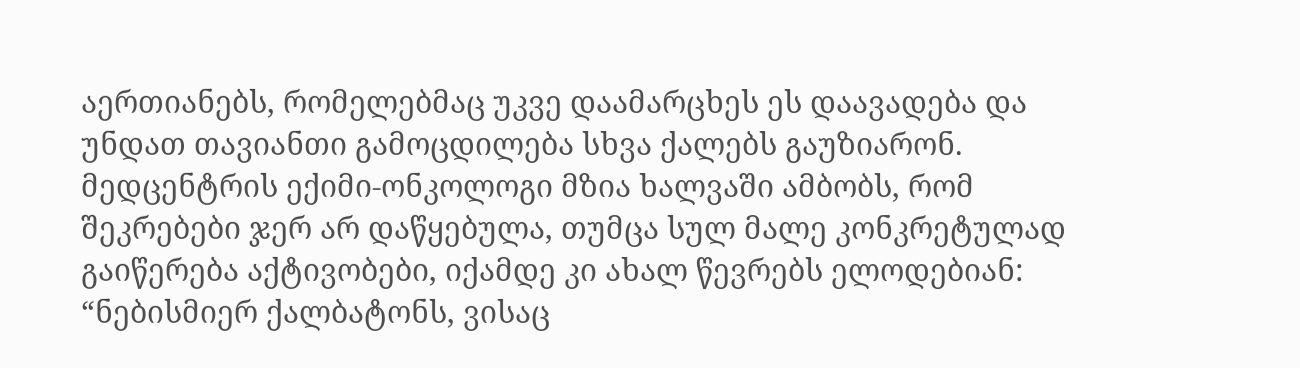აერთიანებს, რომელებმაც უკვე დაამარცხეს ეს დაავადება და უნდათ თავიანთი გამოცდილება სხვა ქალებს გაუზიარონ. მედცენტრის ექიმი-ონკოლოგი მზია ხალვაში ამბობს, რომ შეკრებები ჯერ არ დაწყებულა, თუმცა სულ მალე კონკრეტულად გაიწერება აქტივობები, იქამდე კი ახალ წევრებს ელოდებიან: “ნებისმიერ ქალბატონს, ვისაც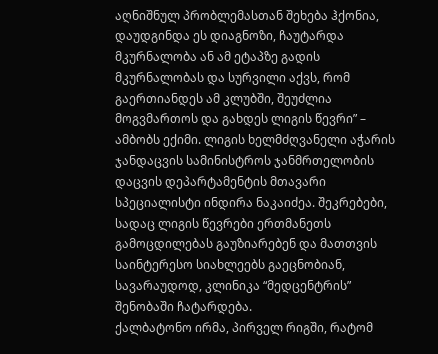აღნიშნულ პრობლემასთან შეხება ჰქონია, დაუდგინდა ეს დიაგნოზი, ჩაუტარდა მკურნალობა ან ამ ეტაპზე გადის მკურნალობას და სურვილი აქვს, რომ გაერთიანდეს ამ კლუბში, შეუძლია მოგვმართოს და გახდეს ლიგის წევრი” – ამბობს ექიმი. ლიგის ხელმძღვანელი აჭარის ჯანდაცვის სამინისტროს ჯანმრთელობის დაცვის დეპარტამენტის მთავარი სპეციალისტი ინდირა ნაკაიძეა. შეკრებები, სადაც ლიგის წევრები ერთმანეთს გამოცდილებას გაუზიარებენ და მათთვის საინტერესო სიახლეებს გაეცნობიან, სავარაუდოდ, კლინიკა “მედცენტრის” შენობაში ჩატარდება.
ქალბატონო ირმა, პირველ რიგში, რატომ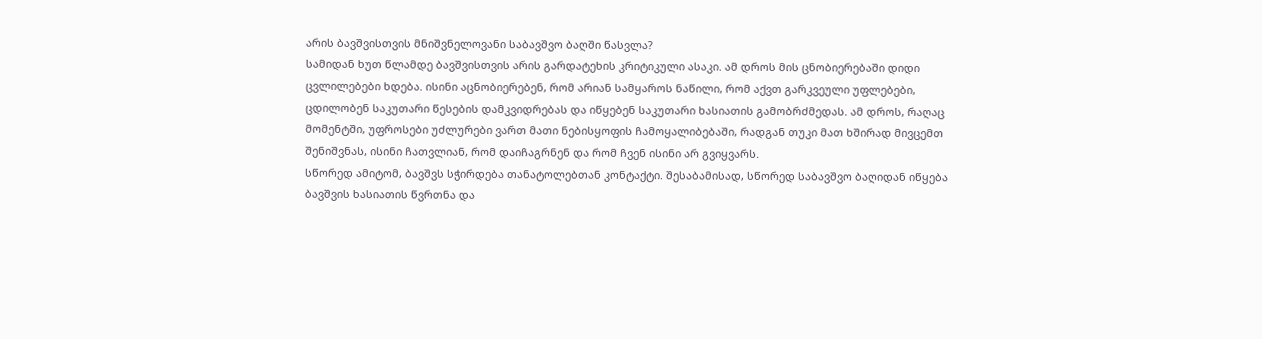არის ბავშვისთვის მნიშვნელოვანი საბავშვო ბაღში წასვლა?
სამიდან ხუთ წლამდე ბავშვისთვის არის გარდატეხის კრიტიკული ასაკი. ამ დროს მის ცნობიერებაში დიდი ცვლილებები ხდება. ისინი აცნობიერებენ, რომ არიან სამყაროს ნაწილი, რომ აქვთ გარკვეული უფლებები, ცდილობენ საკუთარი წესების დამკვიდრებას და იწყებენ საკუთარი ხასიათის გამობრძმედას. ამ დროს, რაღაც მომენტში, უფროსები უძლურები ვართ მათი ნებისყოფის ჩამოყალიბებაში, რადგან თუკი მათ ხშირად მივცემთ შენიშვნას, ისინი ჩათვლიან, რომ დაიჩაგრნენ და რომ ჩვენ ისინი არ გვიყვარს.
სწორედ ამიტომ, ბავშვს სჭირდება თანატოლებთან კონტაქტი. შესაბამისად, სწორედ საბავშვო ბაღიდან იწყება ბავშვის ხასიათის წვრთნა და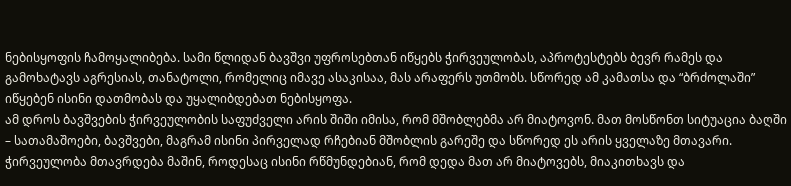ნებისყოფის ჩამოყალიბება. სამი წლიდან ბავშვი უფროსებთან იწყებს ჭირვეულობას, აპროტესტებს ბევრ რამეს და გამოხატავს აგრესიას, თანატოლი, რომელიც იმავე ასაკისაა, მას არაფერს უთმობს. სწორედ ამ კამათსა და “ბრძოლაში” იწყებენ ისინი დათმობას და უყალიბდებათ ნებისყოფა.
ამ დროს ბავშვების ჭირვეულობის საფუძველი არის შიში იმისა, რომ მშობლებმა არ მიატოვონ. მათ მოსწონთ სიტუაცია ბაღში – სათამაშოები, ბავშვები, მაგრამ ისინი პირველად რჩებიან მშობლის გარეშე და სწორედ ეს არის ყველაზე მთავარი.
ჭირვეულობა მთავრდება მაშინ, როდესაც ისინი რწმუნდებიან, რომ დედა მათ არ მიატოვებს, მიაკითხავს და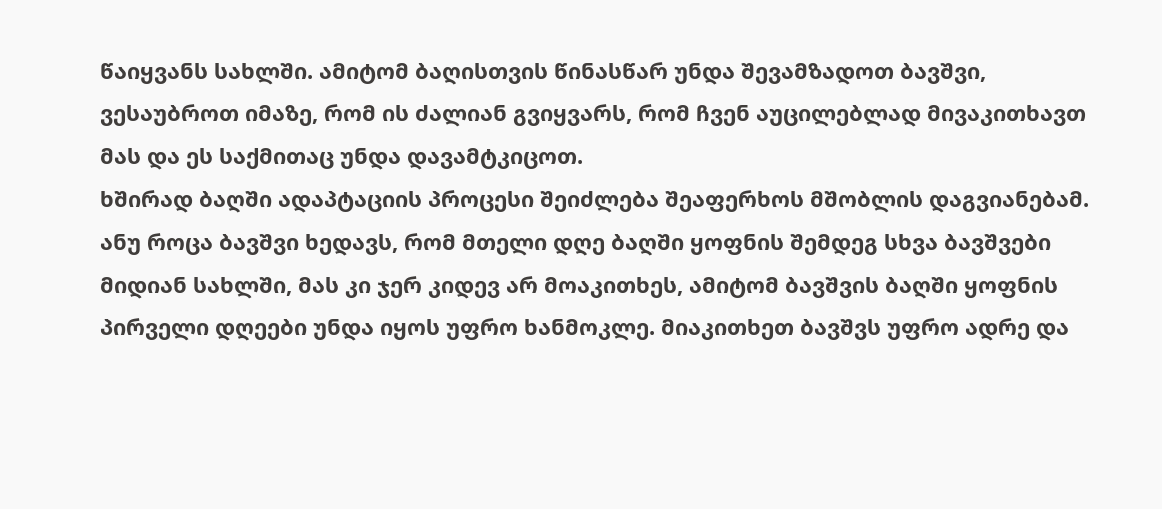წაიყვანს სახლში. ამიტომ ბაღისთვის წინასწარ უნდა შევამზადოთ ბავშვი, ვესაუბროთ იმაზე, რომ ის ძალიან გვიყვარს, რომ ჩვენ აუცილებლად მივაკითხავთ მას და ეს საქმითაც უნდა დავამტკიცოთ.
ხშირად ბაღში ადაპტაციის პროცესი შეიძლება შეაფერხოს მშობლის დაგვიანებამ. ანუ როცა ბავშვი ხედავს, რომ მთელი დღე ბაღში ყოფნის შემდეგ სხვა ბავშვები მიდიან სახლში, მას კი ჯერ კიდევ არ მოაკითხეს, ამიტომ ბავშვის ბაღში ყოფნის პირველი დღეები უნდა იყოს უფრო ხანმოკლე. მიაკითხეთ ბავშვს უფრო ადრე და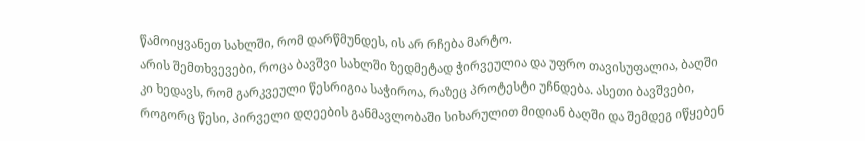წამოიყვანეთ სახლში, რომ დარწმუნდეს, ის არ რჩება მარტო.
არის შემთხვევები, როცა ბავშვი სახლში ზედმეტად ჭირვეულია და უფრო თავისუფალია, ბაღში კი ხედავს, რომ გარკვეული წესრიგია საჭიროა, რაზეც პროტესტი უჩნდება. ასეთი ბავშვები, როგორც წესი, პირველი დღეების განმავლობაში სიხარულით მიდიან ბაღში და შემდეგ იწყებენ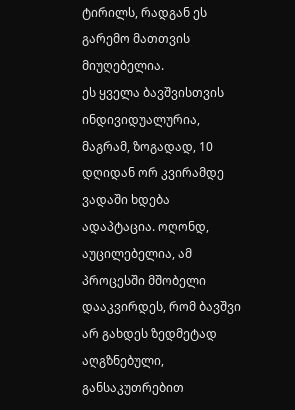ტირილს, რადგან ეს გარემო მათთვის მიუღებელია.
ეს ყველა ბავშვისთვის ინდივიდუალურია, მაგრამ, ზოგადად, 10 დღიდან ორ კვირამდე ვადაში ხდება ადაპტაცია. ოღონდ, აუცილებელია, ამ პროცესში მშობელი დააკვირდეს, რომ ბავშვი არ გახდეს ზედმეტად აღგზნებული, განსაკუთრებით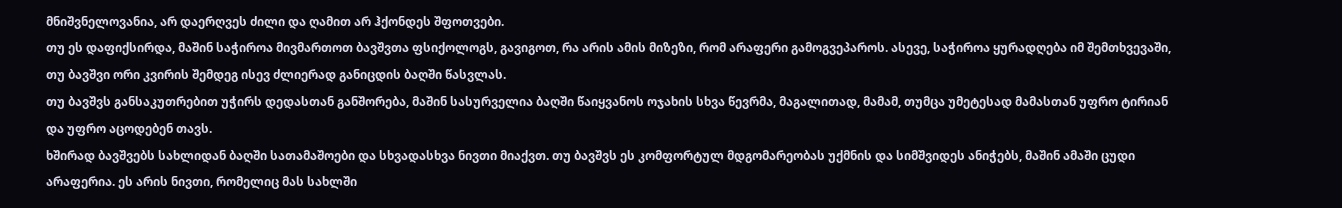მნიშვნელოვანია, არ დაერღვეს ძილი და ღამით არ ჰქონდეს შფოთვები.
თუ ეს დაფიქსირდა, მაშინ საჭიროა მივმართოთ ბავშვთა ფსიქოლოგს, გავიგოთ, რა არის ამის მიზეზი, რომ არაფერი გამოგვეპაროს. ასევე, საჭიროა ყურადღება იმ შემთხვევაში, თუ ბავშვი ორი კვირის შემდეგ ისევ ძლიერად განიცდის ბაღში წასვლას.
თუ ბავშვს განსაკუთრებით უჭირს დედასთან განშორება, მაშინ სასურველია ბაღში წაიყვანოს ოჯახის სხვა წევრმა, მაგალითად, მამამ, თუმცა უმეტესად მამასთან უფრო ტირიან და უფრო აცოდებენ თავს.
ხშირად ბავშვებს სახლიდან ბაღში სათამაშოები და სხვადასხვა ნივთი მიაქვთ. თუ ბავშვს ეს კომფორტულ მდგომარეობას უქმნის და სიმშვიდეს ანიჭებს, მაშინ ამაში ცუდი არაფერია. ეს არის ნივთი, რომელიც მას სახლში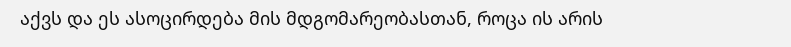აქვს და ეს ასოცირდება მის მდგომარეობასთან, როცა ის არის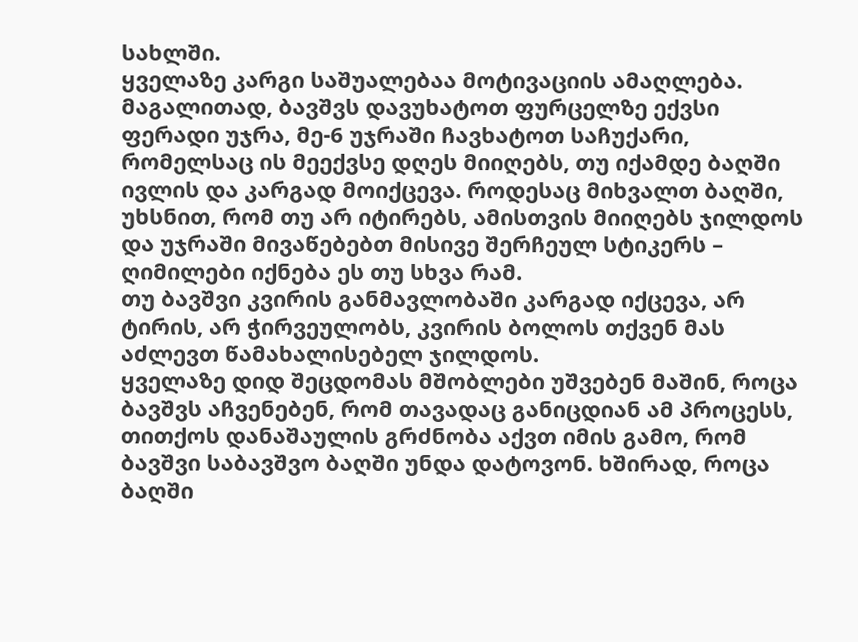სახლში.
ყველაზე კარგი საშუალებაა მოტივაციის ამაღლება. მაგალითად, ბავშვს დავუხატოთ ფურცელზე ექვსი ფერადი უჯრა, მე-6 უჯრაში ჩავხატოთ საჩუქარი, რომელსაც ის მეექვსე დღეს მიიღებს, თუ იქამდე ბაღში ივლის და კარგად მოიქცევა. როდესაც მიხვალთ ბაღში, უხსნით, რომ თუ არ იტირებს, ამისთვის მიიღებს ჯილდოს და უჯრაში მივაწებებთ მისივე შერჩეულ სტიკერს – ღიმილები იქნება ეს თუ სხვა რამ.
თუ ბავშვი კვირის განმავლობაში კარგად იქცევა, არ ტირის, არ ჭირვეულობს, კვირის ბოლოს თქვენ მას აძლევთ წამახალისებელ ჯილდოს.
ყველაზე დიდ შეცდომას მშობლები უშვებენ მაშინ, როცა ბავშვს აჩვენებენ, რომ თავადაც განიცდიან ამ პროცესს, თითქოს დანაშაულის გრძნობა აქვთ იმის გამო, რომ ბავშვი საბავშვო ბაღში უნდა დატოვონ. ხშირად, როცა ბაღში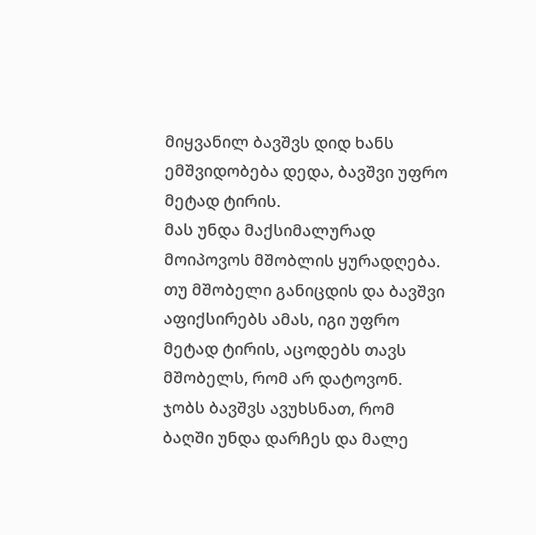მიყვანილ ბავშვს დიდ ხანს ემშვიდობება დედა, ბავშვი უფრო მეტად ტირის.
მას უნდა მაქსიმალურად მოიპოვოს მშობლის ყურადღება. თუ მშობელი განიცდის და ბავშვი აფიქსირებს ამას, იგი უფრო მეტად ტირის, აცოდებს თავს მშობელს, რომ არ დატოვონ.
ჯობს ბავშვს ავუხსნათ, რომ ბაღში უნდა დარჩეს და მალე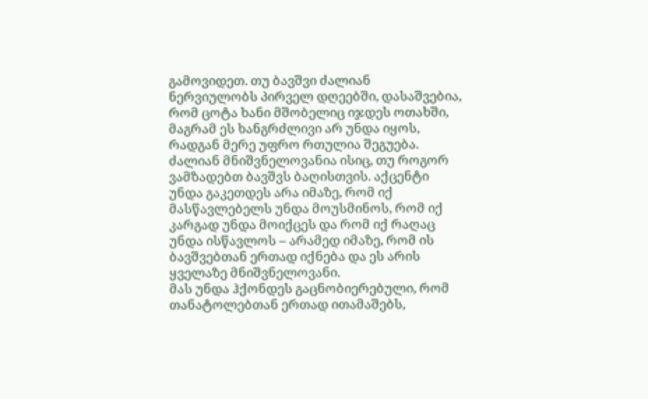გამოვიდეთ. თუ ბავშვი ძალიან ნერვიულობს პირველ დღეებში, დასაშვებია, რომ ცოტა ხანი მშობელიც იჯდეს ოთახში, მაგრამ ეს ხანგრძლივი არ უნდა იყოს, რადგან მერე უფრო რთულია შეგუება.
ძალიან მნიშვნელოვანია ისიც, თუ როგორ ვამზადებთ ბავშვს ბაღისთვის. აქცენტი უნდა გაკეთდეს არა იმაზე, რომ იქ მასწავლებელს უნდა მოუსმინოს, რომ იქ კარგად უნდა მოიქცეს და რომ იქ რაღაც უნდა ისწავლოს – არამედ იმაზე, რომ ის ბავშვებთან ერთად იქნება და ეს არის ყველაზე მნიშვნელოვანი.
მას უნდა ჰქონდეს გაცნობიერებული, რომ თანატოლებთან ერთად ითამაშებს,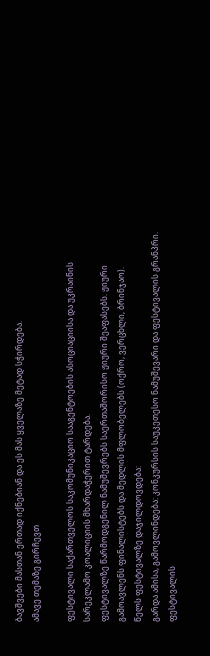ბავშვები მასთან ერთად იქნებიან და ეს მას ყველაზე მეტად სჭირდება.
ამავე თემაზე გირჩევთ

ფესტივალი საქართველოს საკომუნიკაციო სააგენტოების ასოციაციისა და უკრაინის სარეკლამო კოალიციის მხარდაჭერით ტარდება.
ფესტივალზე წარმოდგენილ ნამუშევრებს საერთაშორისო ჟიური შეაფასებს. ჟიური გამოავლენს ფინალისტებს და მედლის მფლობელებს (ოქრო, ვერცხლი, ბრინჯაო).
წელს ფესტივალზე დაჯილდოვდება:
გარდა ამისა, გამოვლინდება: კონკურსის საუკეთესო ნამუშევარი და ფესტივალის გრანპრი.
ფესტივალის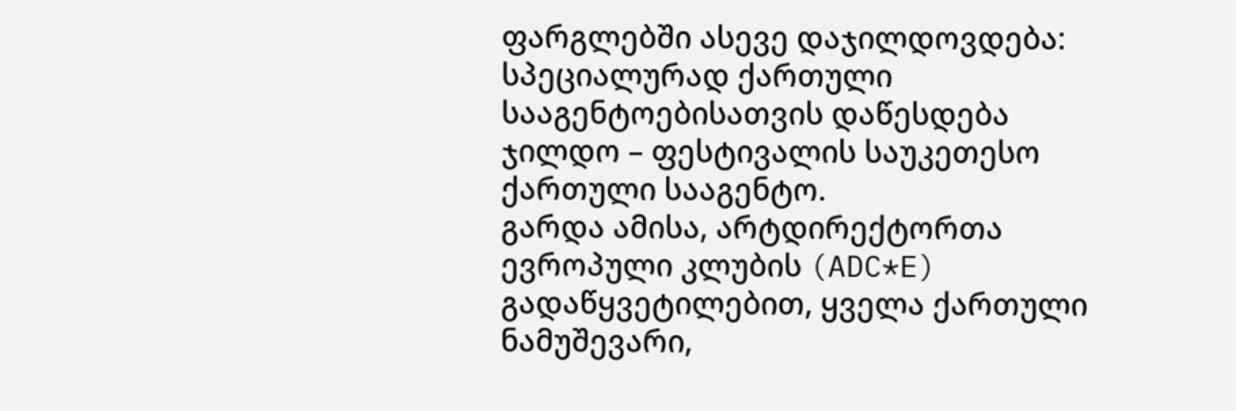ფარგლებში ასევე დაჯილდოვდება:
სპეციალურად ქართული სააგენტოებისათვის დაწესდება ჯილდო – ფესტივალის საუკეთესო ქართული სააგენტო.
გარდა ამისა, არტდირექტორთა ევროპული კლუბის (ADC*E) გადაწყვეტილებით, ყველა ქართული ნამუშევარი,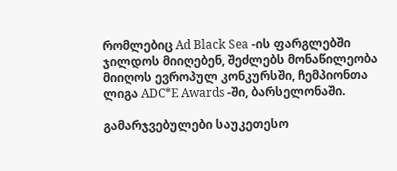რომლებიც Ad Black Sea -ის ფარგლებში ჯილდოს მიიღებენ, შეძლებს მონაწილეობა მიიღოს ევროპულ კონკურსში, ჩემპიონთა ლიგა ADC*E Awards -ში, ბარსელონაში.

გამარჯვებულები საუკეთესო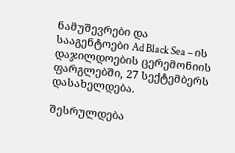ნამუშევრები და სააგენტოები Ad Black Sea – ის დაჯილდოების ცერემონიის ფარგლებში, 27 სექტემბერს დასახელდება.

შესრულდება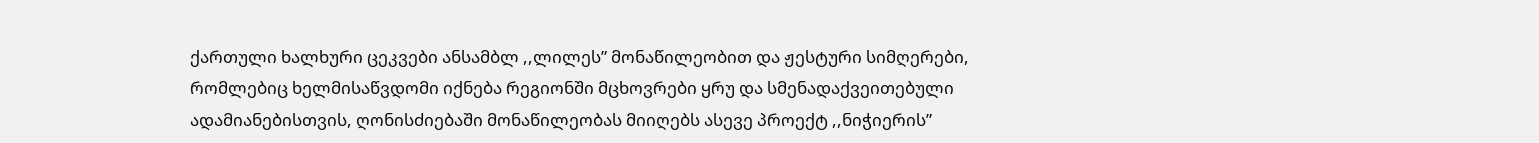ქართული ხალხური ცეკვები ანსამბლ ,,ლილეს” მონაწილეობით და ჟესტური სიმღერები, რომლებიც ხელმისაწვდომი იქნება რეგიონში მცხოვრები ყრუ და სმენადაქვეითებული ადამიანებისთვის, ღონისძიებაში მონაწილეობას მიიღებს ასევე პროექტ ,,ნიჭიერის”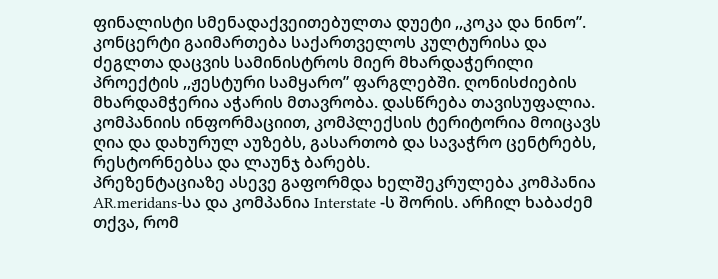ფინალისტი სმენადაქვეითებულთა დუეტი ,,კოკა და ნინო”.
კონცერტი გაიმართება საქართველოს კულტურისა და ძეგლთა დაცვის სამინისტროს მიერ მხარდაჭერილი პროექტის ,,ჟესტური სამყარო” ფარგლებში. ღონისძიების მხარდამჭერია აჭარის მთავრობა. დასწრება თავისუფალია.
კომპანიის ინფორმაციით, კომპლექსის ტერიტორია მოიცავს ღია და დახურულ აუზებს, გასართობ და სავაჭრო ცენტრებს, რესტორნებსა და ლაუნჯ ბარებს.
პრეზენტაციაზე ასევე გაფორმდა ხელშეკრულება კომპანია AR.meridans-სა და კომპანია Interstate -ს შორის. არჩილ ხაბაძემ თქვა, რომ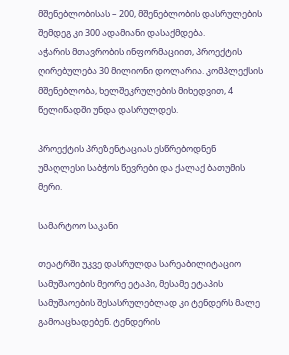მშენებლობისას – 200, მშენებლობის დასრულების შემდეგ კი 300 ადამიანი დასაქმდება.
აჭარის მთავრობის ინფორმაციით, პროექტის ღირებულება 30 მილიონი დოლარია. კომპლექსის მშენებლობა, ხელშეკრულების მიხედვით, 4 წელიწადში უნდა დასრულდეს.

პროექტის პრეზენტაციას ესწრებოდნენ უმაღლესი საბჭოს წევრები და ქალაქ ბათუმის მერი.

სამარტოო საკანი

თეატრში უკვე დასრულდა სარეაბილიტაციო სამუშაოების მეორე ეტაპი, მესამე ეტაპის სამუშაოების შესასრულებლად კი ტენდერს მალე გამოაცხადებენ. ტენდერის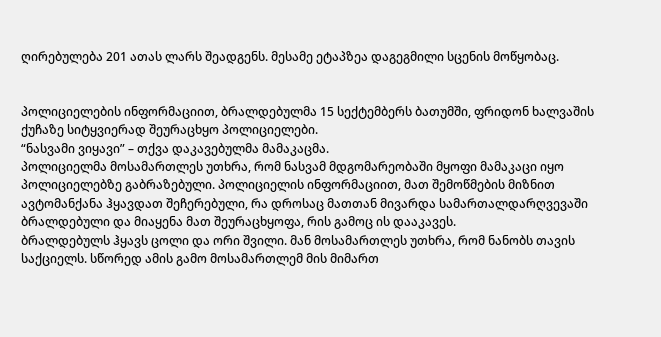ღირებულება 201 ათას ლარს შეადგენს. მესამე ეტაპზეა დაგეგმილი სცენის მოწყობაც.


პოლიციელების ინფორმაციით, ბრალდებულმა 15 სექტემბერს ბათუმში, ფრიდონ ხალვაშის ქუჩაზე სიტყვიერად შეურაცხყო პოლიციელები.
“ნასვამი ვიყავი” – თქვა დაკავებულმა მამაკაცმა.
პოლიციელმა მოსამართლეს უთხრა, რომ ნასვამ მდგომარეობაში მყოფი მამაკაცი იყო პოლიციელებზე გაბრაზებული. პოლიციელის ინფორმაციით, მათ შემოწმების მიზნით ავტომანქანა ჰყავდათ შეჩერებული, რა დროსაც მათთან მივარდა სამართალდარღვევაში ბრალდებული და მიაყენა მათ შეურაცხყოფა, რის გამოც ის დააკავეს.
ბრალდებულს ჰყავს ცოლი და ორი შვილი. მან მოსამართლეს უთხრა, რომ ნანობს თავის საქციელს. სწორედ ამის გამო მოსამართლემ მის მიმართ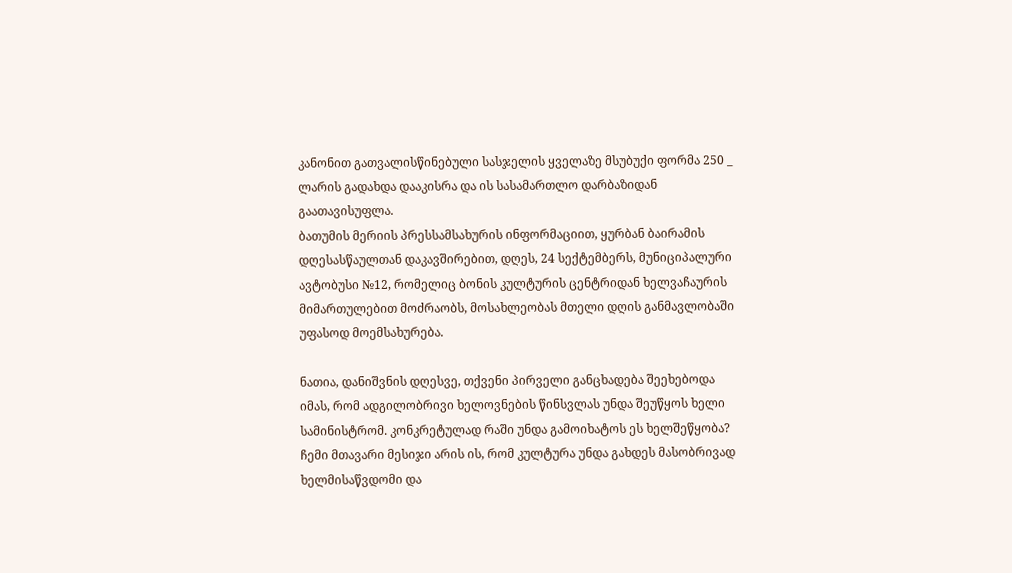კანონით გათვალისწინებული სასჯელის ყველაზე მსუბუქი ფორმა 250 _ ლარის გადახდა დააკისრა და ის სასამართლო დარბაზიდან გაათავისუფლა.
ბათუმის მერიის პრესსამსახურის ინფორმაციით, ყურბან ბაირამის დღესასწაულთან დაკავშირებით, დღეს, 24 სექტემბერს, მუნიციპალური ავტობუსი №12, რომელიც ბონის კულტურის ცენტრიდან ხელვაჩაურის მიმართულებით მოძრაობს, მოსახლეობას მთელი დღის განმავლობაში უფასოდ მოემსახურება.

ნათია, დანიშვნის დღესვე, თქვენი პირველი განცხადება შეეხებოდა იმას, რომ ადგილობრივი ხელოვნების წინსვლას უნდა შეუწყოს ხელი სამინისტრომ. კონკრეტულად რაში უნდა გამოიხატოს ეს ხელშეწყობა?
ჩემი მთავარი მესიჯი არის ის, რომ კულტურა უნდა გახდეს მასობრივად ხელმისაწვდომი და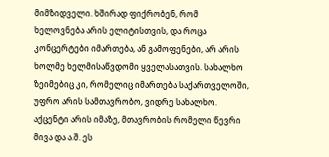მიმზიდველი. ხშირად ფიქრობენ, რომ ხელოვნება არის ელიტისთვის, და როცა კონცერტები იმართება, ან გამოფენები, არ არის ხოლმე ხელმისაწვდომი ყველასათვის. სახალხო ზეიმებიც კი, რომელიც იმართება საქართველოში, უფრო არის სამთავრობო, ვიდრე სახალხო. აქცენტი არის იმაზე, მთავრობის რომელი წევრი მივა და ა.შ. ეს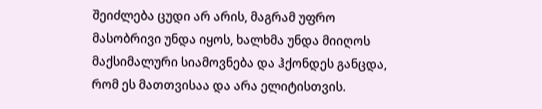შეიძლება ცუდი არ არის, მაგრამ უფრო მასობრივი უნდა იყოს, ხალხმა უნდა მიიღოს მაქსიმალური სიამოვნება და ჰქონდეს განცდა, რომ ეს მათთვისაა და არა ელიტისთვის.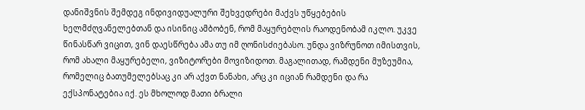დანიშვნის შემდეგ ინდივიდუალური შეხვედრები მაქვს უწყებების ხელმძღვანელებთან და ისინიც ამბობენ, რომ მაყურებლის რაოდენობამ იკლო. უკვე წინასწარ ვიცით, ვინ დაესწრება ამა თუ იმ ღონისძიებასო. უნდა ვიზრუნოთ იმისთვის, რომ ახალი მაყურებელი, ვიზიტორები მოვიზიდოთ. მაგალითად, რამდენი მუზეუმია, რომელიც ბათუმელებსაც კი არ აქვთ ნანახი, არც კი იციან რამდენი და რა ექსპონატებია იქ. ეს მხოლოდ მათი ბრალი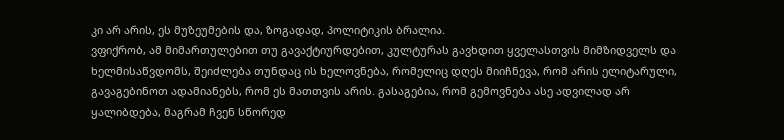კი არ არის, ეს მუზეუმების და, ზოგადად, პოლიტიკის ბრალია.
ვფიქრობ, ამ მიმართულებით თუ გავაქტიურდებით, კულტურას გავხდით ყველასთვის მიმზიდველს და ხელმისაწვდომს, შეიძლება თუნდაც ის ხელოვნება, რომელიც დღეს მიიჩნევა, რომ არის ელიტარული, გავაგებინოთ ადამიანებს, რომ ეს მათთვის არის. გასაგებია, რომ გემოვნება ასე ადვილად არ ყალიბდება, მაგრამ ჩვენ სწორედ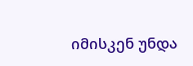იმისკენ უნდა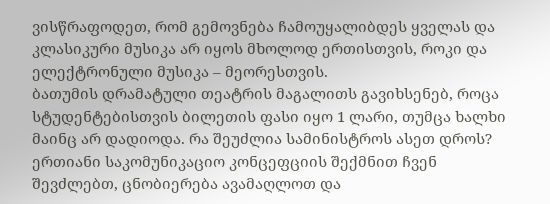ვისწრაფოდეთ, რომ გემოვნება ჩამოუყალიბდეს ყველას და კლასიკური მუსიკა არ იყოს მხოლოდ ერთისთვის, როკი და ელექტრონული მუსიკა – მეორესთვის.
ბათუმის დრამატული თეატრის მაგალითს გავიხსენებ, როცა სტუდენტებისთვის ბილეთის ფასი იყო 1 ლარი, თუმცა ხალხი მაინც არ დადიოდა. რა შეუძლია სამინისტროს ასეთ დროს?
ერთიანი საკომუნიკაციო კონცეფციის შექმნით ჩვენ შევძლებთ, ცნობიერება ავამაღლოთ და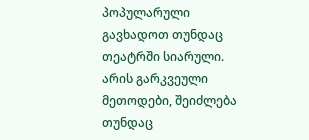პოპულარული გავხადოთ თუნდაც თეატრში სიარული. არის გარკვეული მეთოდები, შეიძლება თუნდაც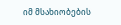იმ მსახიობების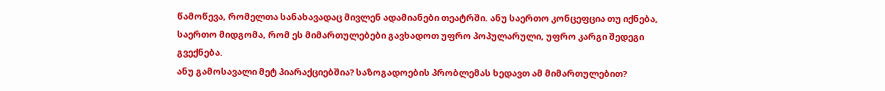წამოწევა, რომელთა სანახავადაც მივლენ ადამიანები თეატრში. ანუ საერთო კონცეფცია თუ იქნება, საერთო მიდგომა, რომ ეს მიმართულებები გავხადოთ უფრო პოპულარული, უფრო კარგი შედეგი გვექნება.
ანუ გამოსავალი მეტ პიარაქციებშია? საზოგადოების პრობლემას ხედავთ ამ მიმართულებით?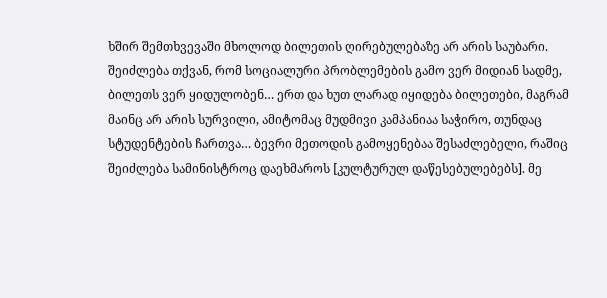ხშირ შემთხვევაში მხოლოდ ბილეთის ღირებულებაზე არ არის საუბარი. შეიძლება თქვან, რომ სოციალური პრობლემების გამო ვერ მიდიან სადმე, ბილეთს ვერ ყიდულობენ… ერთ და ხუთ ლარად იყიდება ბილეთები, მაგრამ მაინც არ არის სურვილი, ამიტომაც მუდმივი კამპანიაა საჭირო, თუნდაც სტუდენტების ჩართვა… ბევრი მეთოდის გამოყენებაა შესაძლებელი, რაშიც შეიძლება სამინისტროც დაეხმაროს [კულტურულ დაწესებულებებს]. მე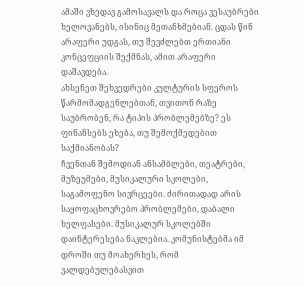ამაში ვხედავ გამოსავალს და როცა ვესაუბრები ხელოვანებს, ისინიც მეთანხმებიან. ცდას წინ არაფერი უდგას, თუ შევძლებთ ერთიანი კონცეფციის შექმნას, ამით არაფერი დაშავდება.
ახსენეთ შეხვედრები კულტურის სფეროს წარმომადგენლებთან, თვითონ რაზე საუბრობენ, რა ტიპის პრობლემებზე? ეს ფინანსებს ეხება, თუ შემოქმედებით საქმიანობას?
ჩვენთან შემოდიან ანსამბლები, თეატრები, მუზეუმები, მუსიკალური სკოლები, საგამოფენო სივრცეები. ძირითადად არის საყოფაცხოვრებო პრობლემები, დაბალი ხელფასები. მუსიკალურ სკოლებში დაინტერესება ნაკლებია. კომუნისტებმა იმ დროში თუ მოახერხეს, რომ ვალდებულებასვით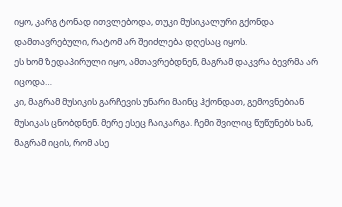იყო, კარგ ტონად ითვლებოდა, თუკი მუსიკალური გქონდა დამთავრებული, რატომ არ შეიძლება დღესაც იყოს.
ეს ხომ ზედაპირული იყო, ამთავრებდნენ, მაგრამ დაკვრა ბევრმა არ იცოდა…
კი, მაგრამ მუსიკის გარჩევის უნარი მაინც ჰქონდათ, გემოვნებიან მუსიკას ცნობდნენ. მერე ესეც ჩაიკარგა. ჩემი შვილიც წუწუნებს ხან, მაგრამ იცის, რომ ასე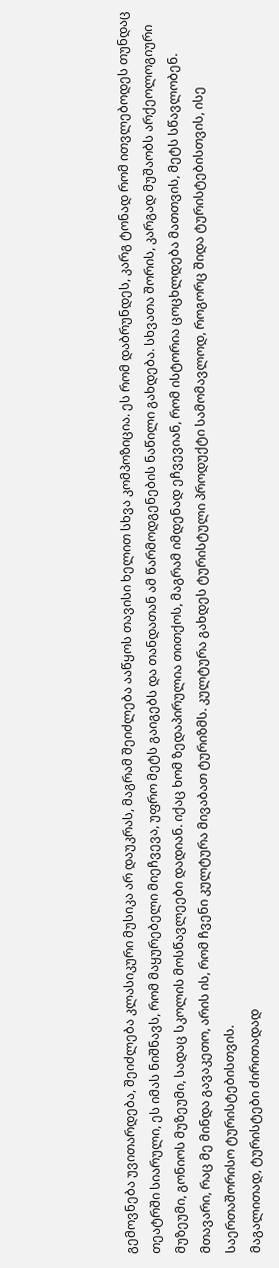გემოვნება უვითარდება, შეიძლება კლასიკური მუსიკა არ დაუკრას, მაგრამ შეიძლება ააწყოს თავისი ხელით სხვა კომპოზიცია. ეს რომ დაბრუნდეს, კარგ ტონად რომ ითვლებოდეს თუნდაც თეატრში სიარული, ეს იმას ნიშნავს, რომ მაყურებელი მიეჩვევა, უფრო მეტს გაიგებს და თანდათან ამ წარმოდგენების ნაწილი გახდება. სხვათა შორის, კარგად მუშაობს არქეოლოგიური მუზეუმი, გონიოს მუზეუმი, სადაც სკოლის მოსწავლეები დადიან. იქაც ხომ ზედაპირულია თითქოს, მაგრამ იმდენად ეჩვევიან, რომ ისტორია ცოცხლდება მათთვის, მეტს სწავლობენ.
მთავარი, რაც მე მინდა გავაკეთო, არის ის, რომ ჩვენი კულტურა მივაბათ ტურიზმს. კულტურა გახდეს ტურისტული პროდუქტი სამომავლოდ, როგორც შიდა ტურისტებისთვის, ისე საერთაშორისო ტურისტებისთვის.
მაგალითად, ტურისტები ძირითადად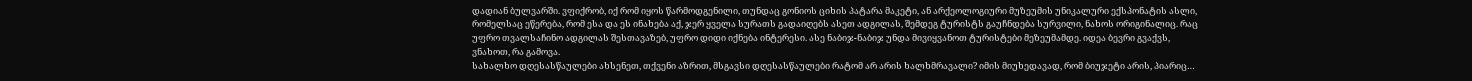დადიან ბულვარში. ვფიქრობ, იქ რომ იყოს წარმოდგენილი, თუნდაც გონიოს ციხის პატარა მაკეტი, ან არქეოლოგიური მუზეუმის უნიკალური ექსპონატის ასლი, რომელსაც ეწერება, რომ ესა და ეს ინახება აქ, ჯერ ყველა სურათს გადაიღებს ასეთ ადგილას, შემდეგ ტურისტს გაუჩნდება სურვილი, ნახოს ორიგინალიც. რაც უფრო თვალსაჩინო ადგილას შესთავაზებ, უფრო დიდი იქნება ინტერესი. ასე ნაბიჯ-ნაბიჯ უნდა მივიყვანოთ ტურისტები მეზეუმამდე. იდეა ბევრი გვაქვს, ვნახოთ, რა გამოვა.
სახალხო დღესასწაულები ახსენეთ, თქვენი აზრით, მსგავსი დღესასწაულები რატომ არ არის ხალხმრავალი? იმის მიუხედავად, რომ ბიუჯეტი არის, პიარიც…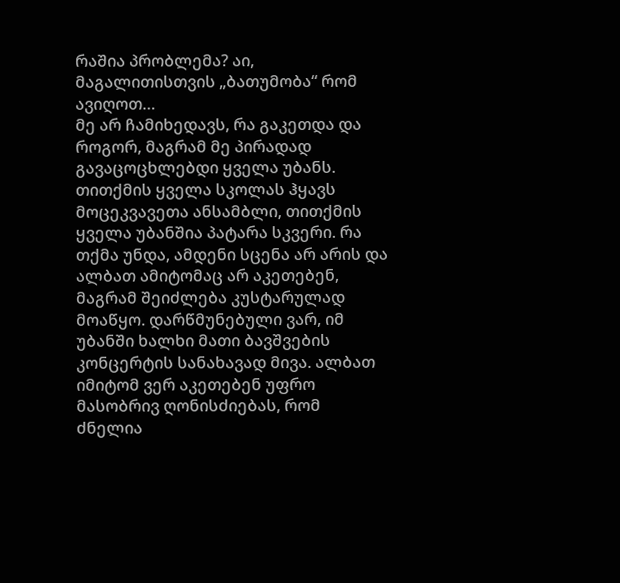რაშია პრობლემა? აი, მაგალითისთვის „ბათუმობა“ რომ ავიღოთ…
მე არ ჩამიხედავს, რა გაკეთდა და როგორ, მაგრამ მე პირადად გავაცოცხლებდი ყველა უბანს. თითქმის ყველა სკოლას ჰყავს მოცეკვავეთა ანსამბლი, თითქმის ყველა უბანშია პატარა სკვერი. რა თქმა უნდა, ამდენი სცენა არ არის და ალბათ ამიტომაც არ აკეთებენ, მაგრამ შეიძლება კუსტარულად მოაწყო. დარწმუნებული ვარ, იმ უბანში ხალხი მათი ბავშვების კონცერტის სანახავად მივა. ალბათ იმიტომ ვერ აკეთებენ უფრო მასობრივ ღონისძიებას, რომ ძნელია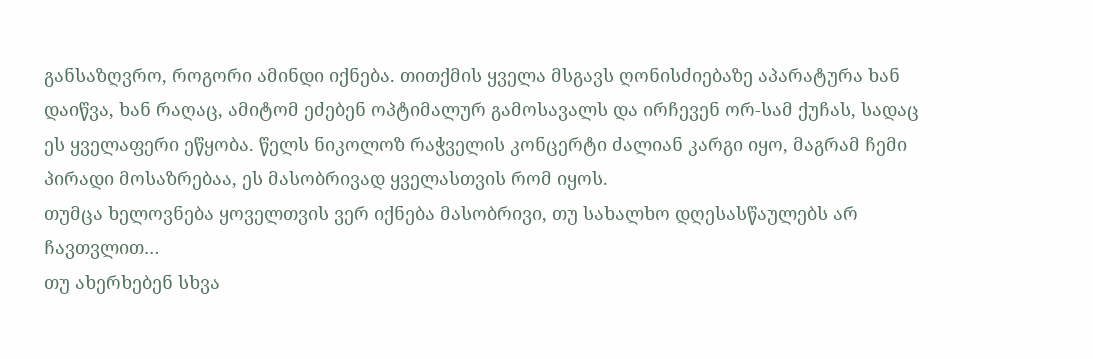განსაზღვრო, როგორი ამინდი იქნება. თითქმის ყველა მსგავს ღონისძიებაზე აპარატურა ხან დაიწვა, ხან რაღაც, ამიტომ ეძებენ ოპტიმალურ გამოსავალს და ირჩევენ ორ-სამ ქუჩას, სადაც ეს ყველაფერი ეწყობა. წელს ნიკოლოზ რაჭველის კონცერტი ძალიან კარგი იყო, მაგრამ ჩემი პირადი მოსაზრებაა, ეს მასობრივად ყველასთვის რომ იყოს.
თუმცა ხელოვნება ყოველთვის ვერ იქნება მასობრივი, თუ სახალხო დღესასწაულებს არ ჩავთვლით…
თუ ახერხებენ სხვა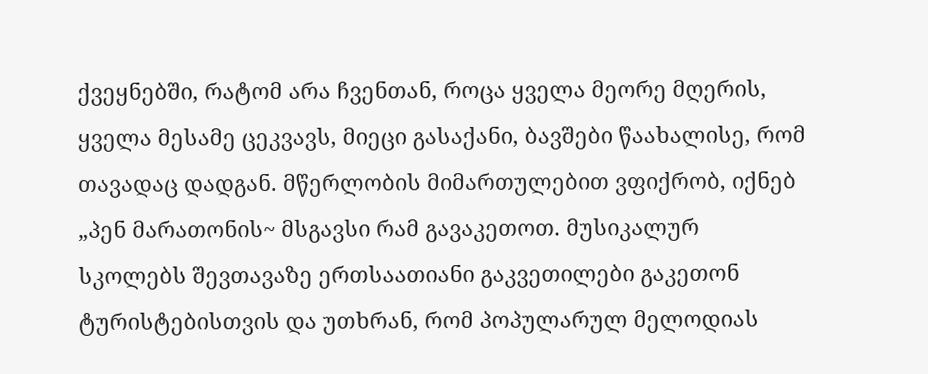ქვეყნებში, რატომ არა ჩვენთან, როცა ყველა მეორე მღერის, ყველა მესამე ცეკვავს, მიეცი გასაქანი, ბავშები წაახალისე, რომ თავადაც დადგან. მწერლობის მიმართულებით ვფიქრობ, იქნებ „პენ მარათონის~ მსგავსი რამ გავაკეთოთ. მუსიკალურ სკოლებს შევთავაზე ერთსაათიანი გაკვეთილები გაკეთონ ტურისტებისთვის და უთხრან, რომ პოპულარულ მელოდიას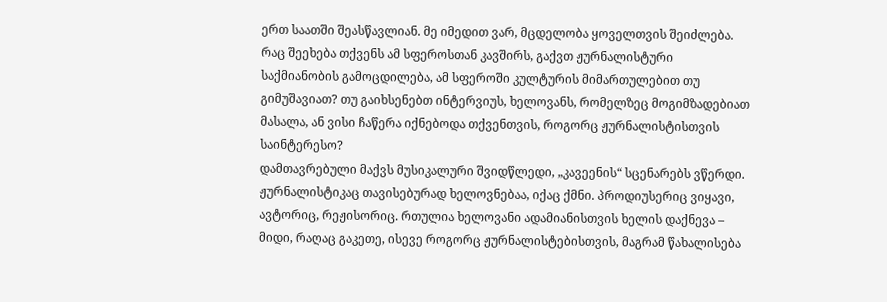ერთ საათში შეასწავლიან. მე იმედით ვარ, მცდელობა ყოველთვის შეიძლება.
რაც შეეხება თქვენს ამ სფეროსთან კავშირს, გაქვთ ჟურნალისტური საქმიანობის გამოცდილება, ამ სფეროში კულტურის მიმართულებით თუ გიმუშავიათ? თუ გაიხსენებთ ინტერვიუს, ხელოვანს, რომელზეც მოგიმზადებიათ მასალა, ან ვისი ჩაწერა იქნებოდა თქვენთვის, როგორც ჟურნალისტისთვის საინტერესო?
დამთავრებული მაქვს მუსიკალური შვიდწლედი, „კავეენის“ სცენარებს ვწერდი. ჟურნალისტიკაც თავისებურად ხელოვნებაა, იქაც ქმნი. პროდიუსერიც ვიყავი, ავტორიც, რეჟისორიც. რთულია ხელოვანი ადამიანისთვის ხელის დაქნევა – მიდი, რაღაც გაკეთე, ისევე როგორც ჟურნალისტებისთვის, მაგრამ წახალისება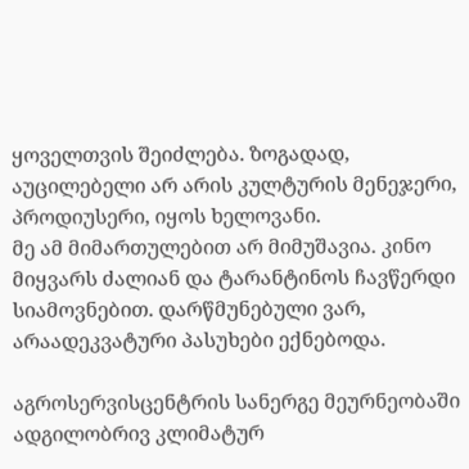ყოველთვის შეიძლება. ზოგადად, აუცილებელი არ არის კულტურის მენეჯერი, პროდიუსერი, იყოს ხელოვანი.
მე ამ მიმართულებით არ მიმუშავია. კინო მიყვარს ძალიან და ტარანტინოს ჩავწერდი სიამოვნებით. დარწმუნებული ვარ, არაადეკვატური პასუხები ექნებოდა.

აგროსერვისცენტრის სანერგე მეურნეობაში ადგილობრივ კლიმატურ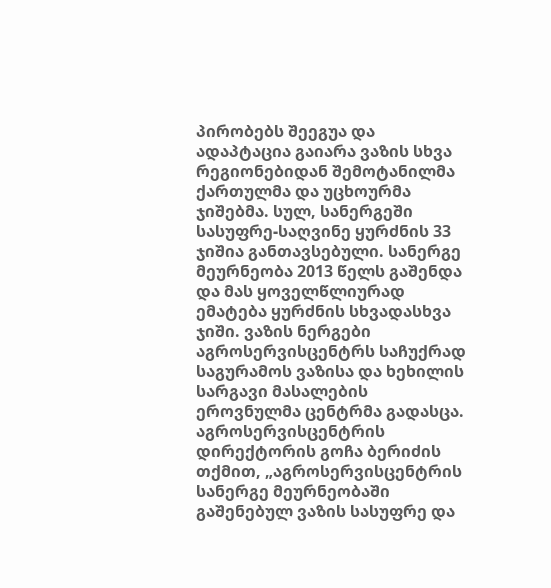პირობებს შეეგუა და ადაპტაცია გაიარა ვაზის სხვა რეგიონებიდან შემოტანილმა ქართულმა და უცხოურმა ჯიშებმა. სულ, სანერგეში სასუფრე-საღვინე ყურძნის 33 ჯიშია განთავსებული. სანერგე მეურნეობა 2013 წელს გაშენდა და მას ყოველწლიურად ემატება ყურძნის სხვადასხვა ჯიში. ვაზის ნერგები აგროსერვისცენტრს საჩუქრად საგურამოს ვაზისა და ხეხილის სარგავი მასალების ეროვნულმა ცენტრმა გადასცა.
აგროსერვისცენტრის დირექტორის გოჩა ბერიძის თქმით, „აგროსერვისცენტრის სანერგე მეურნეობაში გაშენებულ ვაზის სასუფრე და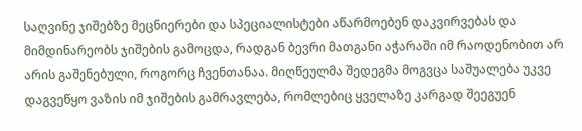საღვინე ჯიშებზე მეცნიერები და სპეციალისტები აწარმოებენ დაკვირვებას და მიმდინარეობს ჯიშების გამოცდა, რადგან ბევრი მათგანი აჭარაში იმ რაოდენობით არ არის გაშენებული, როგორც ჩვენთანაა. მიღწეულმა შედეგმა მოგვცა საშუალება უკვე დაგვეწყო ვაზის იმ ჯიშების გამრავლება, რომლებიც ყველაზე კარგად შეეგუენ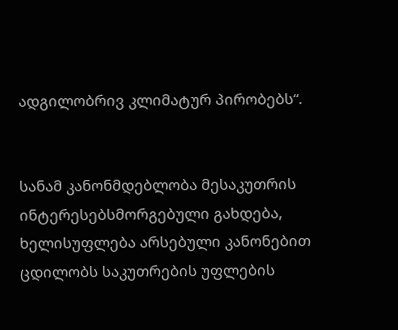ადგილობრივ კლიმატურ პირობებს“.


სანამ კანონმდებლობა მესაკუთრის ინტერესებსმორგებული გახდება, ხელისუფლება არსებული კანონებით ცდილობს საკუთრების უფლების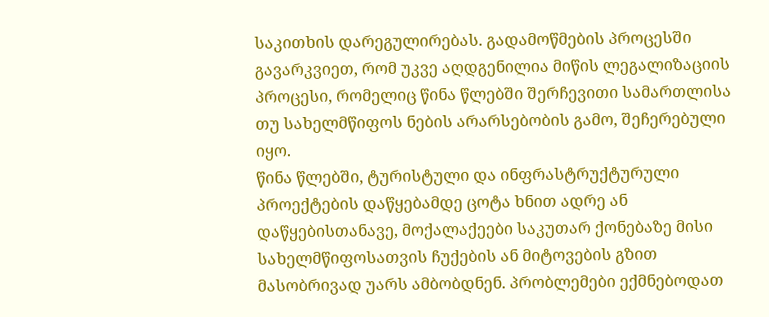საკითხის დარეგულირებას. გადამოწმების პროცესში გავარკვიეთ, რომ უკვე აღდგენილია მიწის ლეგალიზაციის პროცესი, რომელიც წინა წლებში შერჩევითი სამართლისა თუ სახელმწიფოს ნების არარსებობის გამო, შეჩერებული იყო.
წინა წლებში, ტურისტული და ინფრასტრუქტურული პროექტების დაწყებამდე ცოტა ხნით ადრე ან დაწყებისთანავე, მოქალაქეები საკუთარ ქონებაზე მისი სახელმწიფოსათვის ჩუქების ან მიტოვების გზით მასობრივად უარს ამბობდნენ. პრობლემები ექმნებოდათ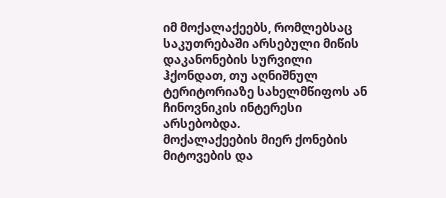იმ მოქალაქეებს, რომლებსაც საკუთრებაში არსებული მიწის დაკანონების სურვილი ჰქონდათ, თუ აღნიშნულ ტერიტორიაზე სახელმწიფოს ან ჩინოვნიკის ინტერესი არსებობდა.
მოქალაქეების მიერ ქონების მიტოვების და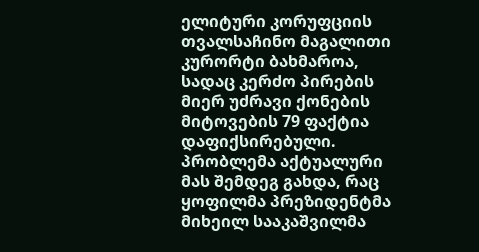ელიტური კორუფციის თვალსაჩინო მაგალითი კურორტი ბახმაროა, სადაც კერძო პირების მიერ უძრავი ქონების მიტოვების 79 ფაქტია დაფიქსირებული.
პრობლემა აქტუალური მას შემდეგ გახდა, რაც ყოფილმა პრეზიდენტმა მიხეილ სააკაშვილმა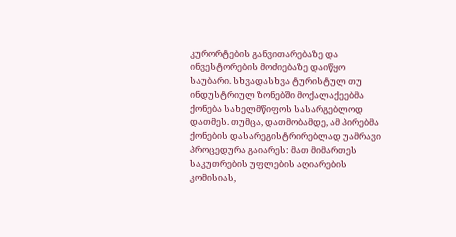კურორტების განვითარებაზე და ინვესტორების მოძიებაზე დაიწყო საუბარი. სხვადასხვა ტურისტულ თუ ინდუსტრიულ ზონებში მოქალაქეებმა ქონება სახელმწიფოს სასარგებლოდ დათმეს. თუმცა, დათმობამდე, ამ პირებმა ქონების დასარეგისტრირებლად უამრავი პროცედურა გაიარეს: მათ მიმართეს საკუთრების უფლების აღიარების კომისიას,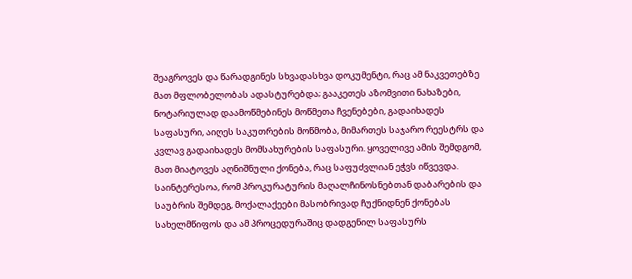შეაგროვეს და წარადგინეს სხვადასხვა დოკუმენტი, რაც ამ ნაკვეთებზე მათ მფლობელობას ადასტურებდა; გააკეთეს აზომვითი ნახაზები, ნოტარიულად დაამოწმებინეს მოწმეთა ჩვენებები, გადაიხადეს საფასური, აიღეს საკუთრების მოწმობა, მიმართეს საჯარო რეესტრს და კვლავ გადაიხადეს მომსახურების საფასური. ყოველივე ამის შემდგომ, მათ მიატოვეს აღნიშნული ქონება, რაც საფუძვლიან ეჭვს იწვევდა. საინტერესოა, რომ პროკურატურის მაღალჩინოსნებთან დაბარების და საუბრის შემდეგ, მოქალაქეები მასობრივად ჩუქნიდნენ ქონებას სახელმწიფოს და ამ პროცედურაშიც დადგენილ საფასურს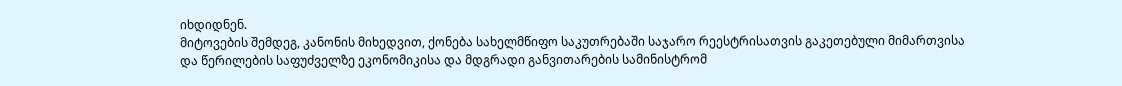იხდიდნენ.
მიტოვების შემდეგ, კანონის მიხედვით, ქონება სახელმწიფო საკუთრებაში საჯარო რეესტრისათვის გაკეთებული მიმართვისა და წერილების საფუძველზე ეკონომიკისა და მდგრადი განვითარების სამინისტრომ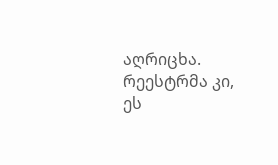აღრიცხა. რეესტრმა კი, ეს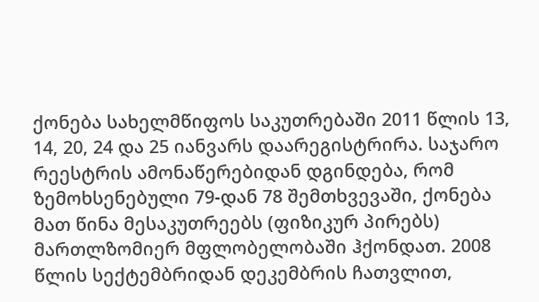ქონება სახელმწიფოს საკუთრებაში 2011 წლის 13, 14, 20, 24 და 25 იანვარს დაარეგისტრირა. საჯარო რეესტრის ამონაწერებიდან დგინდება, რომ ზემოხსენებული 79-დან 78 შემთხვევაში, ქონება მათ წინა მესაკუთრეებს (ფიზიკურ პირებს) მართლზომიერ მფლობელობაში ჰქონდათ. 2008 წლის სექტემბრიდან დეკემბრის ჩათვლით,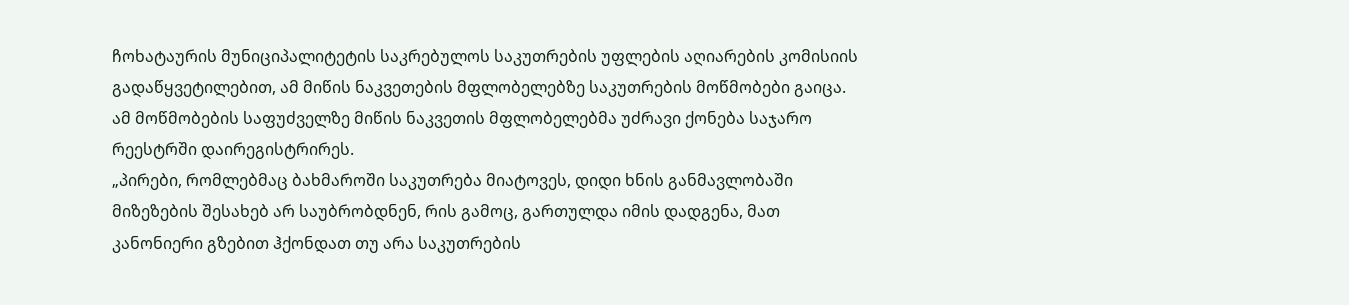ჩოხატაურის მუნიციპალიტეტის საკრებულოს საკუთრების უფლების აღიარების კომისიის გადაწყვეტილებით, ამ მიწის ნაკვეთების მფლობელებზე საკუთრების მოწმობები გაიცა. ამ მოწმობების საფუძველზე მიწის ნაკვეთის მფლობელებმა უძრავი ქონება საჯარო რეესტრში დაირეგისტრირეს.
„პირები, რომლებმაც ბახმაროში საკუთრება მიატოვეს, დიდი ხნის განმავლობაში მიზეზების შესახებ არ საუბრობდნენ, რის გამოც, გართულდა იმის დადგენა, მათ კანონიერი გზებით ჰქონდათ თუ არა საკუთრების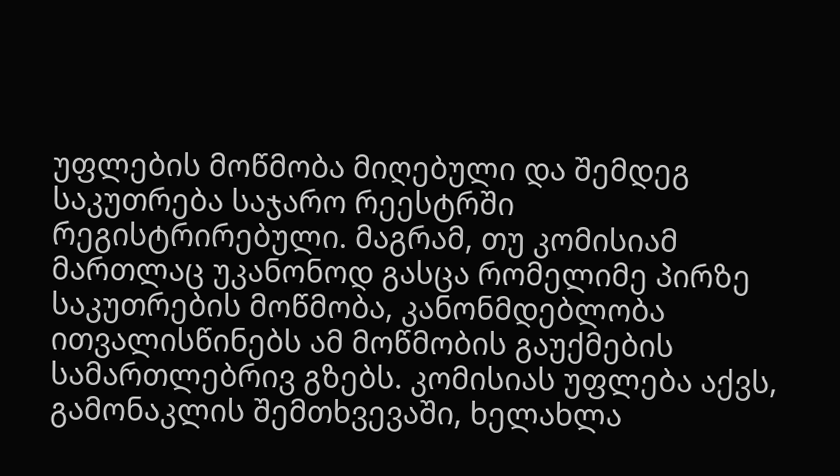უფლების მოწმობა მიღებული და შემდეგ საკუთრება საჯარო რეესტრში რეგისტრირებული. მაგრამ, თუ კომისიამ მართლაც უკანონოდ გასცა რომელიმე პირზე საკუთრების მოწმობა, კანონმდებლობა ითვალისწინებს ამ მოწმობის გაუქმების სამართლებრივ გზებს. კომისიას უფლება აქვს, გამონაკლის შემთხვევაში, ხელახლა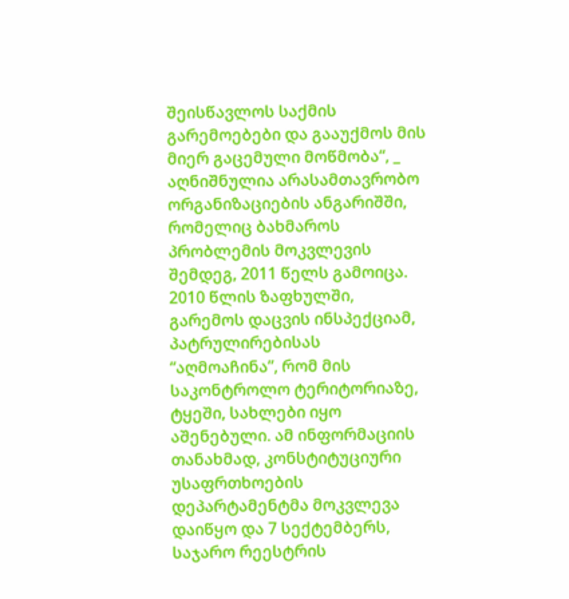შეისწავლოს საქმის გარემოებები და გააუქმოს მის მიერ გაცემული მოწმობა“, _ აღნიშნულია არასამთავრობო ორგანიზაციების ანგარიშში, რომელიც ბახმაროს პრობლემის მოკვლევის შემდეგ, 2011 წელს გამოიცა.
2010 წლის ზაფხულში, გარემოს დაცვის ინსპექციამ, პატრულირებისას “აღმოაჩინა”, რომ მის საკონტროლო ტერიტორიაზე, ტყეში, სახლები იყო აშენებული. ამ ინფორმაციის თანახმად, კონსტიტუციური უსაფრთხოების დეპარტამენტმა მოკვლევა დაიწყო და 7 სექტემბერს, საჯარო რეესტრის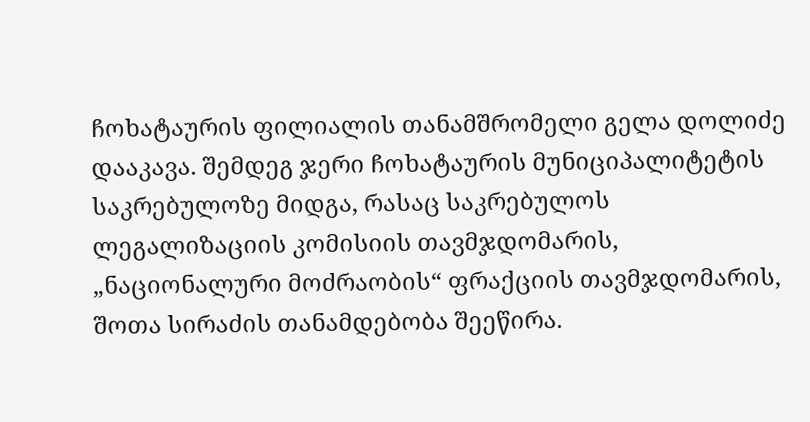ჩოხატაურის ფილიალის თანამშრომელი გელა დოლიძე დააკავა. შემდეგ ჯერი ჩოხატაურის მუნიციპალიტეტის საკრებულოზე მიდგა, რასაც საკრებულოს ლეგალიზაციის კომისიის თავმჯდომარის, „ნაციონალური მოძრაობის“ ფრაქციის თავმჯდომარის, შოთა სირაძის თანამდებობა შეეწირა.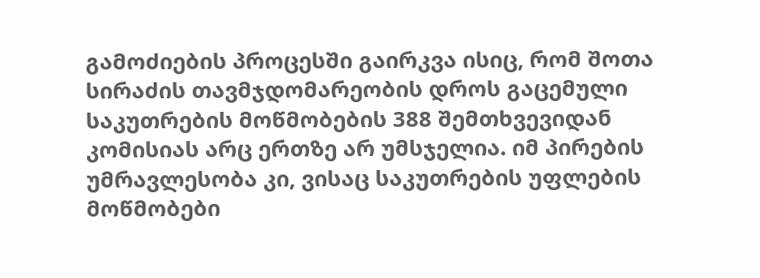გამოძიების პროცესში გაირკვა ისიც, რომ შოთა სირაძის თავმჯდომარეობის დროს გაცემული საკუთრების მოწმობების 388 შემთხვევიდან კომისიას არც ერთზე არ უმსჯელია. იმ პირების უმრავლესობა კი, ვისაც საკუთრების უფლების მოწმობები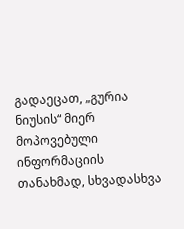გადაეცათ, „გურია ნიუსის“ მიერ მოპოვებული ინფორმაციის თანახმად, სხვადასხვა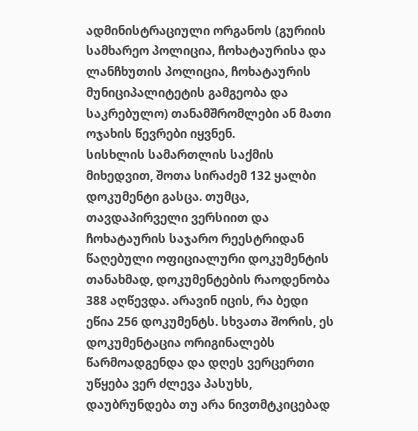ადმინისტრაციული ორგანოს (გურიის სამხარეო პოლიცია, ჩოხატაურისა და ლანჩხუთის პოლიცია, ჩოხატაურის მუნიციპალიტეტის გამგეობა და საკრებულო) თანამშრომლები ან მათი ოჯახის წევრები იყვნენ.
სისხლის სამართლის საქმის მიხედვით, შოთა სირაძემ 132 ყალბი დოკუმენტი გასცა. თუმცა, თავდაპირველი ვერსიით და ჩოხატაურის საჯარო რეესტრიდან წაღებული ოფიციალური დოკუმენტის თანახმად, დოკუმენტების რაოდენობა 388 აღწევდა. არავინ იცის, რა ბედი ეწია 256 დოკუმენტს. სხვათა შორის, ეს დოკუმენტაცია ორიგინალებს წარმოადგენდა და დღეს ვერცერთი უწყება ვერ ძლევა პასუხს, დაუბრუნდება თუ არა ნივთმტკიცებად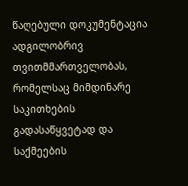წაღებული დოკუმენტაცია ადგილობრივ თვითმმართველობას, რომელსაც მიმდინარე საკითხების გადასაწყვეტად და საქმეების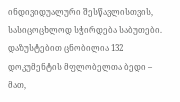ინდივიდუალური შესწავლისთვის, სასიცოცხლოდ სჭირდება საბუთები.
დაზუსტებით ცნობილია 132 დოკუმენტის მფლობელთა ბედი – მათ,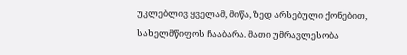უკლებლივ ყველამ, მიწა, ზედ არსებული ქონებით, სახელმწიფოს ჩააბარა. მათი უმრავლესობა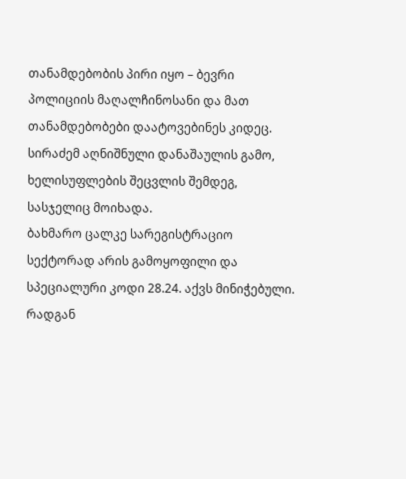თანამდებობის პირი იყო – ბევრი პოლიციის მაღალჩინოსანი და მათ თანამდებობები დაატოვებინეს კიდეც. სირაძემ აღნიშნული დანაშაულის გამო, ხელისუფლების შეცვლის შემდეგ, სასჯელიც მოიხადა.
ბახმარო ცალკე სარეგისტრაციო სექტორად არის გამოყოფილი და სპეციალური კოდი 28.24. აქვს მინიჭებული. რადგან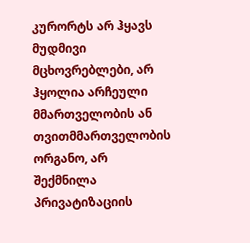კურორტს არ ჰყავს მუდმივი მცხოვრებლები, არ ჰყოლია არჩეული მმართველობის ან თვითმმართველობის ორგანო, არ შექმნილა პრივატიზაციის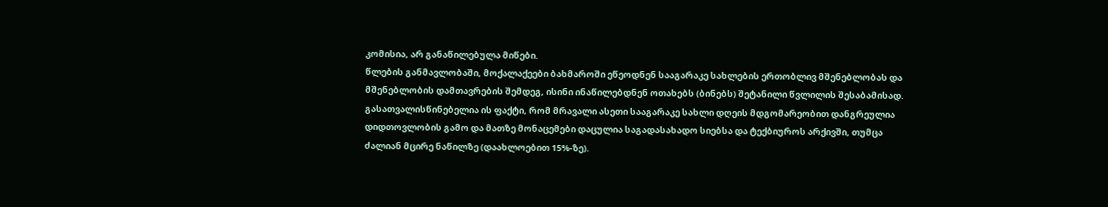კომისია, არ განაწილებულა მიწები.
წლების განმავლობაში, მოქალაქეები ბახმაროში ეწეოდნენ სააგარაკე სახლების ერთობლივ მშენებლობას და მშენებლობის დამთავრების შემდეგ, ისინი ინაწილებდნენ ოთახებს (ბინებს) შეტანილი წვლილის შესაბამისად. გასათვალისწინებელია ის ფაქტი, რომ მრავალი ასეთი სააგარაკე სახლი დღეის მდგომარეობით დანგრეულია დიდთოვლობის გამო და მათზე მონაცემები დაცულია საგადასახადო სიებსა და ტექბიუროს არქივში, თუმცა ძალიან მცირე ნაწილზე (დაახლოებით 15%-ზე).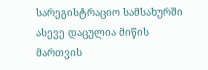სარეგისტრაციო სამსახურში ასევე დაცულია მიწის მართვის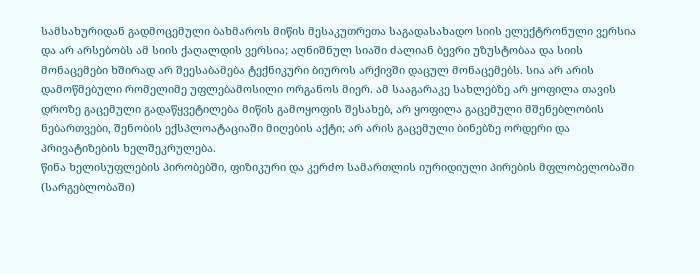სამსახურიდან გადმოცემული ბახმაროს მიწის მესაკუთრეთა საგადასახადო სიის ელექტრონული ვერსია და არ არსებობს ამ სიის ქაღალდის ვერსია; აღნიშნულ სიაში ძალიან ბევრი უზუსტობაა და სიის მონაცემები ხშირად არ შეესაბამება ტექნიკური ბიუროს არქივში დაცულ მონაცემებს. სია არ არის დამოწმებული რომელიმე უფლებამოსილი ორგანოს მიერ. ამ სააგარაკე სახლებზე არ ყოფილა თავის დროზე გაცემული გადაწყვეტილება მიწის გამოყოფის შესახებ, არ ყოფილა გაცემული მშენებლობის ნებართვები, შენობის ექსპლოატაციაში მიღების აქტი; არ არის გაცემული ბინებზე ორდერი და პრივატიზების ხელშეკრულება.
წინა ხელისუფლების პირობებში, ფიზიკური და კერძო სამართლის იურიდიული პირების მფლობელობაში (სარგებლობაში)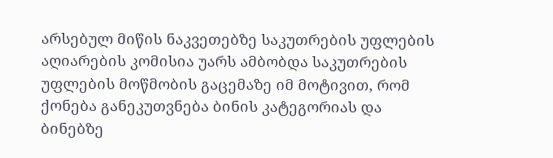არსებულ მიწის ნაკვეთებზე საკუთრების უფლების აღიარების კომისია უარს ამბობდა საკუთრების უფლების მოწმობის გაცემაზე იმ მოტივით, რომ ქონება განეკუთვნება ბინის კატეგორიას და ბინებზე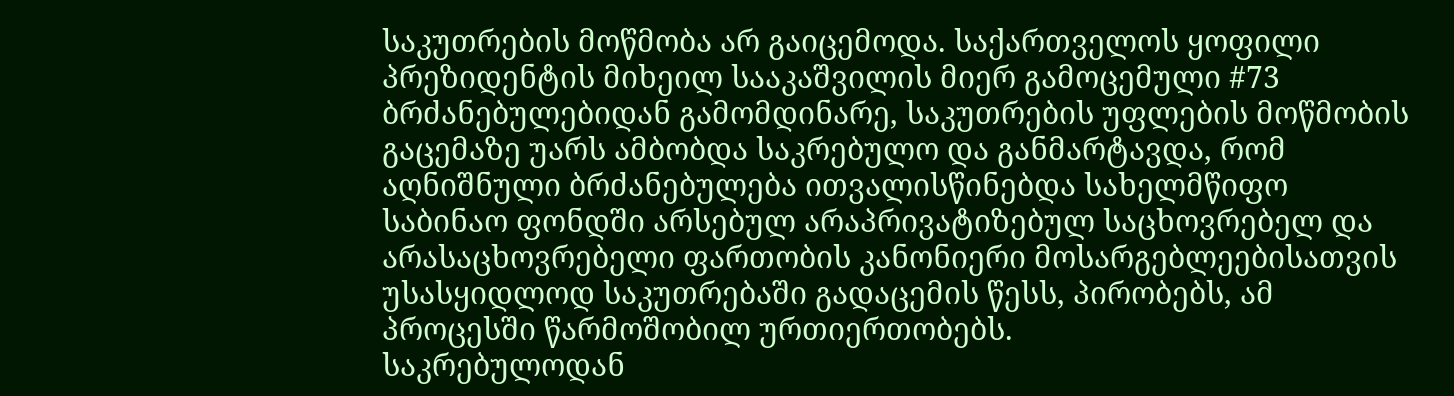საკუთრების მოწმობა არ გაიცემოდა. საქართველოს ყოფილი პრეზიდენტის მიხეილ სააკაშვილის მიერ გამოცემული #73 ბრძანებულებიდან გამომდინარე, საკუთრების უფლების მოწმობის გაცემაზე უარს ამბობდა საკრებულო და განმარტავდა, რომ აღნიშნული ბრძანებულება ითვალისწინებდა სახელმწიფო საბინაო ფონდში არსებულ არაპრივატიზებულ საცხოვრებელ და არასაცხოვრებელი ფართობის კანონიერი მოსარგებლეებისათვის უსასყიდლოდ საკუთრებაში გადაცემის წესს, პირობებს, ამ პროცესში წარმოშობილ ურთიერთობებს.
საკრებულოდან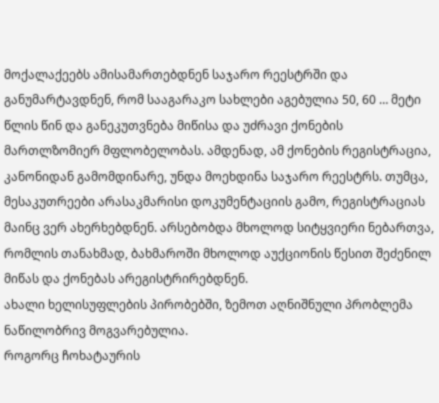მოქალაქეებს ამისამართებდნენ საჯარო რეესტრში და განუმარტავდნენ, რომ სააგარაკო სახლები აგებულია 50, 60 … მეტი წლის წინ და განეკუთვნება მიწისა და უძრავი ქონების მართლზომიერ მფლობელობას. ამდენად, ამ ქონების რეგისტრაცია, კანონიდან გამომდინარე, უნდა მოეხდინა საჯარო რეესტრს. თუმცა, მესაკუთრეები არასაკმარისი დოკუმენტაციის გამო, რეგისტრაციას მაინც ვერ ახერხებდნენ. არსებობდა მხოლოდ სიტყვიერი ნებართვა, რომლის თანახმად, ბახმაროში მხოლოდ აუქციონის წესით შეძენილ მიწას და ქონებას არეგისტრირებდნენ.
ახალი ხელისუფლების პირობებში, ზემოთ აღნიშნული პრობლემა ნაწილობრივ მოგვარებულია.
როგორც ჩოხატაურის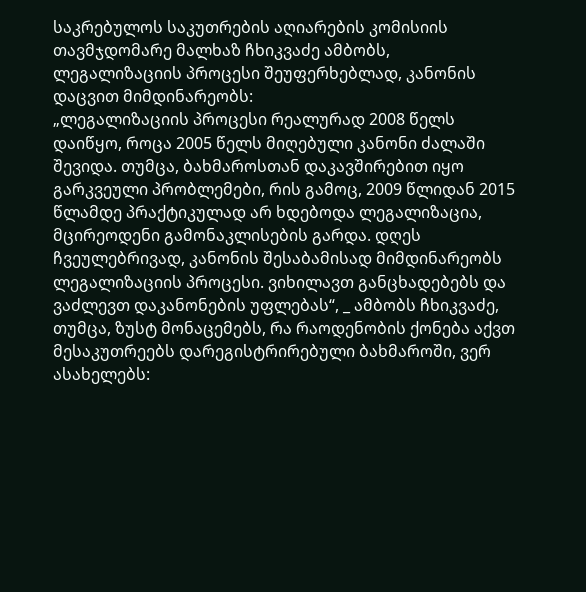საკრებულოს საკუთრების აღიარების კომისიის თავმჯდომარე მალხაზ ჩხიკვაძე ამბობს, ლეგალიზაციის პროცესი შეუფერხებლად, კანონის დაცვით მიმდინარეობს:
„ლეგალიზაციის პროცესი რეალურად 2008 წელს დაიწყო, როცა 2005 წელს მიღებული კანონი ძალაში შევიდა. თუმცა, ბახმაროსთან დაკავშირებით იყო გარკვეული პრობლემები, რის გამოც, 2009 წლიდან 2015 წლამდე პრაქტიკულად არ ხდებოდა ლეგალიზაცია, მცირეოდენი გამონაკლისების გარდა. დღეს ჩვეულებრივად, კანონის შესაბამისად მიმდინარეობს ლეგალიზაციის პროცესი. ვიხილავთ განცხადებებს და ვაძლევთ დაკანონების უფლებას“, _ ამბობს ჩხიკვაძე, თუმცა, ზუსტ მონაცემებს, რა რაოდენობის ქონება აქვთ მესაკუთრეებს დარეგისტრირებული ბახმაროში, ვერ ასახელებს: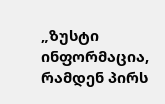„ზუსტი ინფორმაცია, რამდენ პირს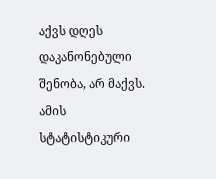აქვს დღეს დაკანონებული შენობა, არ მაქვს. ამის სტატისტიკური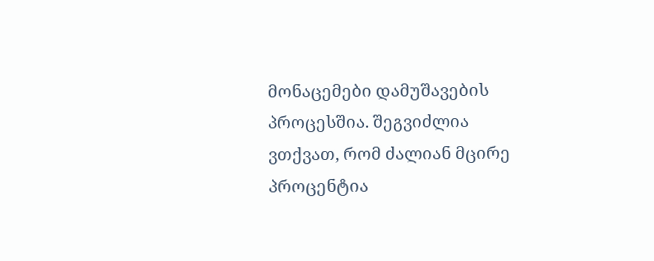მონაცემები დამუშავების პროცესშია. შეგვიძლია ვთქვათ, რომ ძალიან მცირე პროცენტია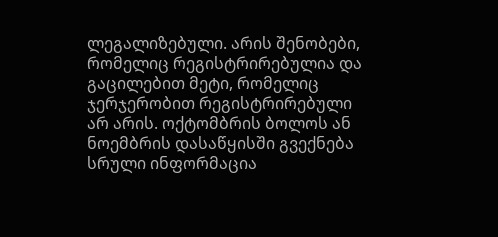ლეგალიზებული. არის შენობები, რომელიც რეგისტრირებულია და გაცილებით მეტი, რომელიც ჯერჯერობით რეგისტრირებული არ არის. ოქტომბრის ბოლოს ან ნოემბრის დასაწყისში გვექნება სრული ინფორმაცია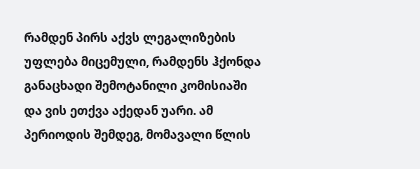რამდენ პირს აქვს ლეგალიზების უფლება მიცემული, რამდენს ჰქონდა განაცხადი შემოტანილი კომისიაში და ვის ეთქვა აქედან უარი. ამ პერიოდის შემდეგ, მომავალი წლის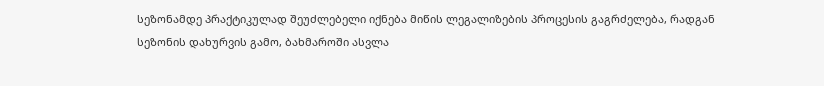სეზონამდე პრაქტიკულად შეუძლებელი იქნება მიწის ლეგალიზების პროცესის გაგრძელება, რადგან სეზონის დახურვის გამო, ბახმაროში ასვლა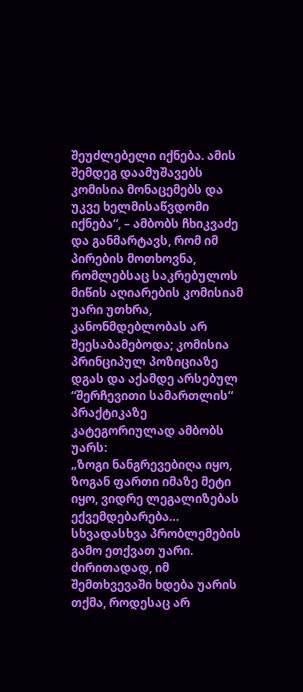შეუძლებელი იქნება. ამის შემდეგ დაამუშავებს კომისია მონაცემებს და უკვე ხელმისაწვდომი იქნება“, – ამბობს ჩხიკვაძე და განმარტავს, რომ იმ პირების მოთხოვნა, რომლებსაც საკრებულოს მიწის აღიარების კომისიამ უარი უთხრა, კანონმდებლობას არ შეესაბამებოდა; კომისია პრინციპულ პოზიციაზე დგას და აქამდე არსებულ “შერჩევითი სამართლის“ პრაქტიკაზე კატეგორიულად ამბობს უარს:
„ზოგი ნანგრევებიღა იყო, ზოგან ფართი იმაზე მეტი იყო, ვიდრე ლეგალიზებას ექვემდებარება… სხვადასხვა პრობლემების გამო ეთქვათ უარი. ძირითადად, იმ შემთხვევაში ხდება უარის თქმა, როდესაც არ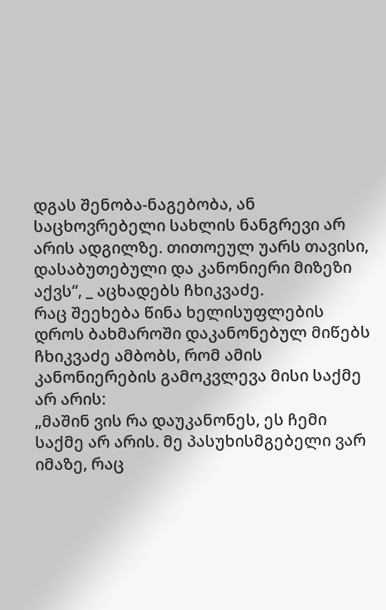დგას შენობა-ნაგებობა, ან საცხოვრებელი სახლის ნანგრევი არ არის ადგილზე. თითოეულ უარს თავისი, დასაბუთებული და კანონიერი მიზეზი აქვს“, _ აცხადებს ჩხიკვაძე.
რაც შეეხება წინა ხელისუფლების დროს ბახმაროში დაკანონებულ მიწებს ჩხიკვაძე ამბობს, რომ ამის კანონიერების გამოკვლევა მისი საქმე არ არის:
„მაშინ ვის რა დაუკანონეს, ეს ჩემი საქმე არ არის. მე პასუხისმგებელი ვარ იმაზე, რაც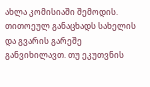ახლა კომისიაში შემოდის. თითოეულ განაცხადს სახელის და გვარის გარეშე განვიხილავთ. თუ ეკუთვნის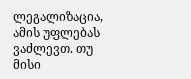ლეგალიზაცია, ამის უფლებას ვაძლევთ. თუ მისი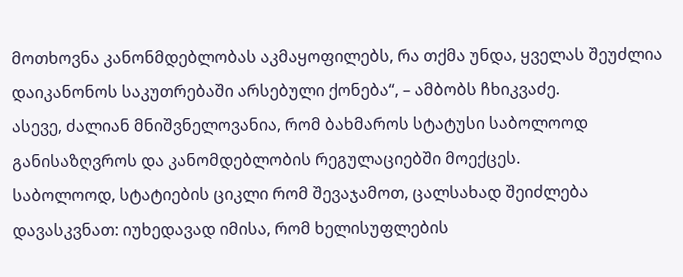მოთხოვნა კანონმდებლობას აკმაყოფილებს, რა თქმა უნდა, ყველას შეუძლია დაიკანონოს საკუთრებაში არსებული ქონება“, – ამბობს ჩხიკვაძე.
ასევე, ძალიან მნიშვნელოვანია, რომ ბახმაროს სტატუსი საბოლოოდ განისაზღვროს და კანომდებლობის რეგულაციებში მოექცეს.
საბოლოოდ, სტატიების ციკლი რომ შევაჯამოთ, ცალსახად შეიძლება დავასკვნათ: იუხედავად იმისა, რომ ხელისუფლების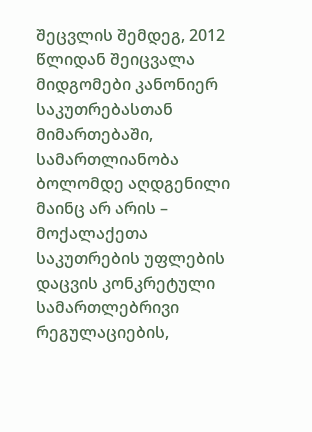შეცვლის შემდეგ, 2012 წლიდან შეიცვალა მიდგომები კანონიერ საკუთრებასთან მიმართებაში, სამართლიანობა ბოლომდე აღდგენილი მაინც არ არის – მოქალაქეთა საკუთრების უფლების დაცვის კონკრეტული სამართლებრივი რეგულაციების,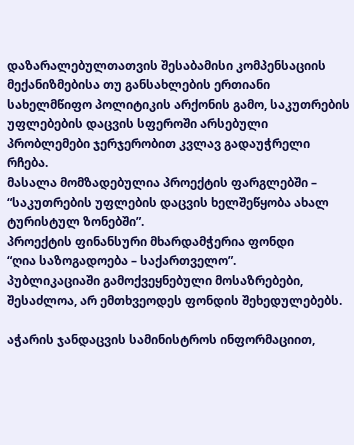დაზარალებულთათვის შესაბამისი კომპენსაციის მექანიზმებისა თუ განსახლების ერთიანი სახელმწიფო პოლიტიკის არქონის გამო, საკუთრების უფლებების დაცვის სფეროში არსებული პრობლემები ჯერჯერობით კვლავ გადაუჭრელი რჩება.
მასალა მომზადებულია პროექტის ფარგლებში –
“საკუთრების უფლების დაცვის ხელშეწყობა ახალ ტურისტულ ზონებში”.
პროექტის ფინანსური მხარდამჭერია ფონდი
“ღია საზოგადოება – საქართველო”.
პუბლიკაციაში გამოქვეყნებული მოსაზრებები,
შესაძლოა, არ ემთხვეოდეს ფონდის შეხედულებებს.

აჭარის ჯანდაცვის სამინისტროს ინფორმაციით,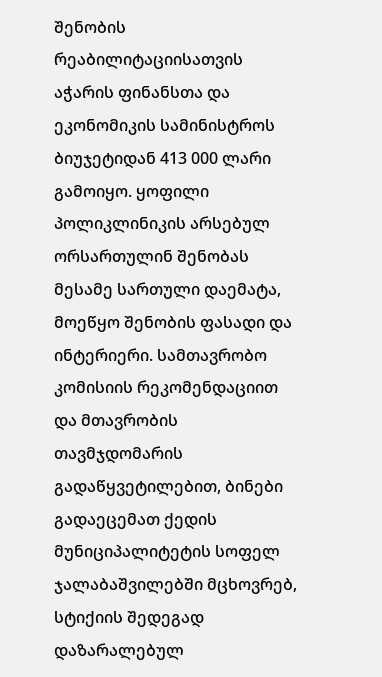შენობის რეაბილიტაციისათვის აჭარის ფინანსთა და ეკონომიკის სამინისტროს ბიუჯეტიდან 413 000 ლარი გამოიყო. ყოფილი პოლიკლინიკის არსებულ ორსართულინ შენობას მესამე სართული დაემატა, მოეწყო შენობის ფასადი და ინტერიერი. სამთავრობო კომისიის რეკომენდაციით და მთავრობის თავმჯდომარის გადაწყვეტილებით, ბინები გადაეცემათ ქედის მუნიციპალიტეტის სოფელ ჯალაბაშვილებში მცხოვრებ, სტიქიის შედეგად დაზარალებულ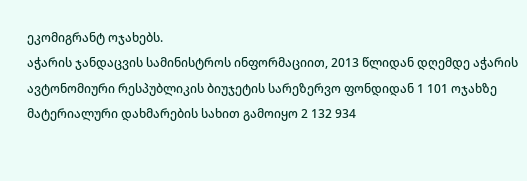ეკომიგრანტ ოჯახებს.
აჭარის ჯანდაცვის სამინისტროს ინფორმაციით, 2013 წლიდან დღემდე აჭარის ავტონომიური რესპუბლიკის ბიუჯეტის სარეზერვო ფონდიდან 1 101 ოჯახზე მატერიალური დახმარების სახით გამოიყო 2 132 934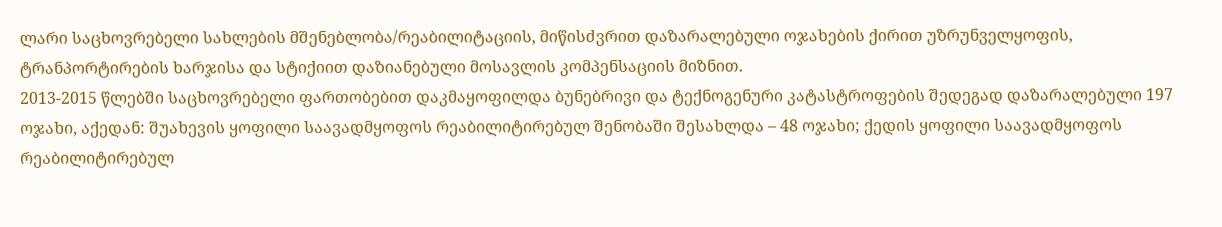ლარი საცხოვრებელი სახლების მშენებლობა/რეაბილიტაციის, მიწისძვრით დაზარალებული ოჯახების ქირით უზრუნველყოფის, ტრანპორტირების ხარჯისა და სტიქიით დაზიანებული მოსავლის კომპენსაციის მიზნით.
2013-2015 წლებში საცხოვრებელი ფართობებით დაკმაყოფილდა ბუნებრივი და ტექნოგენური კატასტროფების შედეგად დაზარალებული 197 ოჯახი, აქედან: შუახევის ყოფილი საავადმყოფოს რეაბილიტირებულ შენობაში შესახლდა – 48 ოჯახი; ქედის ყოფილი საავადმყოფოს რეაბილიტირებულ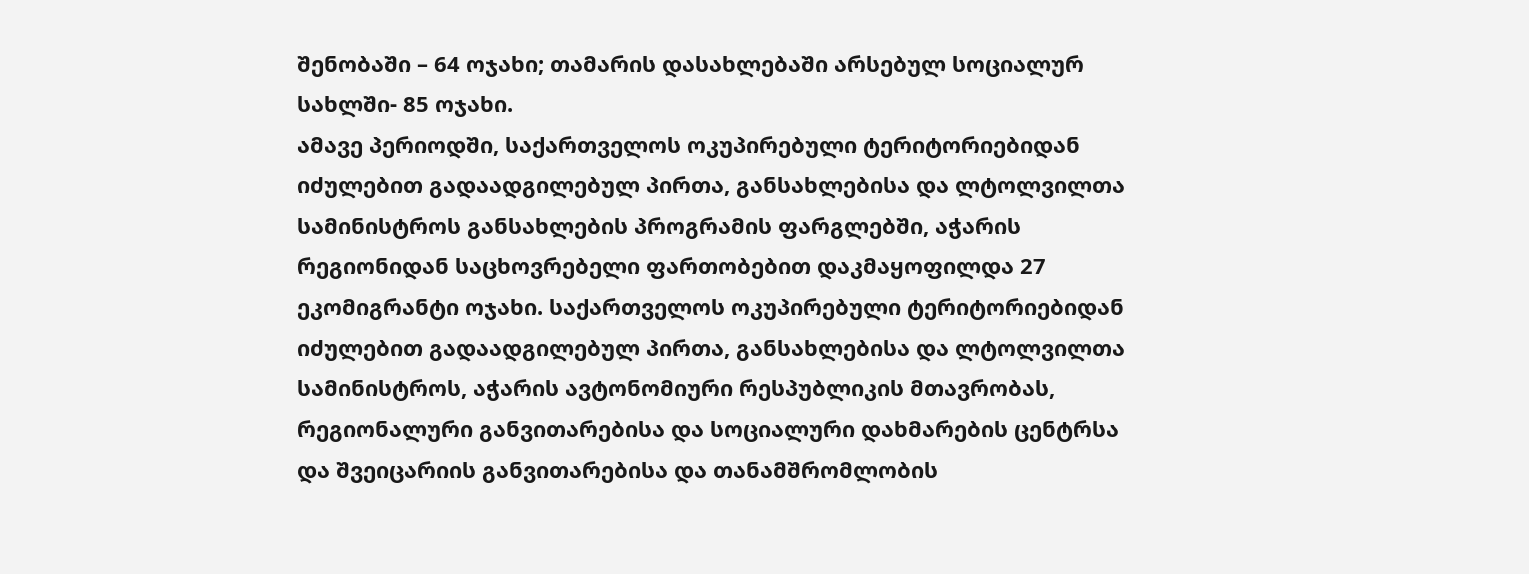შენობაში – 64 ოჯახი; თამარის დასახლებაში არსებულ სოციალურ სახლში- 85 ოჯახი.
ამავე პერიოდში, საქართველოს ოკუპირებული ტერიტორიებიდან იძულებით გადაადგილებულ პირთა, განსახლებისა და ლტოლვილთა სამინისტროს განსახლების პროგრამის ფარგლებში, აჭარის რეგიონიდან საცხოვრებელი ფართობებით დაკმაყოფილდა 27 ეკომიგრანტი ოჯახი. საქართველოს ოკუპირებული ტერიტორიებიდან იძულებით გადაადგილებულ პირთა, განსახლებისა და ლტოლვილთა სამინისტროს, აჭარის ავტონომიური რესპუბლიკის მთავრობას, რეგიონალური განვითარებისა და სოციალური დახმარების ცენტრსა და შვეიცარიის განვითარებისა და თანამშრომლობის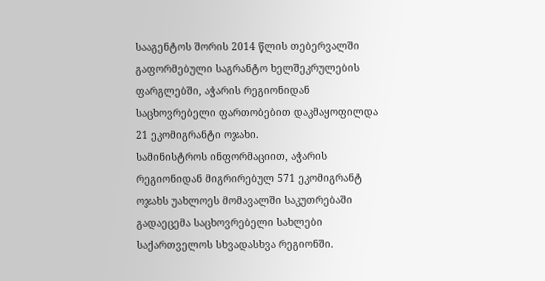სააგენტოს შორის 2014 წლის თებერვალში გაფორმებული საგრანტო ხელშეკრულების ფარგლებში, აჭარის რეგიონიდან საცხოვრებელი ფართობებით დაკმაყოფილდა 21 ეკომიგრანტი ოჯახი.
სამინისტროს ინფორმაციით, აჭარის რეგიონიდან მიგრირებულ 571 ეკომიგრანტ ოჯახს უახლოეს მომავალში საკუთრებაში გადაეცემა საცხოვრებელი სახლები საქართველოს სხვადასხვა რეგიონში.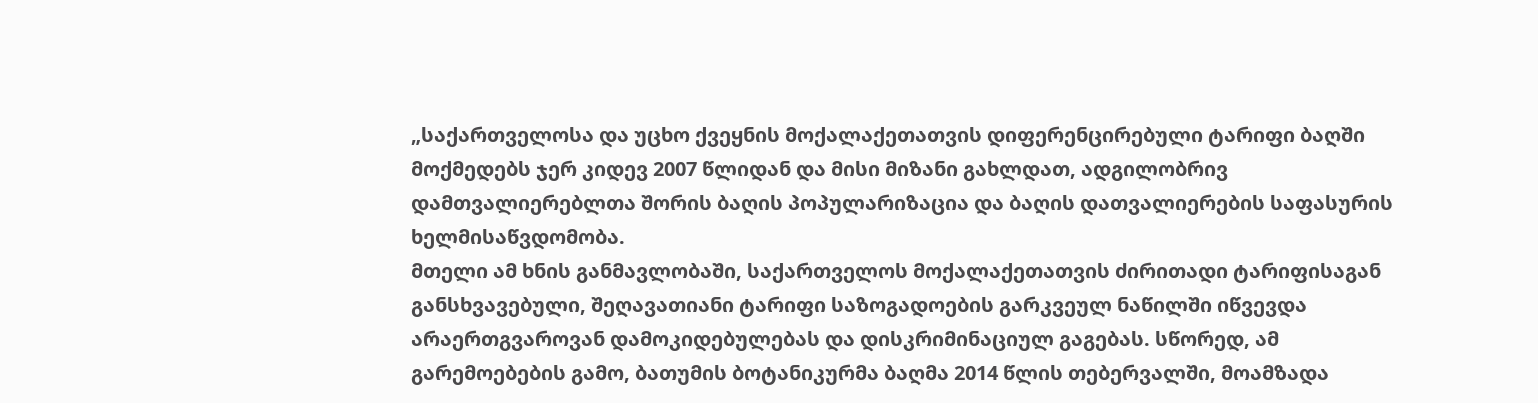„საქართველოსა და უცხო ქვეყნის მოქალაქეთათვის დიფერენცირებული ტარიფი ბაღში მოქმედებს ჯერ კიდევ 2007 წლიდან და მისი მიზანი გახლდათ, ადგილობრივ დამთვალიერებლთა შორის ბაღის პოპულარიზაცია და ბაღის დათვალიერების საფასურის ხელმისაწვდომობა.
მთელი ამ ხნის განმავლობაში, საქართველოს მოქალაქეთათვის ძირითადი ტარიფისაგან განსხვავებული, შეღავათიანი ტარიფი საზოგადოების გარკვეულ ნაწილში იწვევდა არაერთგვაროვან დამოკიდებულებას და დისკრიმინაციულ გაგებას. სწორედ, ამ გარემოებების გამო, ბათუმის ბოტანიკურმა ბაღმა 2014 წლის თებერვალში, მოამზადა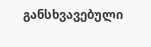განსხვავებული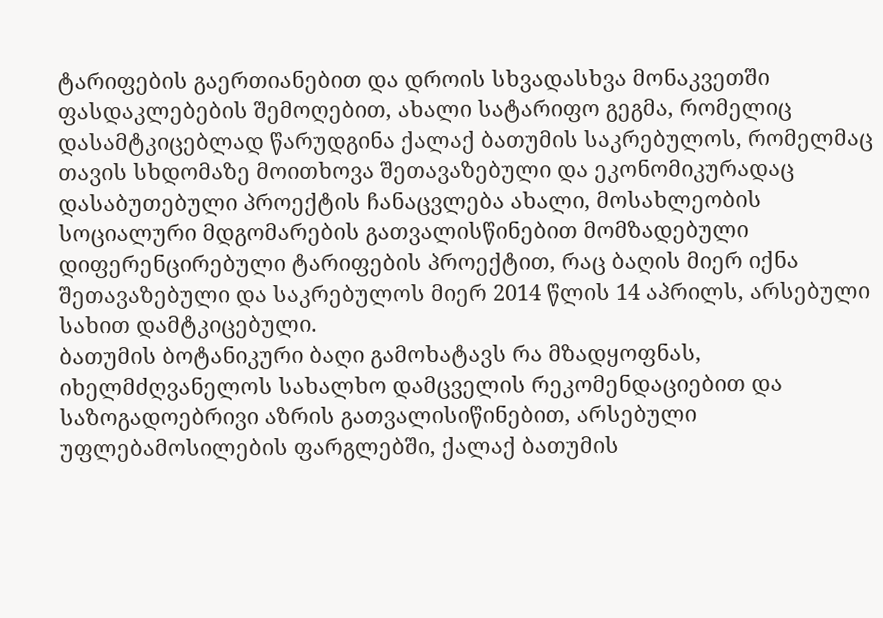ტარიფების გაერთიანებით და დროის სხვადასხვა მონაკვეთში ფასდაკლებების შემოღებით, ახალი სატარიფო გეგმა, რომელიც დასამტკიცებლად წარუდგინა ქალაქ ბათუმის საკრებულოს, რომელმაც თავის სხდომაზე მოითხოვა შეთავაზებული და ეკონომიკურადაც დასაბუთებული პროექტის ჩანაცვლება ახალი, მოსახლეობის სოციალური მდგომარების გათვალისწინებით მომზადებული დიფერენცირებული ტარიფების პროექტით, რაც ბაღის მიერ იქნა შეთავაზებული და საკრებულოს მიერ 2014 წლის 14 აპრილს, არსებული სახით დამტკიცებული.
ბათუმის ბოტანიკური ბაღი გამოხატავს რა მზადყოფნას, იხელმძღვანელოს სახალხო დამცველის რეკომენდაციებით და საზოგადოებრივი აზრის გათვალისიწინებით, არსებული უფლებამოსილების ფარგლებში, ქალაქ ბათუმის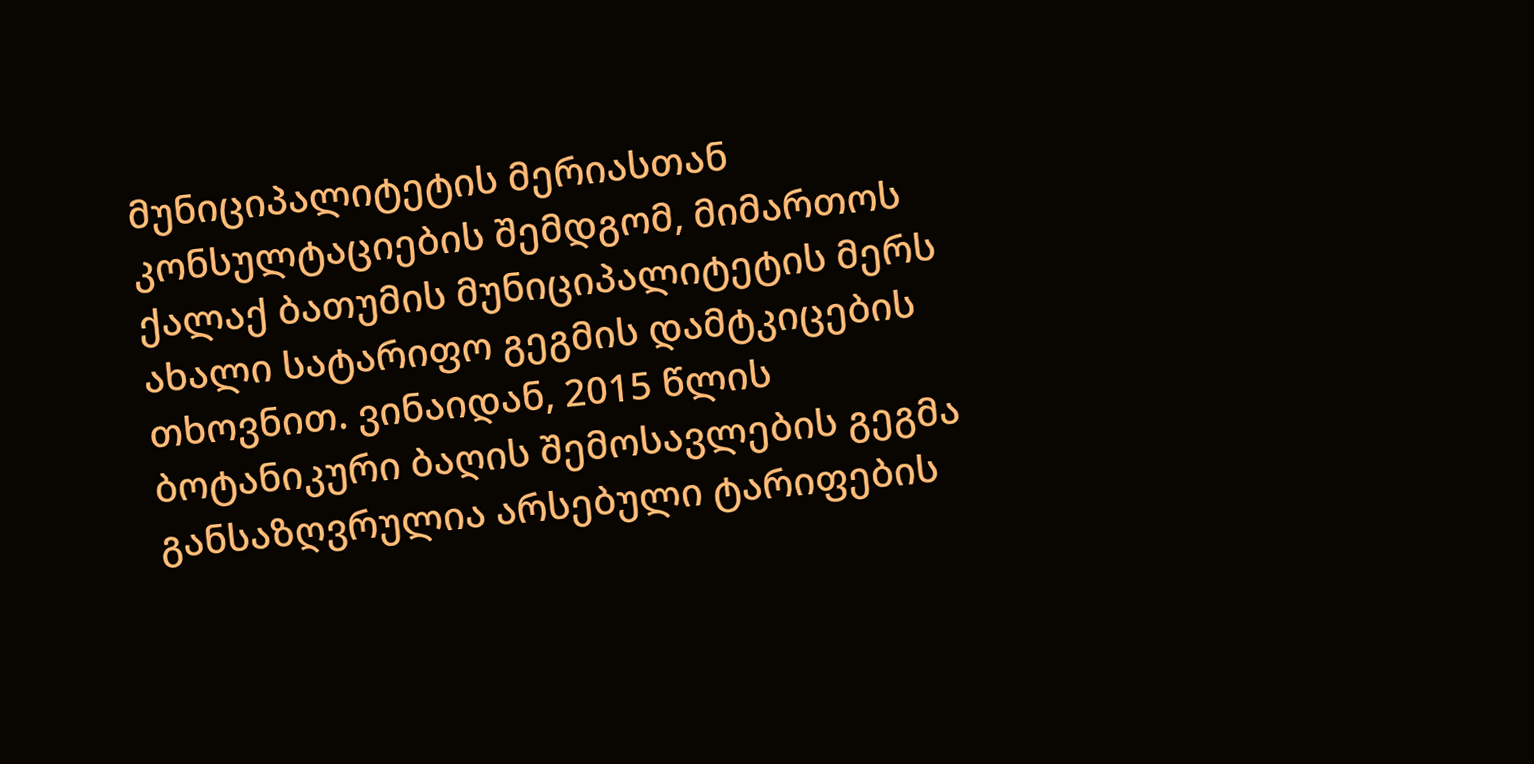მუნიციპალიტეტის მერიასთან კონსულტაციების შემდგომ, მიმართოს ქალაქ ბათუმის მუნიციპალიტეტის მერს ახალი სატარიფო გეგმის დამტკიცების თხოვნით. ვინაიდან, 2015 წლის ბოტანიკური ბაღის შემოსავლების გეგმა განსაზღვრულია არსებული ტარიფების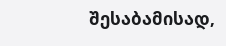შესაბამისად,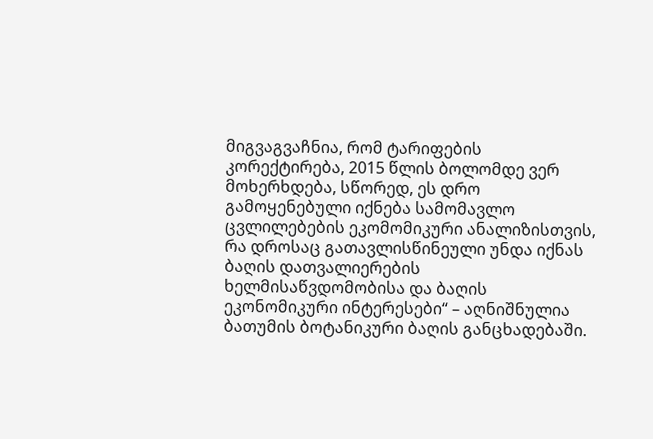მიგვაგვაჩნია, რომ ტარიფების კორექტირება, 2015 წლის ბოლომდე ვერ მოხერხდება, სწორედ, ეს დრო გამოყენებული იქნება სამომავლო ცვლილებების ეკომომიკური ანალიზისთვის, რა დროსაც გათავლისწინეული უნდა იქნას ბაღის დათვალიერების ხელმისაწვდომობისა და ბაღის ეკონომიკური ინტერესები“ – აღნიშნულია ბათუმის ბოტანიკური ბაღის განცხადებაში.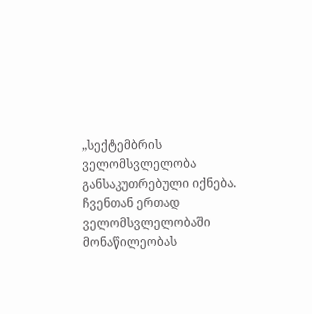„სექტემბრის ველომსვლელობა განსაკუთრებული იქნება. ჩვენთან ერთად ველომსვლელობაში მონაწილეობას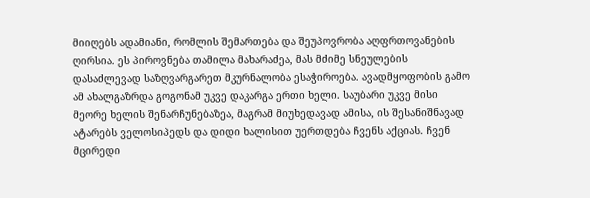მიიღებს ადამიანი, რომლის შემართება და შეუპოვრობა აღფრთოვანების ღირსია. ეს პიროვნება თამილა მახარაძეა, მას მძიმე სნეულების დასაძლევად საზღვარგარეთ მკურნალობა ესაჭიროება. ავადმყოფობის გამო ამ ახალგაზრდა გოგონამ უკვე დაკარგა ერთი ხელი. საუბარი უკვე მისი მეორე ხელის შენარჩუნებაზეა, მაგრამ მიუხედავად ამისა, ის შესანიშნავად ატარებს ველოსიპედს და დიდი ხალისით უერთდება ჩვენს აქციას. ჩვენ მცირედი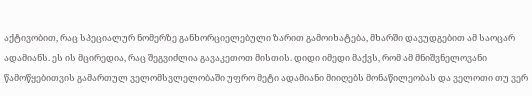აქტივობით, რაც სპეციალურ ნომერზე განხორციელებული ზარით გამოიხატება, მხარში დავუდგებით ამ საოცარ ადამიანს. ეს ის მცირედია, რაც შეგვიძლია გავაკეთოთ მისთის. დიდი იმედი მაქვს, რომ ამ მნიშვნელოვანი წამოწყებითვის გამართულ ველომსვლელობაში უფრო მეტი ადამიანი მიიღებს მონაწილეობას და ველოთი თუ ვერ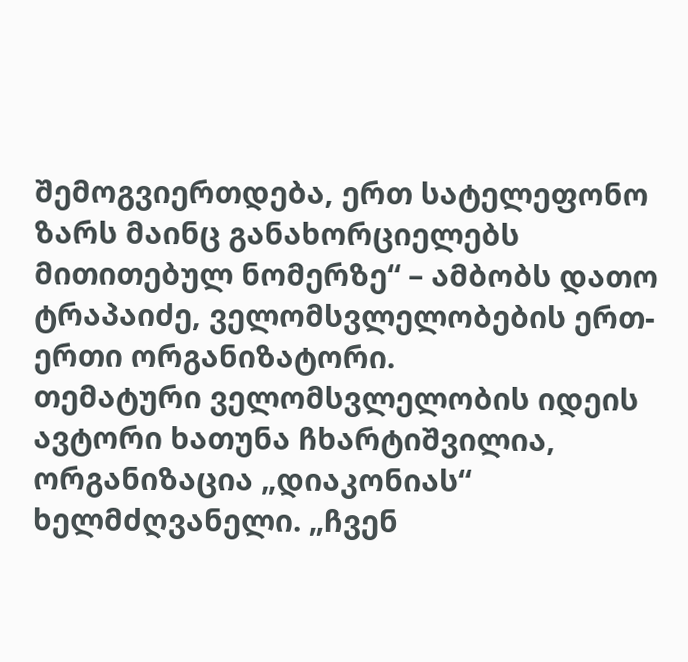შემოგვიერთდება, ერთ სატელეფონო ზარს მაინც განახორციელებს მითითებულ ნომერზე“ – ამბობს დათო ტრაპაიძე, ველომსვლელობების ერთ-ერთი ორგანიზატორი.
თემატური ველომსვლელობის იდეის ავტორი ხათუნა ჩხარტიშვილია, ორგანიზაცია „დიაკონიას“ ხელმძღვანელი. „ჩვენ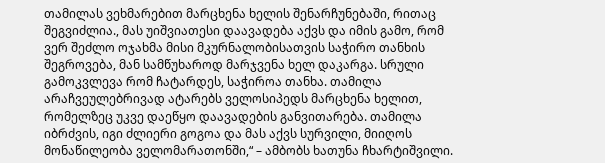თამილას ვეხმარებით მარცხენა ხელის შენარჩუნებაში, რითაც შეგვიძლია., მას უიშვიათესი დაავადება აქვს და იმის გამო, რომ ვერ შეძლო ოჯახმა მისი მკურნალობისათვის საჭირო თანხის შეგროვება, მან სამწუხაროდ მარჯვენა ხელ დაკარგა. სრული გამოკვლევა რომ ჩატარდეს, საჭიროა თანხა. თამილა არაჩვეულებრივად ატარებს ველოსიპედს მარცხენა ხელით, რომელზეც უკვე დაეწყო დაავადების განვითარება. თამილა იბრძვის, იგი ძლიერი გოგოა და მას აქვს სურვილი, მიიღოს მონაწილეობა ველომარათონში,“ – ამბობს ხათუნა ჩხარტიშვილი.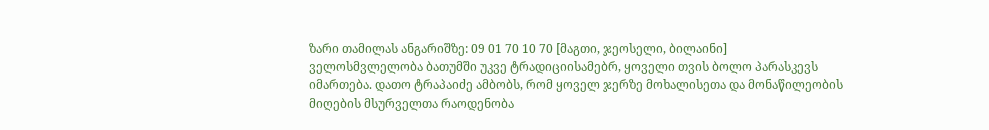ზარი თამილას ანგარიშზე: 09 01 70 10 70 [მაგთი, ჯეოსელი, ბილაინი]
ველოსმვლელობა ბათუმში უკვე ტრადიციისამებრ, ყოველი თვის ბოლო პარასკევს იმართება. დათო ტრაპაიძე ამბობს, რომ ყოველ ჯერზე მოხალისეთა და მონაწილეობის მიღების მსურველთა რაოდენობა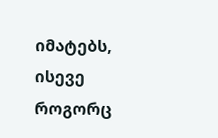იმატებს, ისევე როგორც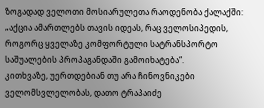ზოგადად ველოთი მოსიარულეთა რაოდენობა ქალაქში: „აქცია ამართლებს თავის იდეას, რაც ველოსიპედის, როგორც ყველაზე კომფორტული სატრანსპორტო საშუალების პროპაგანდაში გამოიხატება“.
კითხვაზე, უერთდებიან თუ არა ჩინოვნიკები ველომსვლელობას, დათო ტრაპაიძე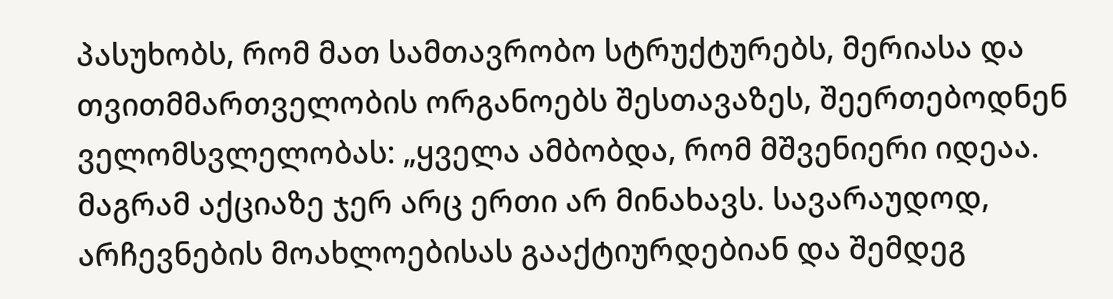პასუხობს, რომ მათ სამთავრობო სტრუქტურებს, მერიასა და თვითმმართველობის ორგანოებს შესთავაზეს, შეერთებოდნენ ველომსვლელობას: „ყველა ამბობდა, რომ მშვენიერი იდეაა. მაგრამ აქციაზე ჯერ არც ერთი არ მინახავს. სავარაუდოდ, არჩევნების მოახლოებისას გააქტიურდებიან და შემდეგ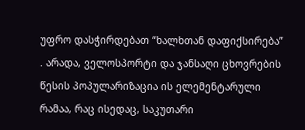უფრო დასჭირდებათ “ხალხთან დაფიქსირება” . არადა, ველოსპორტი და ჯანსაღი ცხოვრების წესის პოპულარიზაცია ის ელემენტარული რამაა, რაც ისედაც, საკუთარი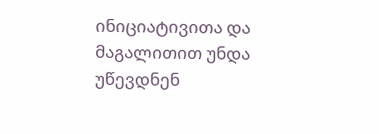ინიციატივითა და მაგალითით უნდა უწევდნენ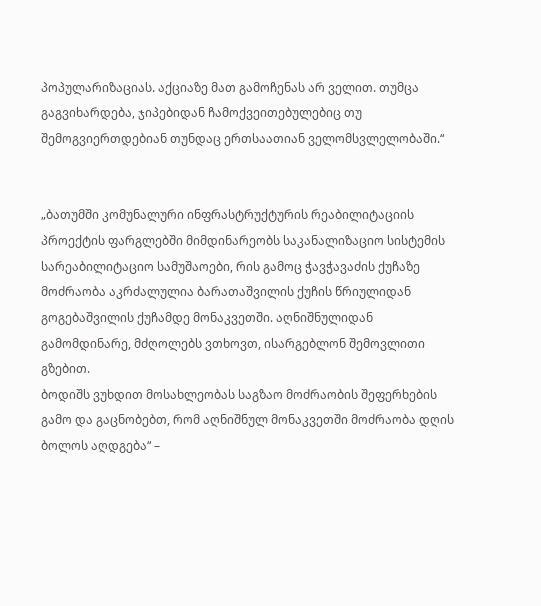პოპულარიზაციას. აქციაზე მათ გამოჩენას არ ველით. თუმცა გაგვიხარდება, ჯიპებიდან ჩამოქვეითებულებიც თუ შემოგვიერთდებიან თუნდაც ერთსაათიან ველომსვლელობაში.“


„ბათუმში კომუნალური ინფრასტრუქტურის რეაბილიტაციის პროექტის ფარგლებში მიმდინარეობს საკანალიზაციო სისტემის სარეაბილიტაციო სამუშაოები, რის გამოც ჭავჭავაძის ქუჩაზე მოძრაობა აკრძალულია ბარათაშვილის ქუჩის წრიულიდან გოგებაშვილის ქუჩამდე მონაკვეთში. აღნიშნულიდან გამომდინარე, მძღოლებს ვთხოვთ, ისარგებლონ შემოვლითი გზებით.
ბოდიშს ვუხდით მოსახლეობას საგზაო მოძრაობის შეფერხების გამო და გაცნობებთ, რომ აღნიშნულ მონაკვეთში მოძრაობა დღის ბოლოს აღდგება“ –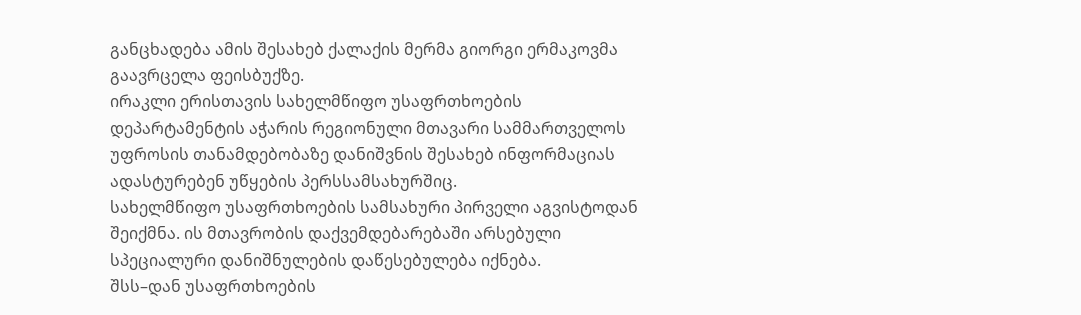განცხადება ამის შესახებ ქალაქის მერმა გიორგი ერმაკოვმა გაავრცელა ფეისბუქზე.
ირაკლი ერისთავის სახელმწიფო უსაფრთხოების დეპარტამენტის აჭარის რეგიონული მთავარი სამმართველოს უფროსის თანამდებობაზე დანიშვნის შესახებ ინფორმაციას ადასტურებენ უწყების პერსსამსახურშიც.
სახელმწიფო უსაფრთხოების სამსახური პირველი აგვისტოდან შეიქმნა. ის მთავრობის დაქვემდებარებაში არსებული სპეციალური დანიშნულების დაწესებულება იქნება.
შსს–დან უსაფრთხოების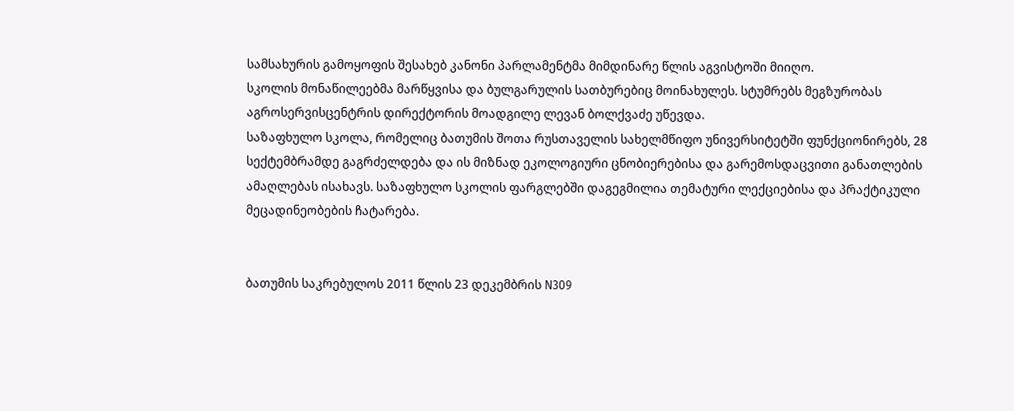სამსახურის გამოყოფის შესახებ კანონი პარლამენტმა მიმდინარე წლის აგვისტოში მიიღო.
სკოლის მონაწილეებმა მარწყვისა და ბულგარულის სათბურებიც მოინახულეს. სტუმრებს მეგზურობას აგროსერვისცენტრის დირექტორის მოადგილე ლევან ბოლქვაძე უწევდა.
საზაფხულო სკოლა, რომელიც ბათუმის შოთა რუსთაველის სახელმწიფო უნივერსიტეტში ფუნქციონირებს, 28 სექტემბრამდე გაგრძელდება და ის მიზნად ეკოლოგიური ცნობიერებისა და გარემოსდაცვითი განათლების ამაღლებას ისახავს. საზაფხულო სკოლის ფარგლებში დაგეგმილია თემატური ლექციებისა და პრაქტიკული მეცადინეობების ჩატარება.


ბათუმის საკრებულოს 2011 წლის 23 დეკემბრის N309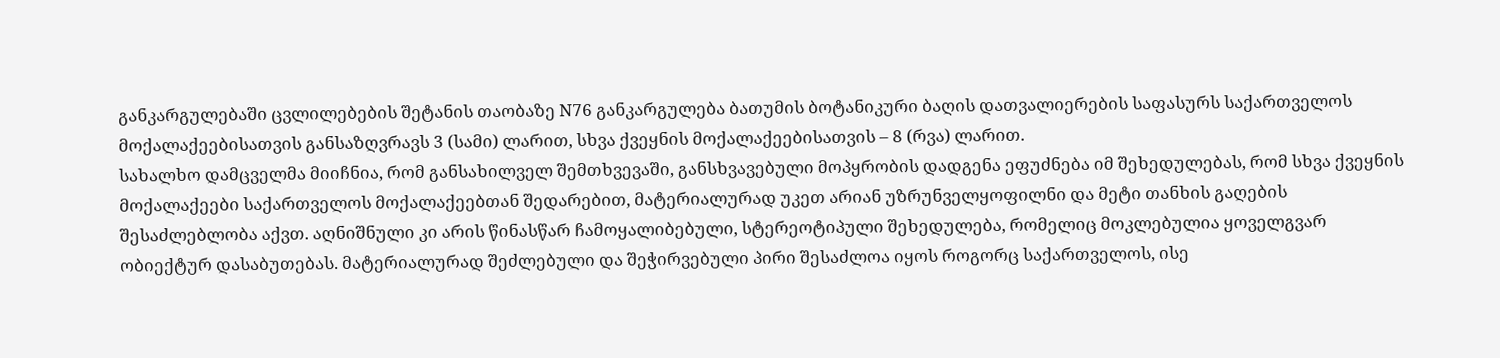განკარგულებაში ცვლილებების შეტანის თაობაზე N76 განკარგულება ბათუმის ბოტანიკური ბაღის დათვალიერების საფასურს საქართველოს მოქალაქეებისათვის განსაზღვრავს 3 (სამი) ლარით, სხვა ქვეყნის მოქალაქეებისათვის – 8 (რვა) ლარით.
სახალხო დამცველმა მიიჩნია, რომ განსახილველ შემთხვევაში, განსხვავებული მოპყრობის დადგენა ეფუძნება იმ შეხედულებას, რომ სხვა ქვეყნის მოქალაქეები საქართველოს მოქალაქეებთან შედარებით, მატერიალურად უკეთ არიან უზრუნველყოფილნი და მეტი თანხის გაღების შესაძლებლობა აქვთ. აღნიშნული კი არის წინასწარ ჩამოყალიბებული, სტერეოტიპული შეხედულება, რომელიც მოკლებულია ყოველგვარ ობიექტურ დასაბუთებას. მატერიალურად შეძლებული და შეჭირვებული პირი შესაძლოა იყოს როგორც საქართველოს, ისე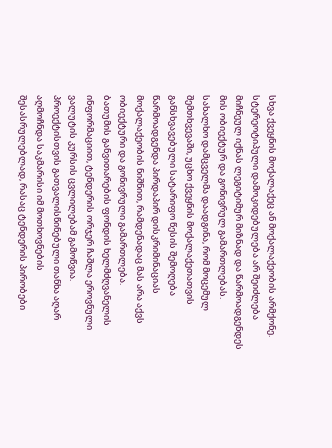სხვა ქვეყნის მოქალაქეც ან მოქალაქეობის არმქონე. სტერეოტიპული დამოკიდებულება არ შეიძლება მიჩნეულ იქნას ლეგიტიმურ მიზნად და წარმოადგენდეს მის ობიექტურ და გონივრულ გამართლებას.
სახალხო დამცველმა დაადგინა, რომ მოცემულ შემთხვევაში, უცხო ქვეყნის მოქალაქეთათვის განსხვავებული სატარიფო წესის შემოღება წარმოადგენდა პირდაპირ დისკრიმინაციას მოქალაქეობის ნიშნით, რამდენადაც მას არა აქვს ობიექტური და გონივრული გამართლება.
ბათუმის განვითარების ფონდის ხელმძღვანელის ინფორმაციით, ტენდერის ორჯერ ჩაშლა ეროვნული ვალუტის კურსის ცვლილებამ გამოწვია. პროექტისთვის გათვალისწინებული თანხა აღარ აღმოჩნდა საკმარისი იმ მოთხოვნების შესასრულებლად, რასაც ტენდერის პირობები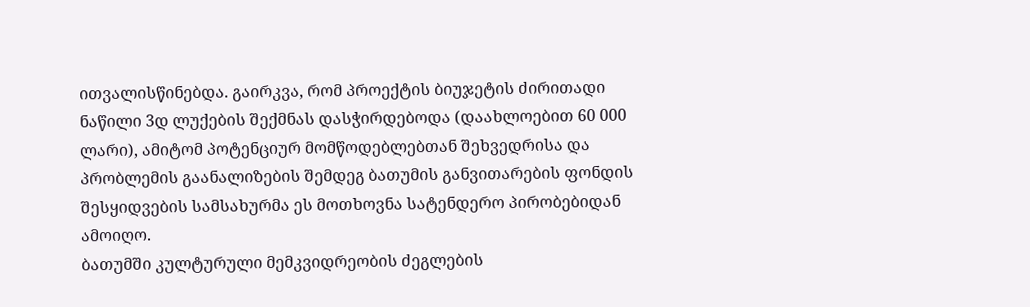ითვალისწინებდა. გაირკვა, რომ პროექტის ბიუჯეტის ძირითადი ნაწილი 3დ ლუქების შექმნას დასჭირდებოდა (დაახლოებით 60 000 ლარი), ამიტომ პოტენციურ მომწოდებლებთან შეხვედრისა და პრობლემის გაანალიზების შემდეგ ბათუმის განვითარების ფონდის შესყიდვების სამსახურმა ეს მოთხოვნა სატენდერო პირობებიდან ამოიღო.
ბათუმში კულტურული მემკვიდრეობის ძეგლების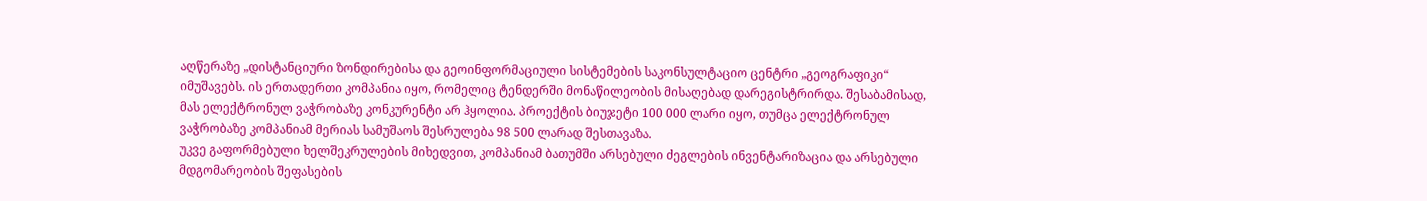აღწერაზე „დისტანციური ზონდირებისა და გეოინფორმაციული სისტემების საკონსულტაციო ცენტრი „გეოგრაფიკი“ იმუშავებს. ის ერთადერთი კომპანია იყო, რომელიც ტენდერში მონაწილეობის მისაღებად დარეგისტრირდა. შესაბამისად, მას ელექტრონულ ვაჭრობაზე კონკურენტი არ ჰყოლია. პროექტის ბიუჯეტი 100 000 ლარი იყო, თუმცა ელექტრონულ ვაჭრობაზე კომპანიამ მერიას სამუშაოს შესრულება 98 500 ლარად შესთავაზა.
უკვე გაფორმებული ხელშეკრულების მიხედვით, კომპანიამ ბათუმში არსებული ძეგლების ინვენტარიზაცია და არსებული მდგომარეობის შეფასების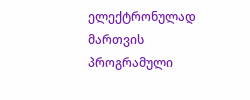ელექტრონულად მართვის პროგრამული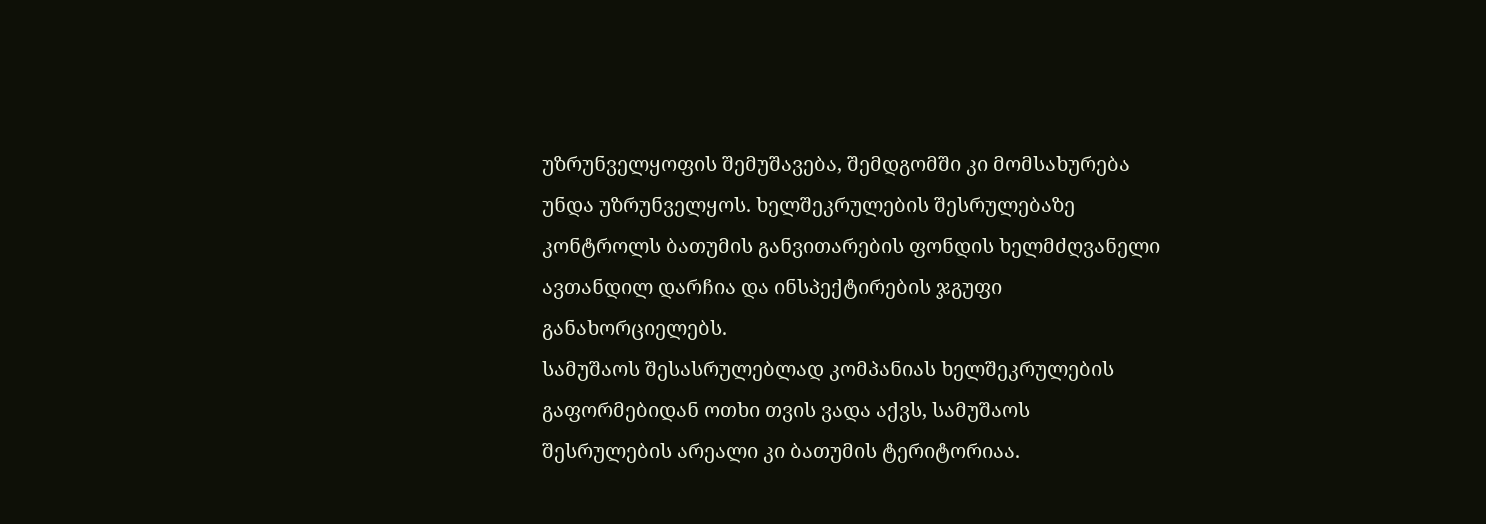უზრუნველყოფის შემუშავება, შემდგომში კი მომსახურება უნდა უზრუნველყოს. ხელშეკრულების შესრულებაზე კონტროლს ბათუმის განვითარების ფონდის ხელმძღვანელი ავთანდილ დარჩია და ინსპექტირების ჯგუფი განახორციელებს.
სამუშაოს შესასრულებლად კომპანიას ხელშეკრულების გაფორმებიდან ოთხი თვის ვადა აქვს, სამუშაოს შესრულების არეალი კი ბათუმის ტერიტორიაა.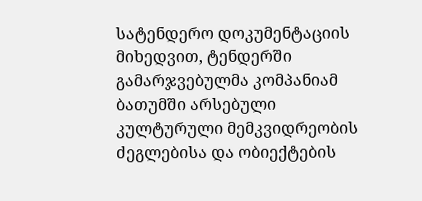სატენდერო დოკუმენტაციის მიხედვით, ტენდერში გამარჯვებულმა კომპანიამ ბათუმში არსებული კულტურული მემკვიდრეობის ძეგლებისა და ობიექტების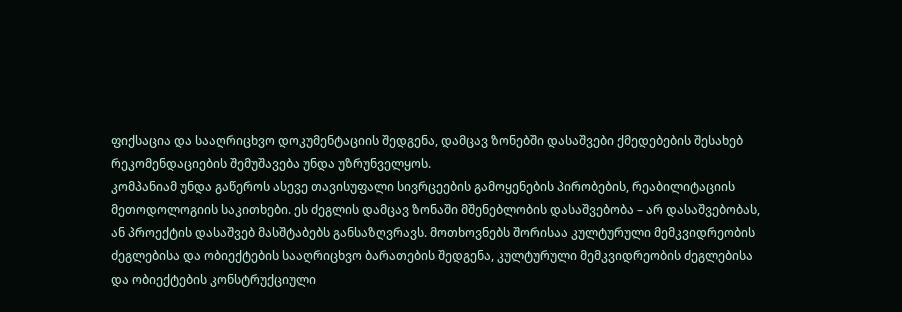ფიქსაცია და სააღრიცხვო დოკუმენტაციის შედგენა, დამცავ ზონებში დასაშვები ქმედებების შესახებ რეკომენდაციების შემუშავება უნდა უზრუნველყოს.
კომპანიამ უნდა გაწეროს ასევე თავისუფალი სივრცეების გამოყენების პირობების, რეაბილიტაციის მეთოდოლოგიის საკითხები. ეს ძეგლის დამცავ ზონაში მშენებლობის დასაშვებობა – არ დასაშვებობას, ან პროექტის დასაშვებ მასშტაბებს განსაზღვრავს. მოთხოვნებს შორისაა კულტურული მემკვიდრეობის ძეგლებისა და ობიექტების სააღრიცხვო ბარათების შედგენა, კულტურული მემკვიდრეობის ძეგლებისა და ობიექტების კონსტრუქციული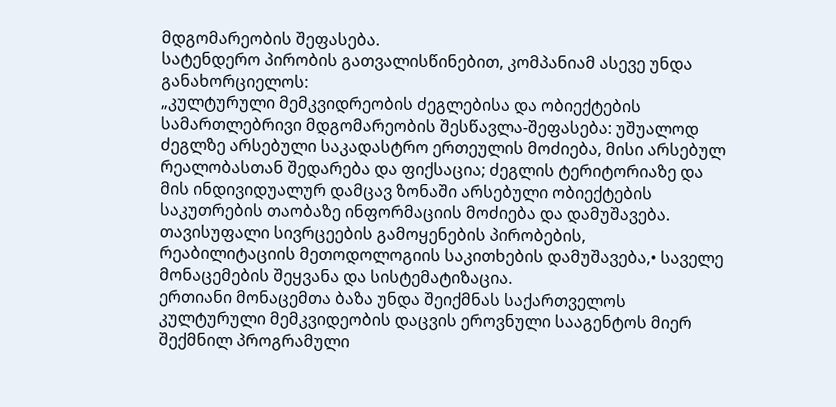მდგომარეობის შეფასება.
სატენდერო პირობის გათვალისწინებით, კომპანიამ ასევე უნდა განახორციელოს:
„კულტურული მემკვიდრეობის ძეგლებისა და ობიექტების სამართლებრივი მდგომარეობის შესწავლა-შეფასება: უშუალოდ ძეგლზე არსებული საკადასტრო ერთეულის მოძიება, მისი არსებულ რეალობასთან შედარება და ფიქსაცია; ძეგლის ტერიტორიაზე და მის ინდივიდუალურ დამცავ ზონაში არსებული ობიექტების საკუთრების თაობაზე ინფორმაციის მოძიება და დამუშავება. თავისუფალი სივრცეების გამოყენების პირობების, რეაბილიტაციის მეთოდოლოგიის საკითხების დამუშავება,• საველე მონაცემების შეყვანა და სისტემატიზაცია.
ერთიანი მონაცემთა ბაზა უნდა შეიქმნას საქართველოს კულტურული მემკვიდეობის დაცვის ეროვნული სააგენტოს მიერ შექმნილ პროგრამული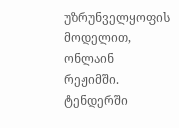უზრუნველყოფის მოდელით, ონლაინ რეჟიმში.
ტენდერში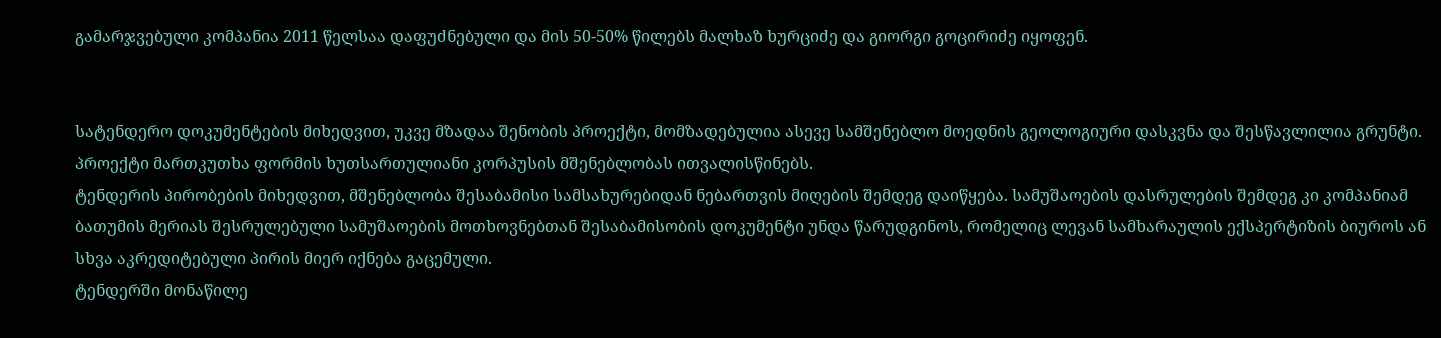გამარჯვებული კომპანია 2011 წელსაა დაფუძნებული და მის 50-50% წილებს მალხაზ ხურციძე და გიორგი გოცირიძე იყოფენ.


სატენდერო დოკუმენტების მიხედვით, უკვე მზადაა შენობის პროექტი, მომზადებულია ასევე სამშენებლო მოედნის გეოლოგიური დასკვნა და შესწავლილია გრუნტი. პროექტი მართკუთხა ფორმის ხუთსართულიანი კორპუსის მშენებლობას ითვალისწინებს.
ტენდერის პირობების მიხედვით, მშენებლობა შესაბამისი სამსახურებიდან ნებართვის მიღების შემდეგ დაიწყება. სამუშაოების დასრულების შემდეგ კი კომპანიამ ბათუმის მერიას შესრულებული სამუშაოების მოთხოვნებთან შესაბამისობის დოკუმენტი უნდა წარუდგინოს, რომელიც ლევან სამხარაულის ექსპერტიზის ბიუროს ან სხვა აკრედიტებული პირის მიერ იქნება გაცემული.
ტენდერში მონაწილე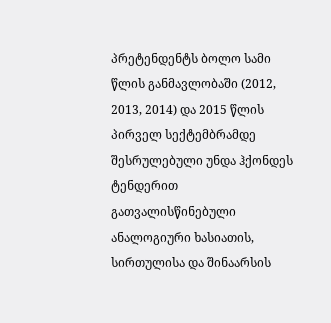პრეტენდენტს ბოლო სამი წლის განმავლობაში (2012, 2013, 2014) და 2015 წლის პირველ სექტემბრამდე შესრულებული უნდა ჰქონდეს ტენდერით გათვალისწინებული ანალოგიური ხასიათის, სირთულისა და შინაარსის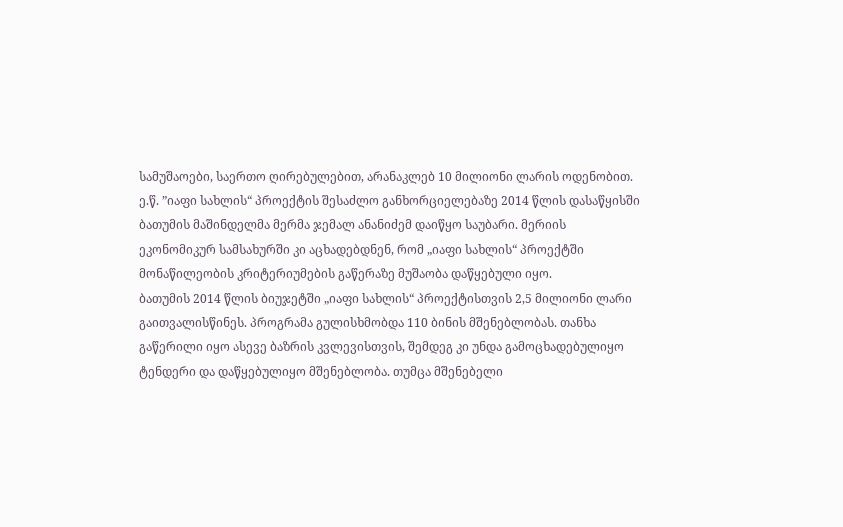სამუშაოები, საერთო ღირებულებით, არანაკლებ 10 მილიონი ლარის ოდენობით.
ე.წ. ”იაფი სახლის“ პროექტის შესაძლო განხორციელებაზე 2014 წლის დასაწყისში ბათუმის მაშინდელმა მერმა ჯემალ ანანიძემ დაიწყო საუბარი. მერიის ეკონომიკურ სამსახურში კი აცხადებდნენ, რომ „იაფი სახლის“ პროექტში მონაწილეობის კრიტერიუმების გაწერაზე მუშაობა დაწყებული იყო.
ბათუმის 2014 წლის ბიუჯეტში „იაფი სახლის“ პროექტისთვის 2,5 მილიონი ლარი გაითვალისწინეს. პროგრამა გულისხმობდა 110 ბინის მშენებლობას. თანხა გაწერილი იყო ასევე ბაზრის კვლევისთვის, შემდეგ კი უნდა გამოცხადებულიყო ტენდერი და დაწყებულიყო მშენებლობა. თუმცა მშენებელი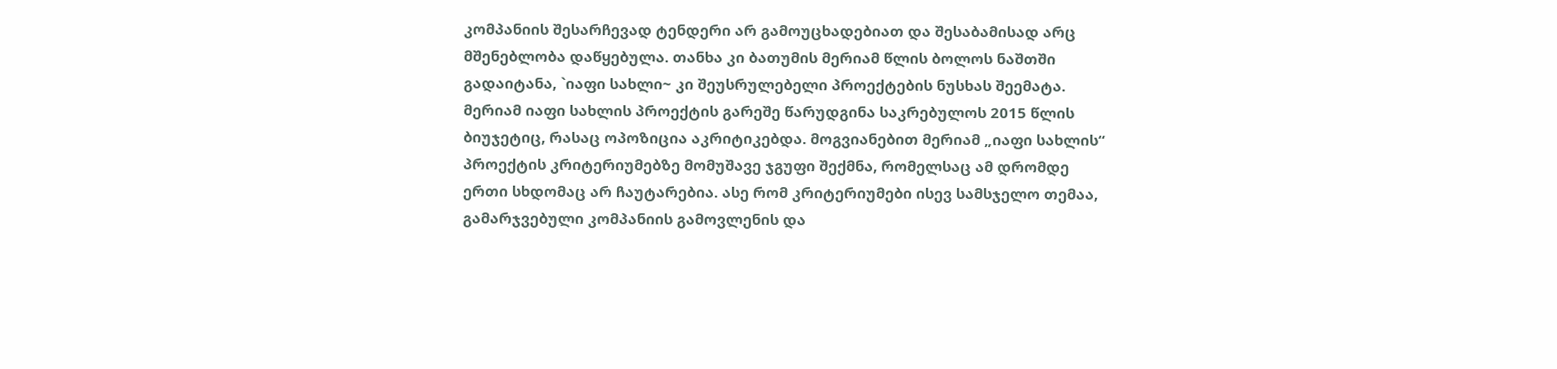კომპანიის შესარჩევად ტენდერი არ გამოუცხადებიათ და შესაბამისად არც მშენებლობა დაწყებულა. თანხა კი ბათუმის მერიამ წლის ბოლოს ნაშთში გადაიტანა, `იაფი სახლი~ კი შეუსრულებელი პროექტების ნუსხას შეემატა.
მერიამ იაფი სახლის პროექტის გარეშე წარუდგინა საკრებულოს 2015 წლის ბიუჯეტიც, რასაც ოპოზიცია აკრიტიკებდა. მოგვიანებით მერიამ „იაფი სახლის“ პროექტის კრიტერიუმებზე მომუშავე ჯგუფი შექმნა, რომელსაც ამ დრომდე ერთი სხდომაც არ ჩაუტარებია. ასე რომ კრიტერიუმები ისევ სამსჯელო თემაა, გამარჯვებული კომპანიის გამოვლენის და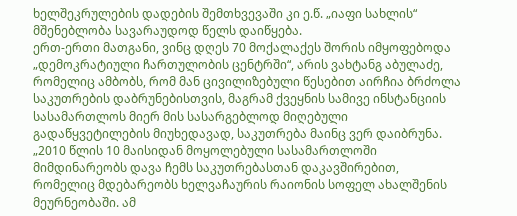ხელშეკრულების დადების შემთხვევაში კი ე.წ. „იაფი სახლის“ მშენებლობა სავარაუდოდ წელს დაიწყება.
ერთ-ერთი მათგანი, ვინც დღეს 70 მოქალაქეს შორის იმყოფებოდა „დემოკრატიული ჩართულობის ცენტრში“, არის ვახტანგ აბულაძე, რომელიც ამბობს, რომ მან ცივილიზებული წესებით აირჩია ბრძოლა საკუთრების დაბრუნებისთვის, მაგრამ ქვეყნის სამივე ინსტანციის სასამართლოს მიერ მის სასარგებლოდ მიღებული გადაწყვეტილების მიუხედავად, საკუთრება მაინც ვერ დაიბრუნა.
„2010 წლის 10 მაისიდან მოყოლებული სასამართლოში მიმდინარეობს დავა ჩემს საკუთრებასთან დაკავშირებით, რომელიც მდებარეობს ხელვაჩაურის რაიონის სოფელ ახალშენის მეურნეობაში. ამ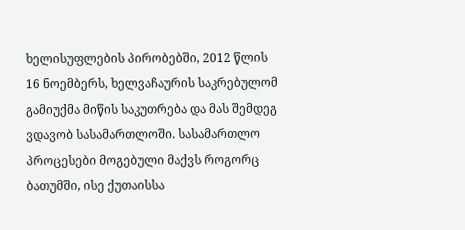ხელისუფლების პირობებში, 2012 წლის 16 ნოემბერს, ხელვაჩაურის საკრებულომ გამიუქმა მიწის საკუთრება და მას შემდეგ ვდავობ სასამართლოში. სასამართლო პროცესები მოგებული მაქვს როგორც ბათუმში, ისე ქუთაისსა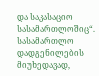და საკასაციო სასამართლოშიც“.
სასამართლო დადგენილების მიუხედავად,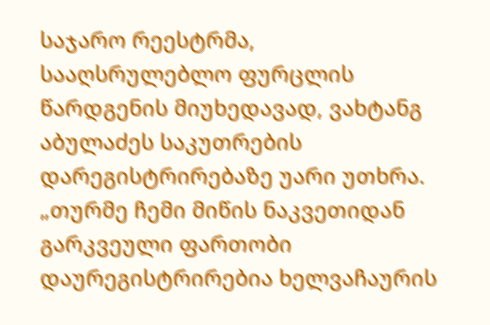საჯარო რეესტრმა, სააღსრულებლო ფურცლის წარდგენის მიუხედავად, ვახტანგ აბულაძეს საკუთრების დარეგისტრირებაზე უარი უთხრა. „თურმე ჩემი მიწის ნაკვეთიდან გარკვეული ფართობი დაურეგისტრირებია ხელვაჩაურის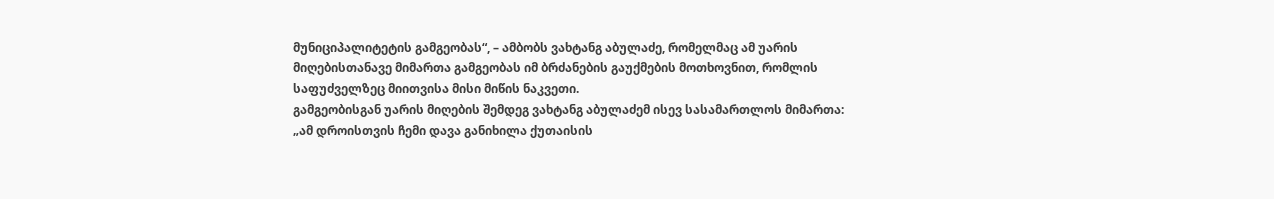მუნიციპალიტეტის გამგეობას“, – ამბობს ვახტანგ აბულაძე, რომელმაც ამ უარის მიღებისთანავე მიმართა გამგეობას იმ ბრძანების გაუქმების მოთხოვნით, რომლის საფუძველზეც მიითვისა მისი მიწის ნაკვეთი.
გამგეობისგან უარის მიღების შემდეგ ვახტანგ აბულაძემ ისევ სასამართლოს მიმართა: „ამ დროისთვის ჩემი დავა განიხილა ქუთაისის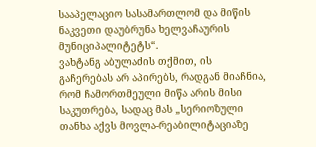სააპელაციო სასამართლომ და მიწის ნაკვეთი დაუბრუნა ხელვაჩაურის მუნიციპალიტეტს“.
ვახტანგ აბულაძის თქმით, ის გაჩერებას არ აპირებს, რადგან მიაჩნია, რომ ჩამორთმეული მიწა არის მისი საკუთრება, სადაც მას „სერიოზული თანხა აქვს მოვლა-რეაბილიტაციაზე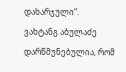დახარჯული“.
ვახტანგ აბულაძე დარწმუნებულია, რომ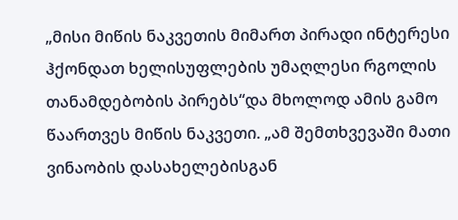„მისი მიწის ნაკვეთის მიმართ პირადი ინტერესი ჰქონდათ ხელისუფლების უმაღლესი რგოლის თანამდებობის პირებს“და მხოლოდ ამის გამო წაართვეს მიწის ნაკვეთი. „ამ შემთხვევაში მათი ვინაობის დასახელებისგან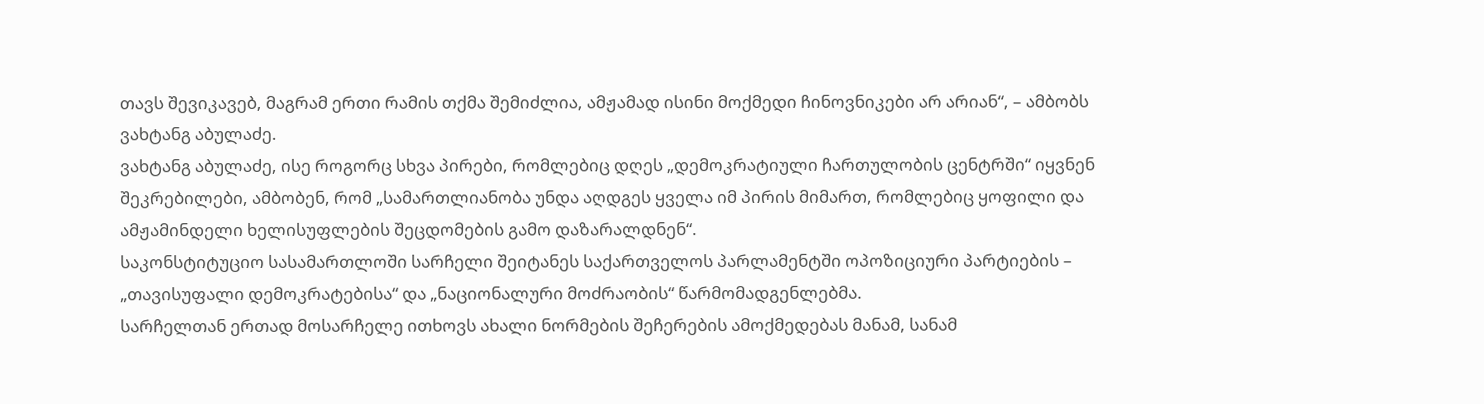თავს შევიკავებ, მაგრამ ერთი რამის თქმა შემიძლია, ამჟამად ისინი მოქმედი ჩინოვნიკები არ არიან“, – ამბობს ვახტანგ აბულაძე.
ვახტანგ აბულაძე, ისე როგორც სხვა პირები, რომლებიც დღეს „დემოკრატიული ჩართულობის ცენტრში“ იყვნენ შეკრებილები, ამბობენ, რომ „სამართლიანობა უნდა აღდგეს ყველა იმ პირის მიმართ, რომლებიც ყოფილი და ამჟამინდელი ხელისუფლების შეცდომების გამო დაზარალდნენ“.
საკონსტიტუციო სასამართლოში სარჩელი შეიტანეს საქართველოს პარლამენტში ოპოზიციური პარტიების – „თავისუფალი დემოკრატებისა“ და „ნაციონალური მოძრაობის“ წარმომადგენლებმა.
სარჩელთან ერთად მოსარჩელე ითხოვს ახალი ნორმების შეჩერების ამოქმედებას მანამ, სანამ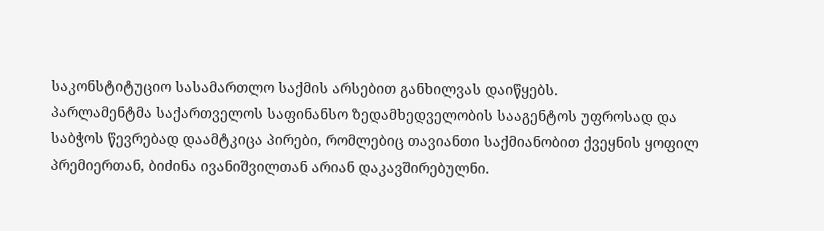საკონსტიტუციო სასამართლო საქმის არსებით განხილვას დაიწყებს.
პარლამენტმა საქართველოს საფინანსო ზედამხედველობის სააგენტოს უფროსად და საბჭოს წევრებად დაამტკიცა პირები, რომლებიც თავიანთი საქმიანობით ქვეყნის ყოფილ პრემიერთან, ბიძინა ივანიშვილთან არიან დაკავშირებულნი.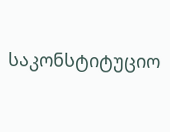საკონსტიტუციო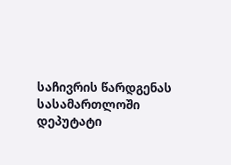საჩივრის წარდგენას სასამართლოში დეპუტატი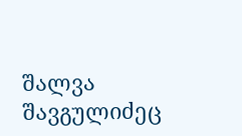შალვა შავგულიძეც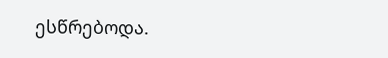ესწრებოდა.